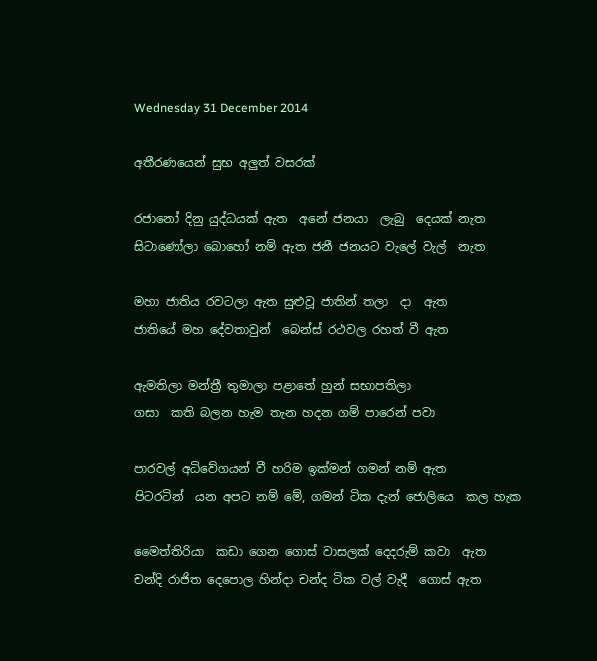Wednesday 31 December 2014

අතීරණයෙන් සුභ අලුත් වසරක්

රජානෝ දිනු යුද්ධයක් ඇත  අනේ ජනයා  ලැබු  දෙයක් නැත
සිටාණෝලා බොහෝ නම් ඇත ජනී ජනයට වැලේ වැල්  නැත

මහා ජාතිය රවටලා ඇත සුළුවූ ජාතින් තලා  දා  ඇත
ජාතියේ මහ දේවතාවුන්  බෙන්ස් රථවල රහත් වී ඇත

ඇමතිලා මන්ත්‍රී තුමාලා පළාතේ හුන් සභාපතිලා
ගසා  කති බලන හැම තැන හදන ගම් පාරෙන් පවා

පාරවල් අධිවේගයන් වී හරිම ඉක්මන් ගමන් නම් ඇත
පිටරටින්  යන අපට නම් මේ, ගමන් ටික දැන් ජොලියෙ  කල හැක

මෛත්තිරියා  කඩා ගෙන ගොස් වාසලක් දෙදරුම් කවා  ඇත
චන්දි රාජිත දෙපොල හින්දා චන්ද ටික වල් වැදී  ගොස් ඇත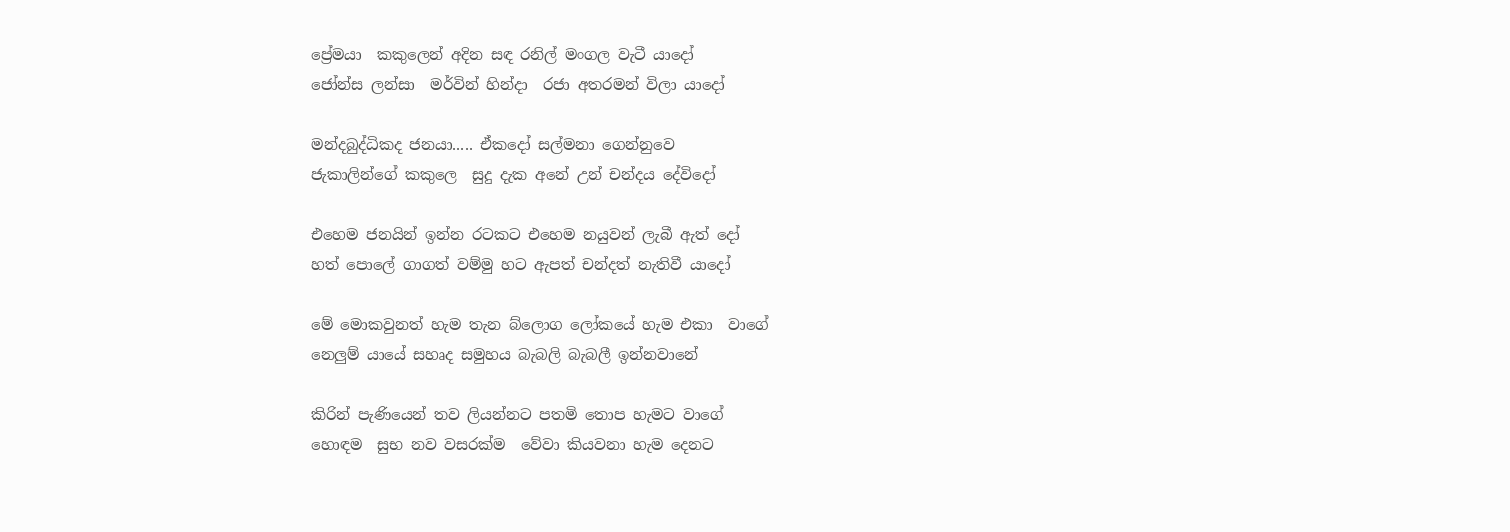ප්‍රේමයා  කකුලෙන් අදින සඳ රනිල් මංගල වැටී යාදෝ
ජෝන්ස ලන්සා  මර්වින් හින්දා  රජා අතරමන් විලා යාදෝ

මන්දබුද්ධිකද ජනයා..... ඒකදෝ සල්මනා ගෙන්නුවෙ
ජැකාලින්ගේ කකුලෙ  සුදු දැක අනේ උන් චන්දය දේවිදෝ

එහෙම ජනයින් ඉන්න රටකට එහෙම නයුවන් ලැබී ඇත් දෝ
හත් පොලේ ගාගත් වම්මු හට ඇපත් චන්දත් නැතිවී යාදෝ

මේ මොකවුනත් හැම තැන බ්ලොග ලෝකයේ හැම එකා  වාගේ
නෙලුම් යායේ සහෘද සමුහය බැබලි බැබලී ඉන්නවානේ

කිරින් පැණියෙන් තව ලියන්නට පතමි තොප හැමට වාගේ
හොඳම  සුභ නව වසරක්ම  වේවා කියවනා හැම දෙනට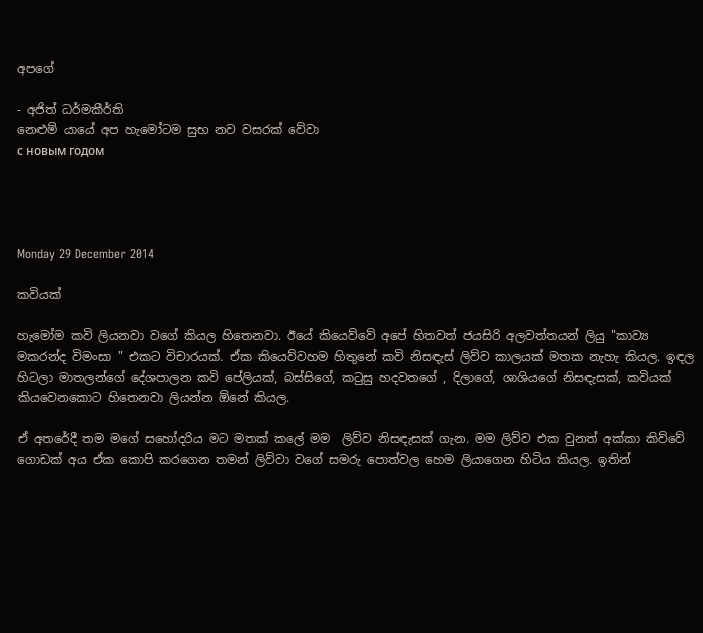අපගේ

- අජිත් ධර්මකීර්ති
නෙළුම් යායේ අප හැමෝටම සුභ නව වසරක් වේවා
с новым годом




Monday 29 December 2014

කවියක්

හැමෝම කවි ලියනවා වගේ කියල හිතෙනවා. ඊයේ කියෙව්වේ අපේ හිතවත් ජයසිරි අලවත්තයන් ලියු "කාව්‍ය මකරන්ද විමංසා " එකට විචාරයක්. ඒක කියෙව්වහම හිතුනේ කවි නිසඳැස් ලිව්ව කාලයක් මතක නැහැ කියල. ඉඳල හිටලා මාතලන්ගේ දේශපාලන කවි පේලියක්, බස්සිගේ, කටුසු හදවතගේ , දිලාගේ, ශාශියගේ නිසඳැසක්, කවියක් කියවෙනකොට හිතෙනවා ලියන්න ඕනේ කියල.

ඒ අතරේදී තම මගේ සහෝදරිය මට මතක් කලේ මම  ලිව්ව නිසඳැසක් ගැන. මම ලිව්ව එක වුනත් අක්කා කිව්වේ ගොඩක් අය ඒක කොපි කරගෙන තමන් ලිව්වා වගේ සමරු පොත්වල හෙම ලියාගෙන හිටිය කියල. ඉතින්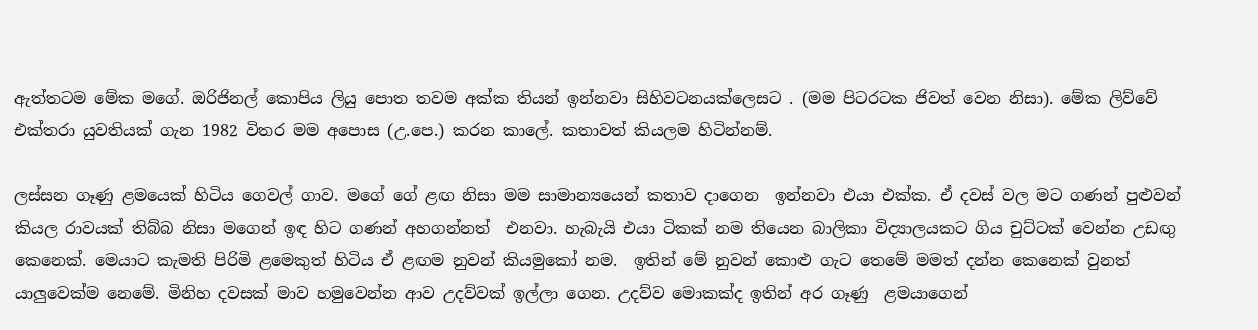ඇත්තටම මේක මගේ. ඔරිජිනල් කොපිය ලියු පොත තවම අක්ක තියන් ඉන්නවා සිහිවටනයක්ලෙසට . (මම පිටරටක ජිවත් වෙන නිසා). මේක ලිව්වේ එක්තරා යුවතියක් ගැන 1982 විතර මම අපොස (උ.පෙ.) කරන කාලේ. කතාවත් කියලම හිටින්නම්.

ලස්සන ගෑණු ළමයෙක් හිටිය ගෙවල් ගාව. මගේ ගේ ළඟ නිසා මම සාමාන්‍යයෙන් කතාව දාගෙන  ඉන්නවා එයා එක්ක. ඒ දවස් වල මට ගණන් පුළුවන් කියල රාවයක් තිබ්බ නිසා මගෙන් ඉඳ හිට ගණන් අහගන්නත්  එනවා. හැබැයි එයා ටිකක් නම තියෙන බාලිකා විද්‍යාලයකට ගිය චුට්ටක් වෙන්න උඩඟු කෙනෙක්. මෙයාට කැමති පිරිමි ළමෙකුත් හිටිය ඒ ළඟම නුවන් කියමුකෝ නම.  ඉතින් මේ නුවන් කොළු ගැට තෙමේ මමත් දන්න කෙනෙක් වුනත් යාලුවෙක්ම නෙමේ. මිනිහ දවසක් මාව හමුවෙන්න ආව උදව්වක් ඉල්ලා ගෙන. උදව්ව මොකක්ද ඉතින් අර ගෑණු  ළමයාගෙන්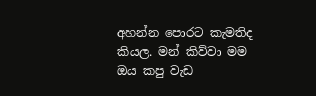අහන්න පොරට කැමතිද කියල. මන් කිව්වා මම ඔය කපු වැඩ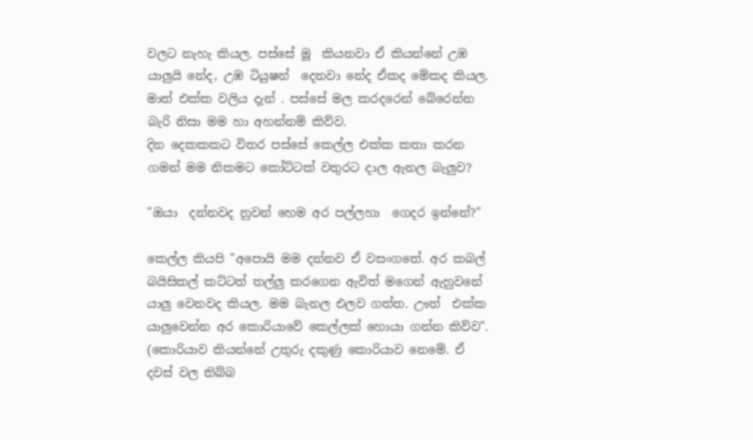වලට නැහැ කියල. පස්සේ මූ  කියනවා ඒ කියන්නේ උඹ යාලුයි නේද, උඹ ටියුෂන්  දෙනවා නේද ඒකද මේකද කියල. මාත් එක්ක වලිය දැන් . පස්සේ මල කරදරෙන් බේරෙන්න බැරි නිසා මම හා අහන්නම් කිව්ව.
දින දෙකකකට විතර පස්සේ කෙල්ල එක්ක කතා කරන ගමන් මම නිකමට කෝට්ටක් වතුරට දාල ඇනල බැලුව?

"ඔයා  දන්නවද නුවන් හෙම අර පල්ලහා  ගෙදර ඉන්නේ?"

කෙල්ල කියපි "අපොයි මම දන්නව ඒ වසංගතේ. අර කබල්  බයිසිකල් කට්ටත් තල්ලු කරගෙන ඇවිත් මගෙන් ඇහුවනේ යාලු වෙනවද කියල. මම බැනල එලව ගත්ත. ඌත්  එක්ක යාලුවෙන්න අර කොරියාවේ කෙල්ලක් හොයා ගන්න කිව්ව".  (කොරියාව කියන්නේ උතුරු දකුණු කොරියාව නෙමේ. ඒ දවස් වල තිබ්බ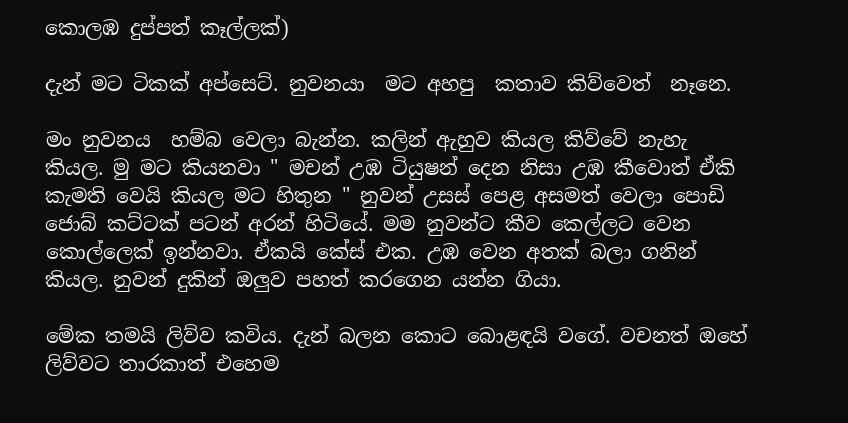කොලඹ දුප්පත් කෑල්ලක්)

දැන් මට ටිකක් අප්සෙට්. නුවනයා  මට අහපු  කතාව කිව්වෙත්  නෑනෙ.

මං නුවනය  හම්බ වෙලා බැන්න. කලින් ඇහුව කියල කිව්වේ නැහැ කියල. මු මට කියනවා " මචන් උඹ ටියුෂන් දෙන නිසා උඹ කීවොත් ඒකි  කැමති වෙයි කියල මට හිතුන " නුවන් උසස් පෙළ අසමත් වෙලා පොඩි ජොබ් කට්ටක් පටන් අරන් හිටියේ. මම නුවන්ට කීව කෙල්ලට වෙන කොල්ලෙක් ඉන්නවා. ඒකයි කේස් එක. උඹ වෙන අතක් බලා ගනින් කියල. නුවන් දුකින් ඔලුව පහත් කරගෙන යන්න ගියා.

මේක තමයි ලිව්ව කවිය. දැන් බලන කොට බොළඳයි වගේ. වචනත් ඔහේ ලිව්වට තාරකාත් එහෙම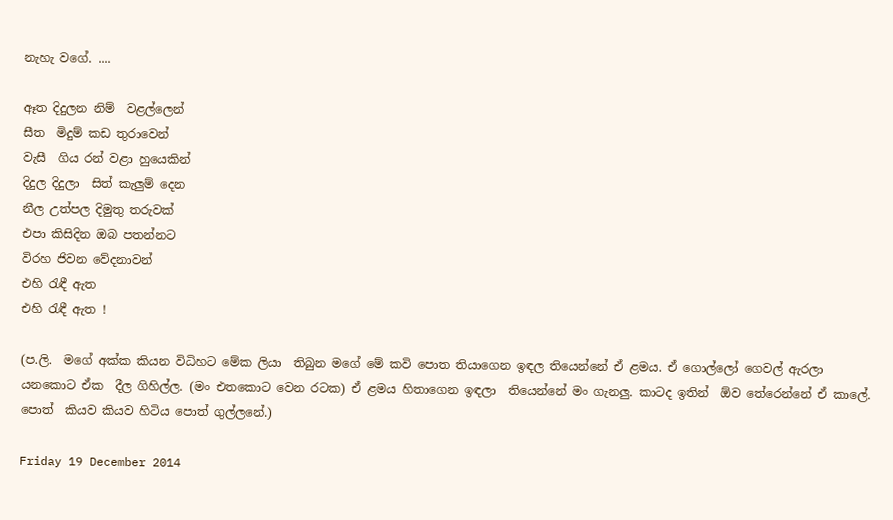නැහැ වගේ. ....

ඈත දිදුලන නිම්  වළල්ලෙන්
සීත  මිදුම් කඩ තුරාවෙන්
වැසී  ගිය රන් වළා හුයෙකින්
දිදුල දිදුලා  සිත් කැලුම් දෙන
නීල උත්පල දිමුතු තරුවක්
එපා කිසිදින ඔබ පතන්නට
විරහ ජිවන වේදනාවන්
එහි රැඳී ඇත
එහි රැඳී ඇත !

(ප.ලි.  මගේ අක්ක කියන විධිහට මේක ලියා  තිබුන මගේ මේ කවි පොත තියාගෙන ඉඳල තියෙන්නේ ඒ ළමය. ඒ ගොල්ලෝ ගෙවල් ඇරලා යනකොට ඒක  දීල ගිහිල්ල. (මං එතකොට වෙන රටක) ඒ ළමය හිතාගෙන ඉඳලා  තියෙන්නේ මං ගැනලු. කාටද ඉතින්  ඕව තේරෙන්නේ ඒ කාලේ. පොත්  කියව කියව හිටිය පොත් ගුල්ලනේ.)

Friday 19 December 2014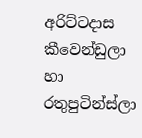අරිට්ටදාස කීවෙන්ඩුලා හා රතුපුටින්ස්ලා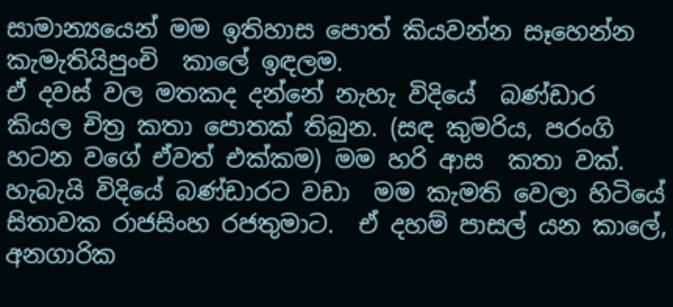සාමාන්‍යයෙන් මම ඉතිහාස පොත් කියවන්න සෑහෙන්න කැමැතියිපුංචි  කාලේ ඉඳලම.
ඒ දවස් වල මතකද දන්නේ නැහැ විදියේ  බණ්ඩාර කියල චිත්‍ර කතා පොතක් තිබුන. (සඳ කුමරිය, පරංගි හටන වගේ ඒවත් එක්කම) මම හරි ආස  කතා වක්. හැබැයි විදියේ බණ්ඩාරට වඩා  මම කැමති වෙලා හිටියේ සිතාවක රාජසිංහ රජතුමාට.  ඒ දහම් පාසල් යන කාලේ, අනගාරික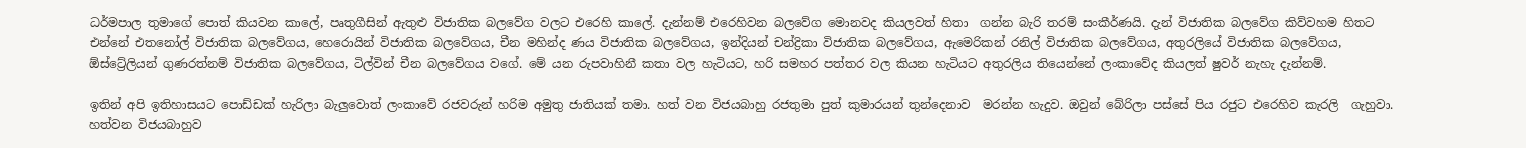ධර්මපාල තුමාගේ පොත් කියවන කාලේ, පෘතුගීසින් ඇතුළු විජාතික බලවේග වලට එරෙහි කාලේ. දැන්නම් එරෙහිවන බලවේග මොනවද කියලවත් හිතා  ගන්න බැරි තරම් සංකීර්ණයි. දැන් විජාතික බලවේග කිව්වහම හිතට එන්නේ එතනෝල් විජාතික බලවේගය, හෙරොයින් විජාතික බලවේගය, චීන මහින්ද ණය විජාතික බලවේගය, ඉන්දියන් චන්ද්‍රිකා විජාතික බලවේගය, ඇමෙරිකන් රනිල් විජාතික බලවේගය, අතුරලියේ විජාතික බලවේගය, ඕස්ට්‍රේලියන් ගුණරත්නම් විජාතික බලවේගය, ටිල්වින් චීන බලවේගය වගේ. මේ යන රුපවාහිනී කතා වල හැටියට, හරි සමහර පත්තර වල කියන හැටියට අතුරලිය තියෙන්නේ ලංකාවේද කියලත් ෂුවර් නැහැ දැන්නම්.

ඉතින් අපි ඉතිහාසයට පොඩ්ඩක් හැරිලා බැලුවොත් ලංකාවේ රජවරුන් හරිම අමුතු ජාතියක් තමා. හත් වන විජයබාහු රජතුමා පුත් කුමාරයන් තුන්දෙනාව  මරන්න හැදුව. ඔවුන් බේරිලා පස්සේ පිය රජුට එරෙහිව කැරලි  ගැහුවා. හත්වන විජයබාහුව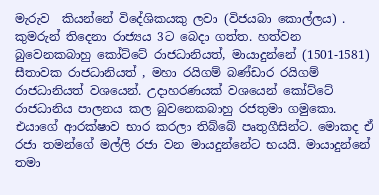මැරුව  කියන්නේ විදේශිකයකු ලවා (විජයබා කොල්ලය) . කුමරුන් තිදෙනා රාජ්‍යය 3ට බෙදා ගත්ත. හත්වන බුවෙනකබාහු කෝට්ටේ රාජධානියත්, මායාදුන්නේ (1501-1581) සීතාවක රාජධානියත් , මහා රයිගම් බණ්ඩාර රයිගම් රාජධානියත් වශයෙන්. උදාහරණයක් වශයෙන් කෝට්ටේ රාජධානිය පාලනය කල බුවනෙකබාහු රජතුමා ගමුකො. එයාගේ ආරක්ෂාව භාර කරලා තිබ්බේ පෘතුගීසින්ට. මොකද ඒ රජා තමන්ගේ මල්ලි රජා වන මායදුන්නේට භයයි. මායාදුන්නේ තමා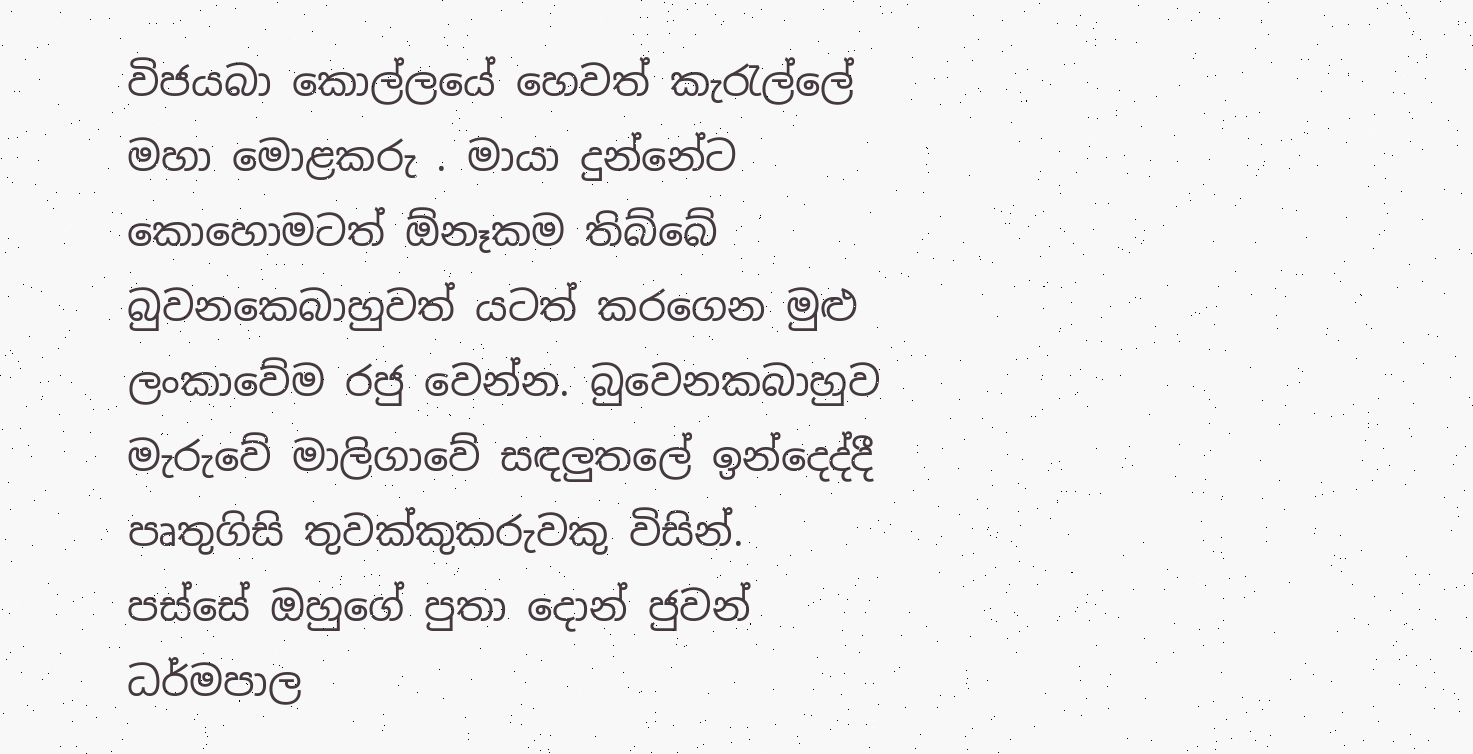විජයබා කොල්ලයේ හෙවත් කැරැල්ලේ මහා මොළකරු . මායා දුන්නේට කොහොමටත් ඕනෑකම තිබ්බේ බුවනකෙබාහුවත් යටත් කරගෙන මුළු ලංකාවේම රජු වෙන්න. බුවෙනකබාහුව මැරුවේ මාලිගාවේ සඳලුතලේ ඉන්දෙද්දී පෘතුගිසි තුවක්කුකරුවකු විසින්. පස්සේ ඔහුගේ පුතා දොන් ජුවන් ධර්මපාල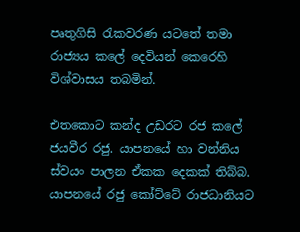පෘතුගිසි රැකවරණ යටතේ තමා  රාජ්‍යය කලේ දෙවියන් කෙරෙහි විශ්වාසය තබමින්.

එතකොට කන්ද උඩරට රජ කලේ ජයවීර රජු. යාපනයේ හා වන්නිය ස්වයං පාලන ඒකක දෙකක් තිබ්බ. යාපනයේ රජු කෝට්ටේ රාජධානියට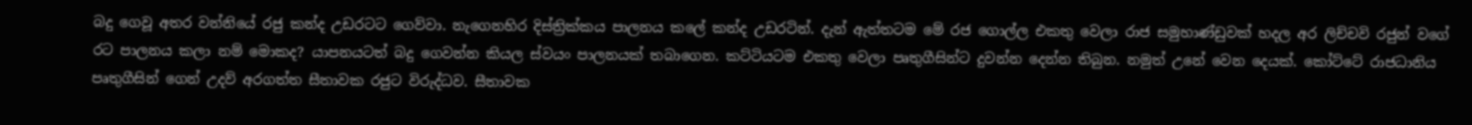බදු ගෙවූ අතර වන්නියේ රජු කන්ද උඩරටට ගෙව්වා. නැගෙනහිර දිස්ත්‍රික්කය පාලනය කලේ කන්ද උඩරටින්. දැන් ඇත්තටම මේ රජ ගොල්ල එකතු වෙලා රාජ සමුහාණ්ඩුවක් හදල අර ලිච්චවි රජුන් වගේ රට පාලනය කලා නම් මොකද? යාපනයටත් බදු ගෙවන්න කියල ස්වයං පාලනයක් තබාගෙන. කට්ටියටම එකතු වෙලා පෘතුගීසින්ට දුවන්න දෙන්න තිබුන. නමුත් උනේ වෙන දෙයක්. කෝට්ටේ රාජධානිය පෘතුගීසින් ගෙන් උදව් අරගත්ත සීතාවක රජුට විරුද්ධව. සීතාවක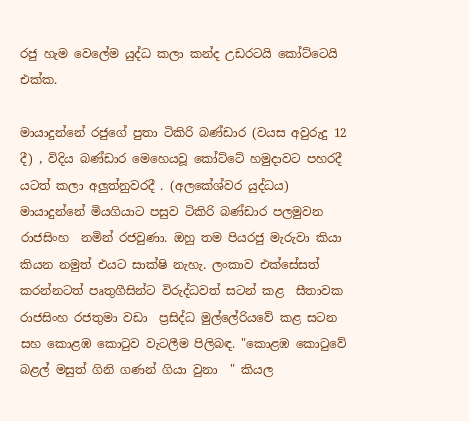රජු හැම වෙලේම යුද්ධ කලා කන්ද උඩරටයි කෝට්ටෙයි එක්ක.

මායාදුන්නේ රජුගේ පුතා ටිකිරි බණ්ඩාර (වයස අවුරුදු 12 දී) , විදිය බණ්ඩාර මෙහෙයවූ කෝට්ටේ හමුදාවට පහරදී යටත් කලා අලුත්නුවරදී . (අලකේශ්වර යුද්ධය) මායාදුන්නේ මියගියාට පසුව ටිකිරි බණ්ඩාර පලමුවන රාජසිංහ  නමින් රජවුණා. ඔහු තම පියරජු මැරුවා කියා කියන නමුත් එයට සාක්ෂි නැහැ. ලංකාව එක්සේසත් කරන්නටත් පෘතුගීසින්ට විරුද්ධවත් සටන් කළ  සීතාවක රාජසිංහ රජතුමා වඩා  ප්‍රසිද්ධ මුල්ලේරියවේ කළ සටන සහ කොළඹ කොටුව වැටලීම පිලිබඳ. "කොළඹ කොටුවේ බළල් මසුත් ගිනි ගණන් ගියා වුනා  " කියල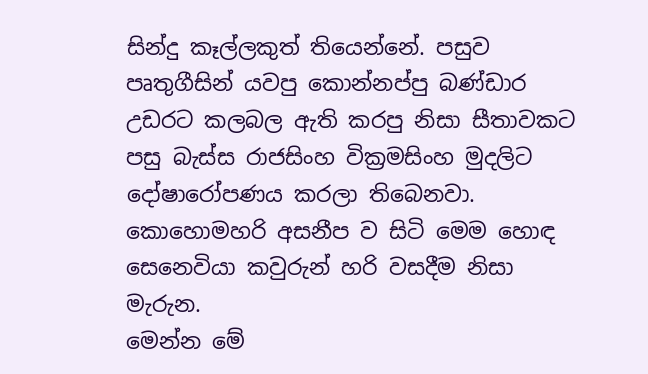සින්දු කෑල්ලකුත් තියෙන්නේ. පසුව පෘතුගීසින් යවපු කොන්නප්පු බණ්ඩාර උඩරට කලබල ඇති කරපු නිසා සීතාවකට පසු බැස්ස රාජසිංහ වික්‍රමසිංහ මුදලිට දෝෂාරෝපණය කරලා තිබෙනවා. කොහොමහරි අසනීප ව සිටි මෙම හොඳ  සෙනෙවියා කවුරුන් හරි වසදීම නිසා මැරුන.
මෙන්න මේ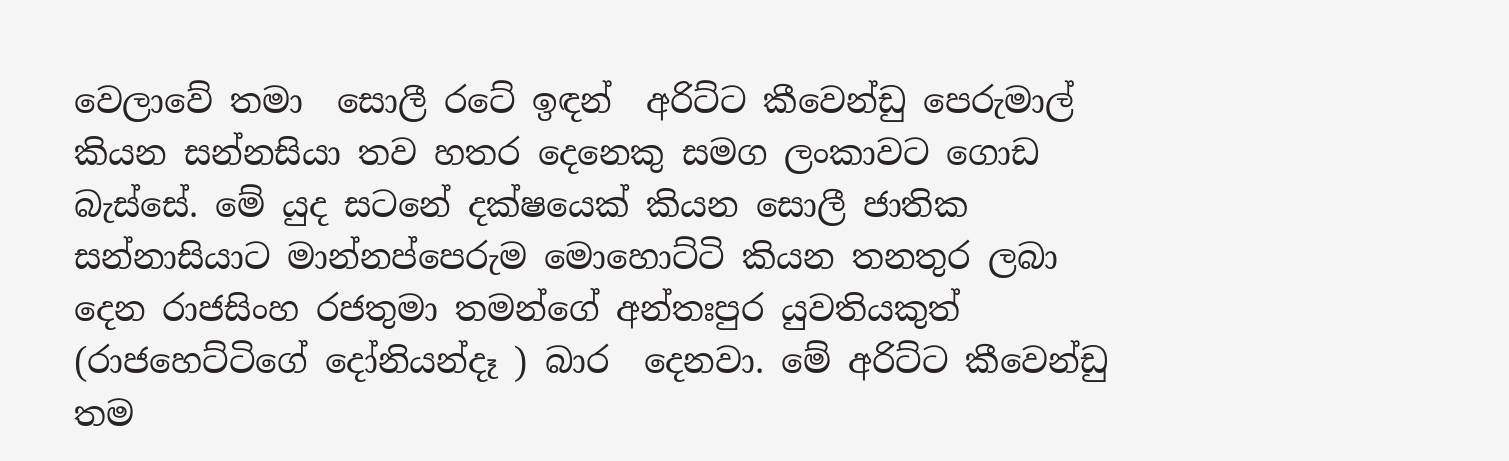වෙලාවේ තමා  සොලී රටේ ඉඳන්  අරිට්ට කීවෙන්ඩු පෙරුමාල් කියන සන්නසියා තව හතර දෙනෙකු සමග ලංකාවට ගොඩ බැස්සේ. මේ යුද සටනේ දක්ෂයෙක් කියන සොලී ජාතික සන්‍නාසියාට මාන්නප්පෙරුම මොහොට්ටි කියන තනතුර ලබා දෙන රාජසිංහ රජතුමා තමන්ගේ අන්තඃපුර යුවතියකුත්  (රාජහෙට්ටිගේ දෝනියන්දෑ ) බාර  දෙනවා. මේ අරිට්ට කීවෙන්ඩු තම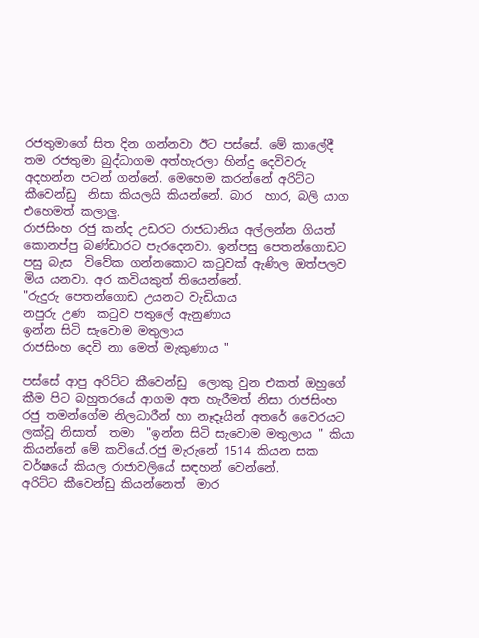රජතුමාගේ සිත දින ගන්නවා ඊට පස්සේ. මේ කාලේදී තම රජතුමා බුද්ධාගම අත්හැරලා හින්දු දෙවිවරු අදහන්න පටන් ගන්නේ. මෙහෙම කරන්නේ අරිට්ට කීවෙන්ඩු  නිසා කියලයි කියන්නේ. බාර  හාර, බලි යාග  එහෙමත් කලාලු.
රාජසිංහ රජු කන්ද උඩරට රාජධානිය අල්ලන්න ගියත් කොනප්පු බණ්ඩාරට පැරදෙනවා. ඉන්පසු පෙතන්ගොඩට පසු බැස  විවේක ගන්නකොට කටුවක් ඇණිල ඔත්පලව මිය යනවා. අර කවියකුත් තියෙන්නේ.
"රුදුරු පෙතන්ගොඩ උයනට වැඩියාය
නපුරු උණ  කටුව පතුලේ ඇනුණාය
ඉන්න සිටි සැවොම මතුලාය
රාජසිංහ දෙවි නා මෙත් මැකුණාය "

පස්සේ ආපු අරිට්ට කීවෙන්ඩු  ලොකු වුන එකත් ඔහුගේ කීම පිට බහුතරයේ ආගම අත හැරීමත් නිසා රාජසිංහ රජු තමන්ගේම නිලධාරීන් හා නෑදෑයින් අතරේ වෛරයට ලක්වූ නිසාත්  තමා  "ඉන්න සිටි සැවොම මතුලාය " කියා කියන්නේ මේ කවියේ.රජු මැරුනේ 1514 කියන සක වර්ෂයේ කියල රාජාවලියේ සඳහන් වෙන්නේ.
අරිට්ට කීවෙන්ඩු කියන්නෙත්  මාර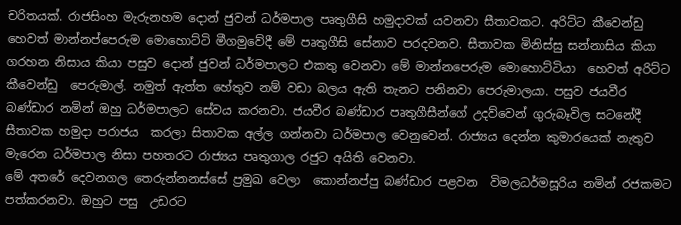චරිතයක්. රාජසිංහ මැරුනහම දොන් ජුවන් ධර්මපාල පෘතුගීසි හමුදාවක් යවනවා සීතාවකට. අරිට්ට කීවෙන්ඩු හෙවත් මාන්නප්පෙරුම මොහොට්ටි මීගමුවේදී මේ පෘතුගීසි සේනාව පරදවනව. සීතාවක මිනිස්සු සන්නාසිය කියා ගරහන නිසාය කියා පසුව දොන් ජුවන් ධර්මපාලට එකතු වෙනවා මේ මාන්නපෙරුම මොහොට්ටියා  හෙවත් අරිට්ට කීවෙන්ඩු  පෙරුමාල්. නමුත් ඇත්ත හේතුව නම් වඩා බලය ඇති තැනට පනිනවා පෙරුමාලයා. පසුව ජයවීර බණ්ඩාර නමින් ඔහු ධර්මපාලට සේවය කරනවා. ජයවීර බණ්ඩාර පෘතුගීසීන්ගේ උදව්වෙන් ගුරුබෑවිල සටනේදී සීතාවක හමුදා පරාජය  කරලා සිතාවක අල්ල ගන්නවා ධර්මපාල වෙනුවෙන්. රාජ්‍යය දෙන්න කුමාරයෙක් නැතුව මැරෙන ධර්මපාල නිසා පහතරට රාජ්‍යය පෘතුගාල රජුට අයිති වෙනවා.
මේ අතරේ දෙවනගල තෙරුන්නනස්සේ ප්‍රමුඛ වෙලා  කොන්නප්පු බණ්ඩාර පළවන  විමලධර්මසූරිය නමින් රජකමට පත්කරනවා. ඔහුට පසු  උඩරට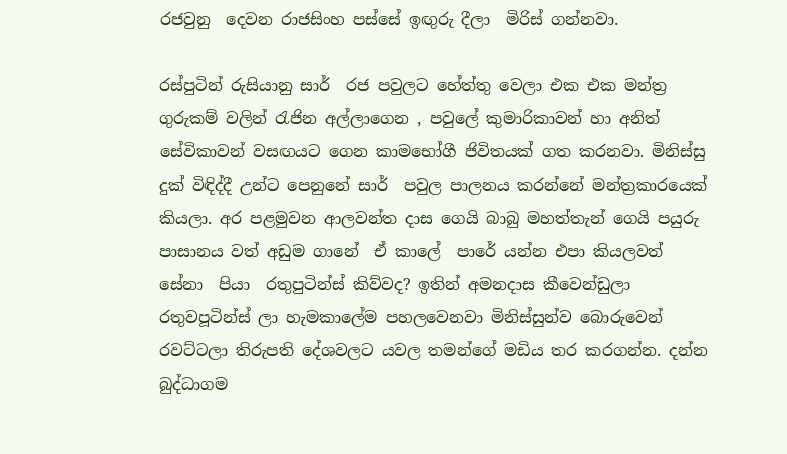රජවුනු  දෙවන රාජසිංහ පස්සේ ඉඟුරු දීලා  මිරිස් ගන්නවා.

රස්පුටින් රුසියානු සාර්  රජ පවුලට හේත්තු වෙලා එක එක මන්ත්‍ර ගුරුකම් වලින් රැජින අල්ලාගෙන , පවුලේ කුමාරිකාවන් හා අනිත් සේවිකාවන් වසඟයට ගෙන කාමභෝගී ජිවිතයක් ගත කරනවා. මිනිස්සු දුක් විඳිද්දී උන්ට පෙනුනේ සාර්  පවුල පාලනය කරන්නේ මන්ත්‍රකාරයෙක් කියලා. අර පළමුවන ආලවන්ත දාස ගෙයි බාබු මහත්තැන් ගෙයි පයුරු පාසානය වත් අඩුම ගානේ  ඒ කාලේ  පාරේ යන්න එපා කියලවත් සේනා  පියා  රතුපුටින්ස් කිව්වද? ඉතින් අමනදාස කීවෙන්ඩුලා රතුවපූටින්ස් ලා හැමකාලේම පහලවෙනවා මිනිස්සුන්ව බොරුවෙන් රවට්ටලා තිරුපති දේශවලට යවල තමන්ගේ මඩිය තර කරගන්න. දන්න බුද්ධාගම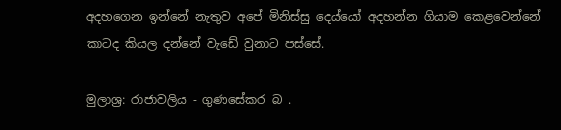අදහගෙන ඉන්නේ නැතුව අපේ මිනිස්සු දෙය්යෝ අදහන්න ගියාම කෙළවෙන්නේ කාටද කියල දන්නේ වැඩේ වුනාට පස්සේ.

මුලාශ්‍ර: රාජාවලිය - ගුණසේකර බ .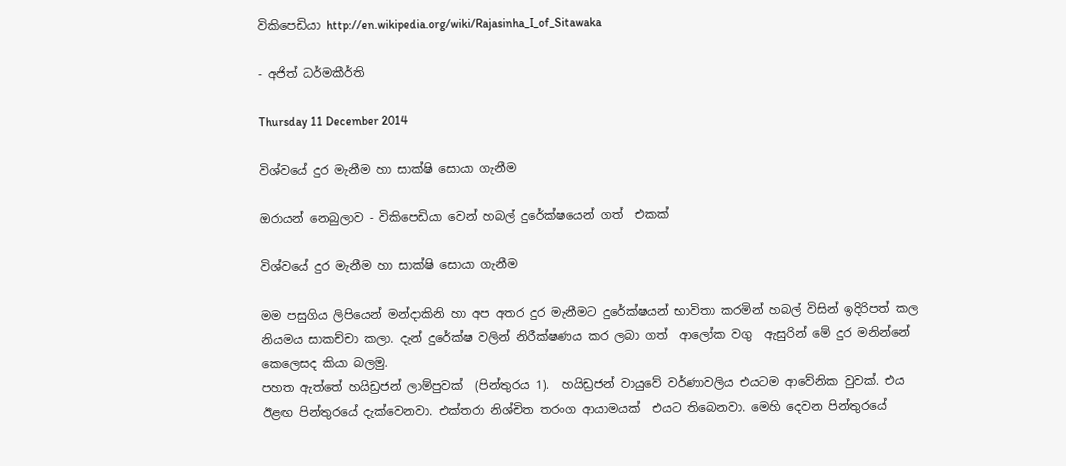විකිපෙඩියා http://en.wikipedia.org/wiki/Rajasinha_I_of_Sitawaka

- අජිත් ධර්මකීර්ති

Thursday 11 December 2014

විශ්වයේ දුර මැනීම හා සාක්ෂි සොයා ගැනීම

ඔරායන් නෙබුලාව - විකිපෙඩියා වෙන් හබල් දුරේක්ෂයෙන් ගත්  එකක්

විශ්වයේ දුර මැනීම හා සාක්ෂි සොයා ගැනීම

මම පසුගිය ලිපියෙන් මන්දාකිනි හා අප අතර දුර මැනීමට දුරේක්ෂයන් භාවිතා කරමින් හබල් විසින් ඉදිරිපත් කල නියමය සාකච්චා කලා. දැන් දුරේක්ෂ වලින් නිරීක්ෂණය කර ලබා ගත්  ආලෝක වගු  ඇසුරින් මේ දුර මනින්නේ කෙලෙසද කියා බලමු.
පහත ඇත්තේ හයිඩ්‍රජන් ලාම්පුවක්  (පින්තුරය 1).  හයිඩ්‍රජන් වායුවේ වර්ණාවලිය එයටම ආවේනික වුවක්. එය ඊළඟ පින්තුරයේ දැක්වෙනවා. එක්තරා නිශ්චිත තරංග ආයාමයක්  එයට තිබෙනවා. මෙහි දෙවන පින්තුරයේ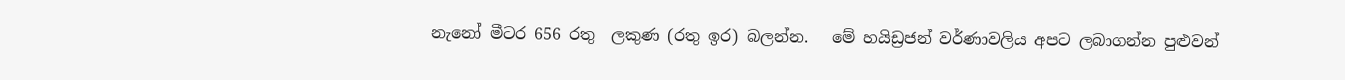නැනෝ මීටර 656 රතු  ලකුණ (රතු ඉර) බලන්න.   මේ හයිඩ්‍රජන් වර්ණාවලිය අපට ලබාගන්න පුළුවන්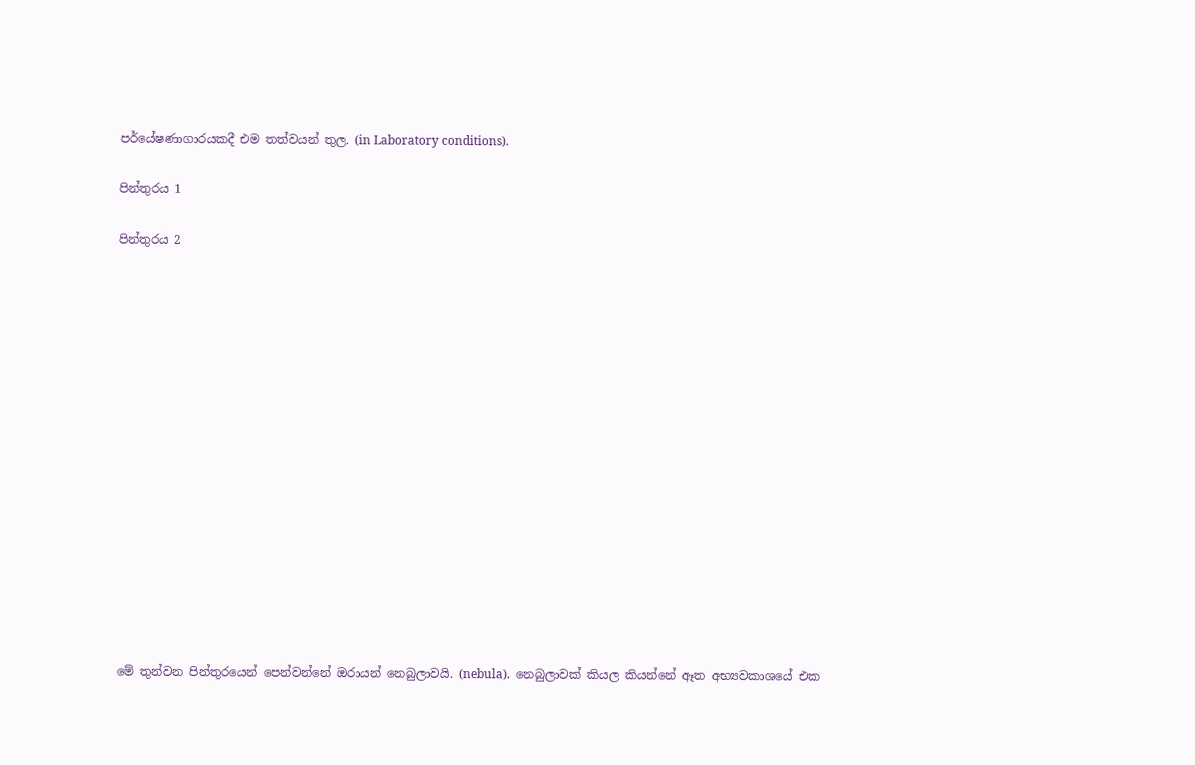පර්යේෂණාගාරයකදී එම තත්වයන් තුල. (in Laboratory conditions).

පින්තුරය 1

පින්තුරය 2
















මේ තුන්වන පින්තුරයෙන් පෙන්වන්නේ ඔරායන් නෙබුලාවයි. (nebula).  නෙබුලාවක් කියල කියන්නේ ඈත අභ්‍යවකාශයේ එක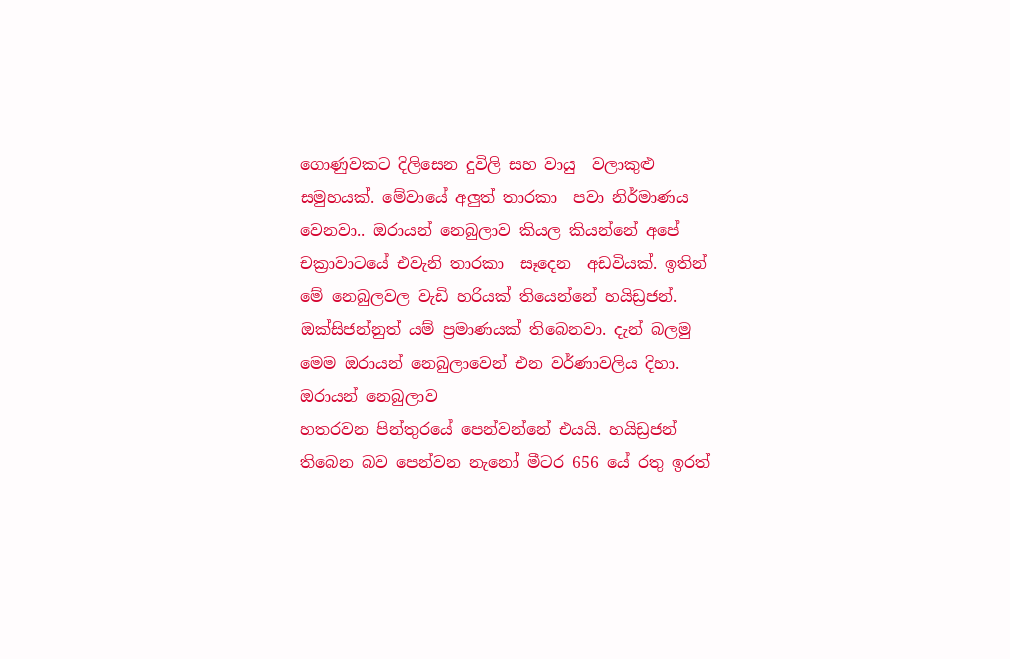ගොණුවකට දිලිසෙන දුවිලි සහ වායු  වලාකුළු සමුහයක්. මේවායේ අලුත් තාරකා  පවා නිර්මාණය වෙනවා.. ඔරායන් නෙබුලාව කියල කියන්නේ අපේ චක්‍රාවාටයේ එවැනි තාරකා  සෑදෙන  අඩවියක්. ඉතින් මේ නෙබුලවල වැඩි හරියක් තියෙන්නේ හයිඩ්‍රජන්. ඔක්සිජන්නුත් යම් ප්‍රමාණයක් තිබෙනවා. දැන් බලමු මෙම ඔරායන් නෙබුලාවෙන් එන වර්ණාවලිය දිහා.
ඔරායන් නෙබුලාව
හතරවන පින්තුරයේ පෙන්වන්නේ එයයි. හයිඩ්‍රජන් තිබෙන බව පෙන්වන නැනෝ මීටර 656 යේ රතු ඉරත්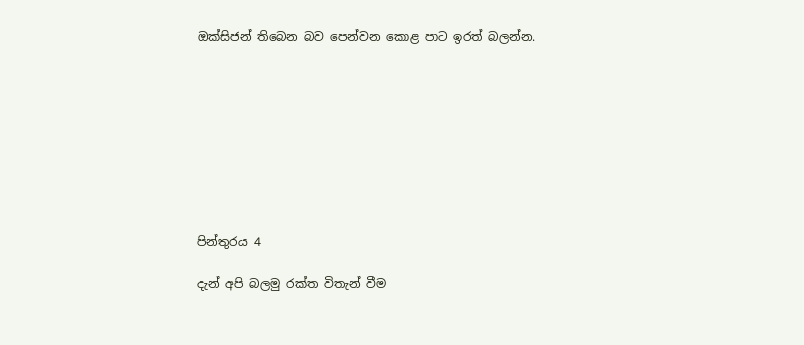ඔක්සිජන් තිබෙන බව පෙන්වන කොළ පාට ඉරත් බලන්න.









පින්තුරය 4

දැන් අපි බලමු රක්ත විතැන් වීම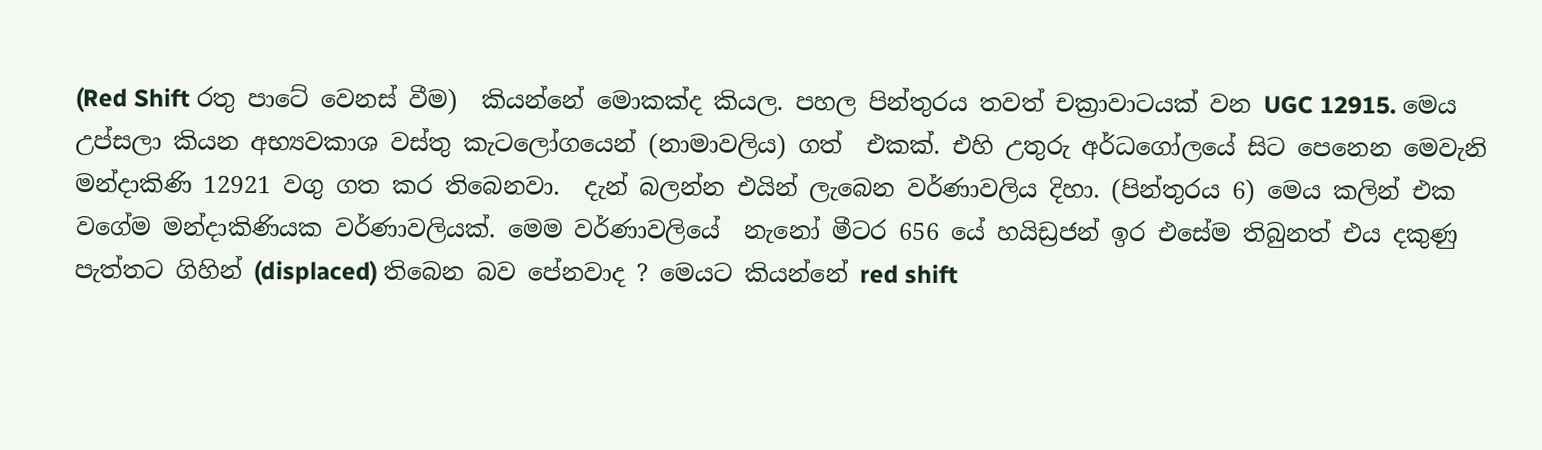(Red Shift රතු පාටේ වෙනස් වීම)  කියන්නේ මොකක්ද කියල. පහල පින්තුරය තවත් චක්‍රාවාටයක් වන UGC 12915. මෙය උප්සලා කියන අභ්‍යවකාශ වස්තු කැටලෝගයෙන් (නාමාවලිය) ගත්  එකක්. එහි උතුරු අර්ධගෝලයේ සිට පෙනෙන මෙවැනි මන්දාකිණි 12921 වගු ගත කර තිබෙනවා.  දැන් බලන්න එයින් ලැබෙන වර්ණාවලිය දිහා. (පින්තුරය 6) මෙය කලින් එක වගේම මන්දාකිණියක වර්ණාවලියක්. මෙම වර්ණාවලියේ  නැනෝ මීටර 656 යේ හයිඩ්‍රජන් ඉර එසේම තිබුනත් එය දකුණු පැත්තට ගිහින් (displaced) තිබෙන බව පේනවාද ? මෙයට කියන්නේ red shift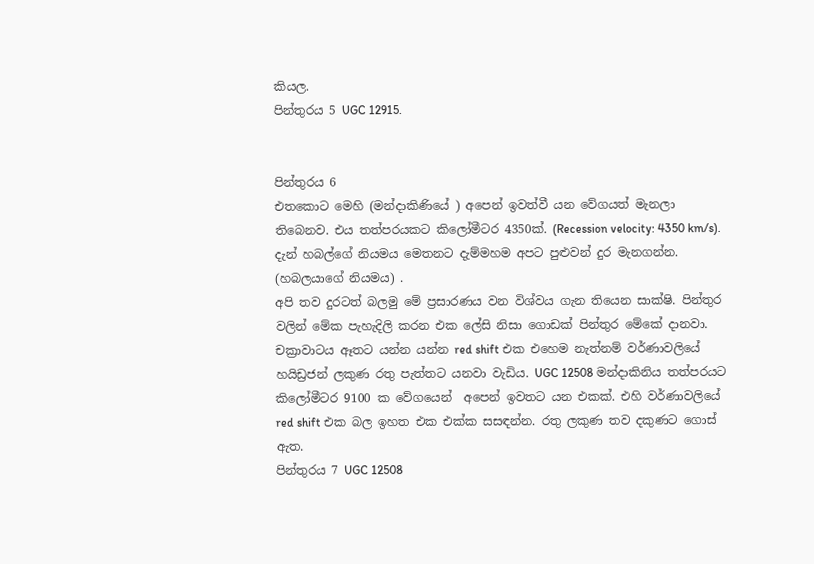කියල.
පින්තුරය 5 UGC 12915.


පින්තුරය 6
එතකොට මෙහි (මන්දාකිණියේ ) අපෙන් ඉවත්වී යන වේගයත් මැනලා  තිබෙනව. එය තත්පරයකට කිලෝමීටර 4350ක්. (Recession velocity: 4350 km/s). දැන් හබල්ගේ නියමය මෙතනට දැම්මහම අපට පුළුවන් දුර මැනගන්න.  (හබලයාගේ නියමය) .
අපි තව දුරටත් බලමු මේ ප්‍රසාරණය වන විශ්වය ගැන තියෙන සාක්ෂි. පින්තුර වලින් මේක පැහැදිලි කරන එක ලේසි නිසා ගොඩක් පින්තුර මේකේ දානවා. චක්‍රාවාටය ඈතට යන්න යන්න red shift එක එහෙම නැත්නම් වර්ණාවලියේ හයිඩ්‍රජන් ලකුණ රතු පැත්තට යනවා වැඩිය. UGC 12508 මන්දාකිනිය තත්පරයට කිලෝමීටර 9100 ක වේගයෙන්  අපෙන් ඉවතට යන එකක්. එහි වර්ණාවලියේ  red shift එක බල ඉහත එක එක්ක සසඳන්න. රතු ලකුණ තව දකුණට ගොස් ඇත.
පින්තුරය 7 UGC 12508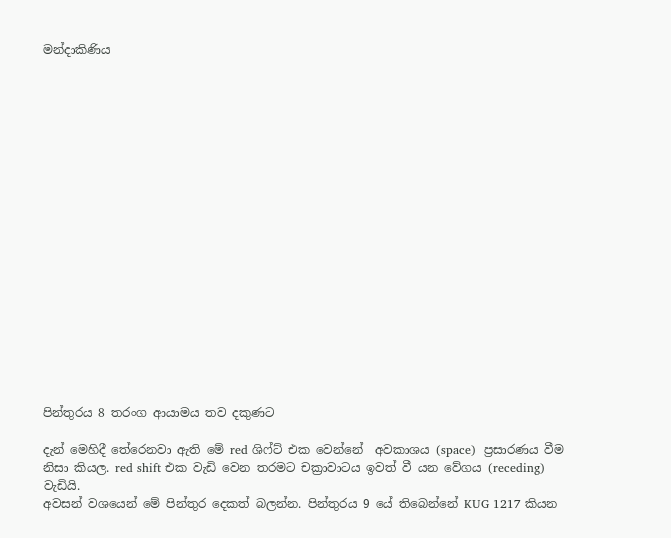මන්දාකිණිය



















පින්තුරය 8 තරංග ආයාමය තව දකුණට

දැන් මෙහිදී තේරෙනවා ඇති මේ red ශිෆ්ට් එක වෙන්නේ  අවකාශය (space)  ප්‍රසාරණය වීම නිසා කියල. red shift එක වැඩි වෙන තරමට චක්‍රාවාටය ඉවත් වී යන වේගය (receding) වැඩියි.
අවසන් වශයෙන් මේ පින්තුර දෙකත් බලන්න. පින්තුරය 9 යේ තිබෙන්නේ KUG 1217 කියන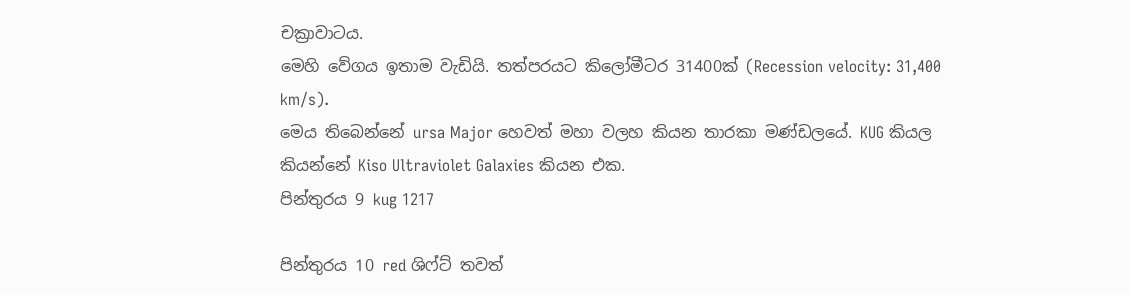චක්‍රාවාටය.
මෙහි වේගය ඉතාම වැඩියි. තත්පරයට කිලෝමීටර 31400ක් (Recession velocity: 31,400 km/s).
මෙය තිබෙන්නේ ursa Major හෙවත් මහා වලහ කියන තාරකා මණ්ඩලයේ. KUG කියල කියන්නේ Kiso Ultraviolet Galaxies කියන එක.
පින්තුරය 9 kug 1217

පින්තුරය 10 red ශිෆ්ට් තවත්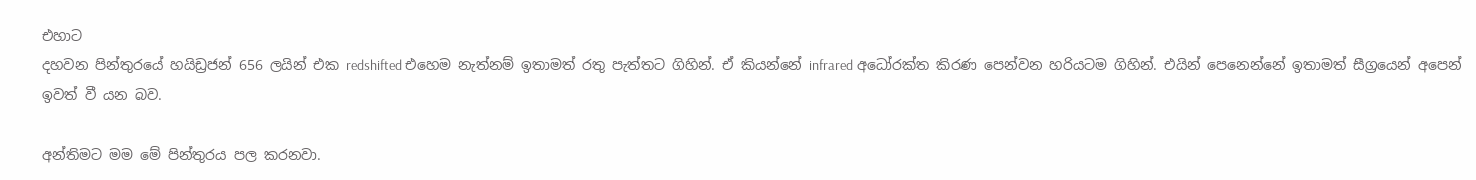එහාට
දහවන පින්තුරයේ හයිඩ්‍රජන් 656 ලයින් එක redshifted එහෙම නැත්නම් ඉතාමත් රතු පැත්තට ගිහින්. ඒ කියන්නේ infrared අධෝරක්ත කිරණ පෙන්වන හරියටම ගිහින්. එයින් පෙනෙන්නේ ඉතාමත් සීග්‍රයෙන් අපෙන් ඉවත් වී යන බව.

අන්තිමට මම මේ පින්තුරය පල කරනවා.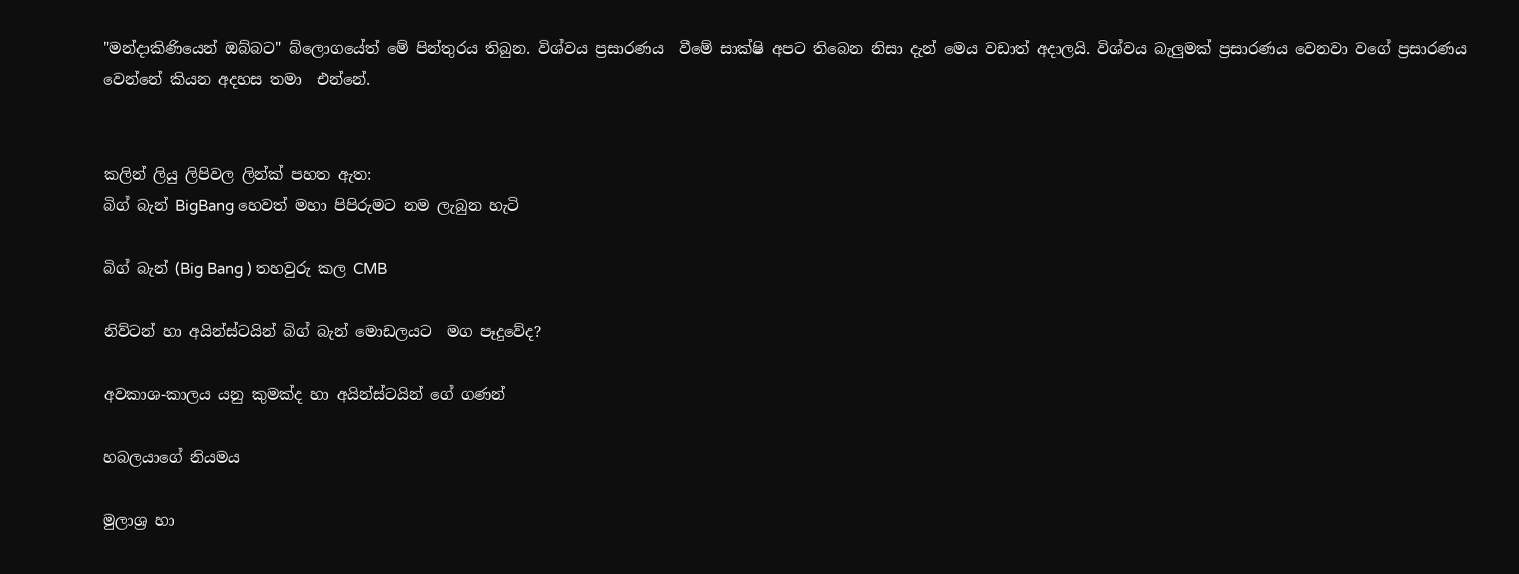"මන්දාකිණියෙන් ඔබ්බට" බ්ලොගයේත් මේ පින්තුරය තිබුන. විශ්වය ප්‍රසාරණය  වීමේ සාක්ෂි අපට තිබෙන නිසා දැන් මෙය වඩාත් අදාලයි. විශ්වය බැලුමක් ප්‍රසාරණය වෙනවා වගේ ප්‍රසාරණය වෙන්නේ කියන අදහස තමා  එන්නේ.


කලින් ලියු ලිපිවල ලින්ක් පහත ඇත:
බිග් බැන් BigBang හෙවත් මහා පිපිරුමට නම ලැබුන හැටි

බිග් බැන් (Big Bang ) තහවුරු කල CMB

නිව්ටන් හා අයින්ස්ටයින් බිග් බැන් මොඩලයට  මග පෑදුවේද?

අවකාශ-කාලය යනු කුමක්ද හා අයින්ස්ටයින් ගේ ගණන්

හබලයාගේ නියමය

මුලාශ්‍ර හා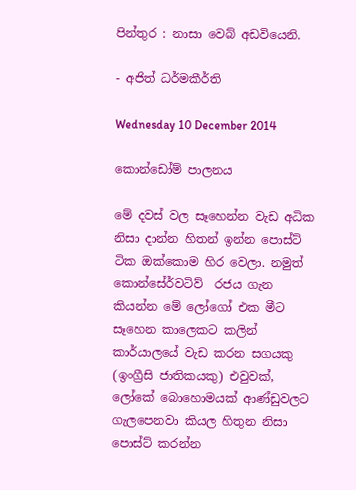පින්තුර : නාසා වෙබ් අඩවියෙනි.

- අජිත් ධර්මකීර්ති

Wednesday 10 December 2014

කොන්ඩෝම් පාලනය

මේ දවස් වල සෑහෙන්න වැඩ අධික නිසා දාන්න හිතන් ඉන්න පොස්ට් ටික ඔක්කොම හිර වෙලා. නමුත්  කොන්සේර්වටිව්  රජය ගැන කියන්න මේ ලෝගෝ එක මීට සෑහෙන කාලෙකට කලින් කාර්යාලයේ වැඩ කරන සගයකු (ඉංග්‍රීසි ජාතිකයකු) එවුවක්, ලෝකේ බොහොමයක් ආණ්ඩුවලට ගැලපෙනවා කියල හිතුන නිසා පොස්ට් කරන්න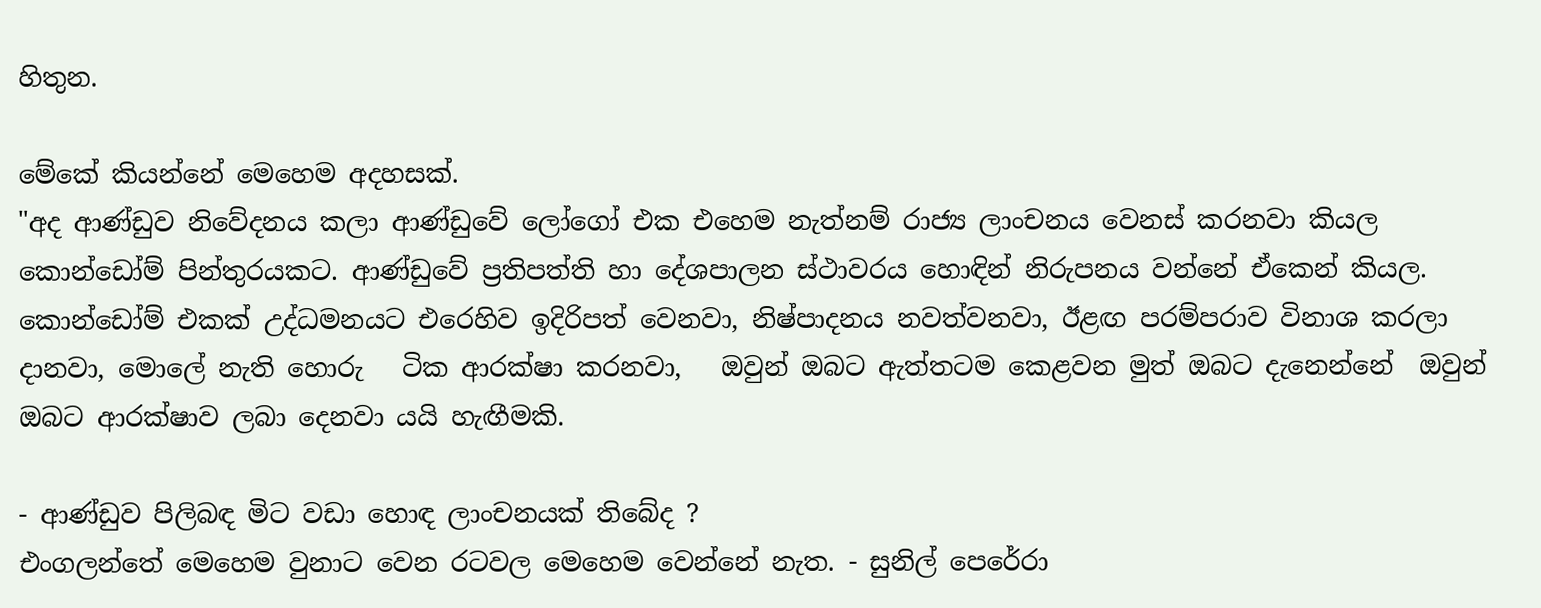හිතුන.

මේකේ කියන්නේ මෙහෙම අදහසක්.
"අද ආණ්ඩුව නිවේදනය කලා ආණ්ඩුවේ ලෝගෝ එක එහෙම නැත්නම් රාජ්‍ය ලාංචනය වෙනස් කරනවා කියල කොන්ඩෝම් පින්තුරයකට. ආණ්ඩුවේ ප්‍රතිපත්ති හා දේශපාලන ස්ථාවරය හොඳින් නිරුපනය වන්නේ ඒකෙන් කියල.
කොන්ඩෝම් එකක් උද්ධමනයට එරෙහිව ඉදිරිපත් වෙනවා, නිෂ්පාදනය නවත්වනවා, ඊළඟ පරම්පරාව විනාශ කරලා දානවා, මොලේ නැති හොරු   ටික ආරක්ෂා කරනවා,   ඔවුන් ඔබට ඇත්තටම කෙළවන මුත් ඔබට දැනෙන්නේ  ඔවුන් ඔබට ආරක්ෂාව ලබා දෙනවා යයි හැඟීමකි.

- ආණ්ඩුව පිලිබඳ මිට වඩා හොඳ ලාංචනයක් තිබේද ?
එංගලන්තේ මෙහෙම වුනාට වෙන රටවල මෙහෙම වෙන්නේ නැත. - සුනිල් පෙරේරා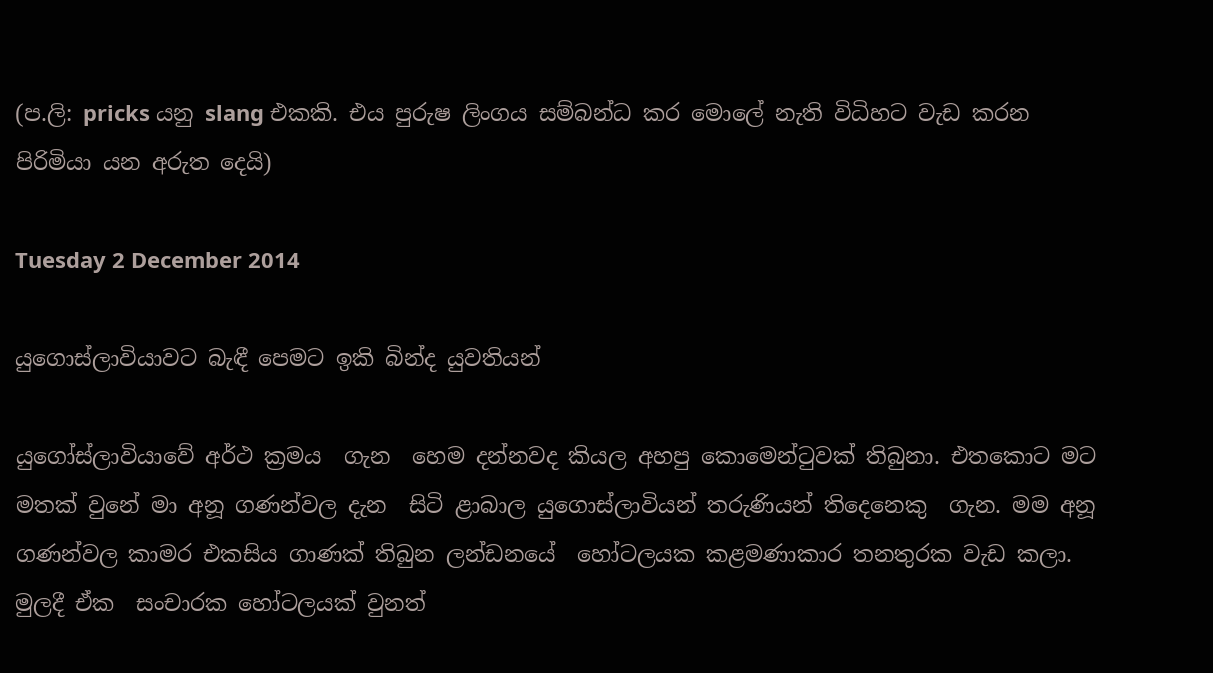(ප.ලි: pricks යනු slang එකකි. එය පුරුෂ ලිංගය සම්බන්ධ කර මොලේ නැති විධිහට වැඩ කරන පිරිමියා යන අරුත දෙයි)

Tuesday 2 December 2014

යුගොස්ලාවියාවට බැඳී පෙමට ඉකි බින්ද යුවතියන්

යුගෝස්ලාවියාවේ අර්ථ ක්‍රමය  ගැන  හෙම දන්නවද කියල අහපු කොමෙන්ටුවක් තිබුනා. එතකොට මට මතක් වුනේ මා අනූ ගණන්වල දැන  සිටි ළාබාල යුගොස්ලාවියන් තරුණියන් තිදෙනෙකු  ගැන. මම අනූ ගණන්වල කාමර එකසිය ගාණක් තිබුන ලන්ඩනයේ  හෝටලයක කළමණාකාර තනතුරක වැඩ කලා.  මුලදී ඒක  සංචාරක හෝටලයක් වුනත්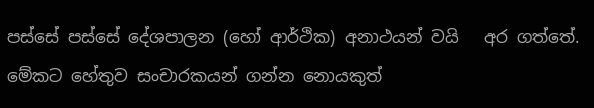පස්සේ පස්සේ දේශපාලන (හෝ ආර්ථික) අනාථයන් වයි   අර ගත්තේ. මේකට හේතුව සංචාරකයන් ගන්න නොයකුත්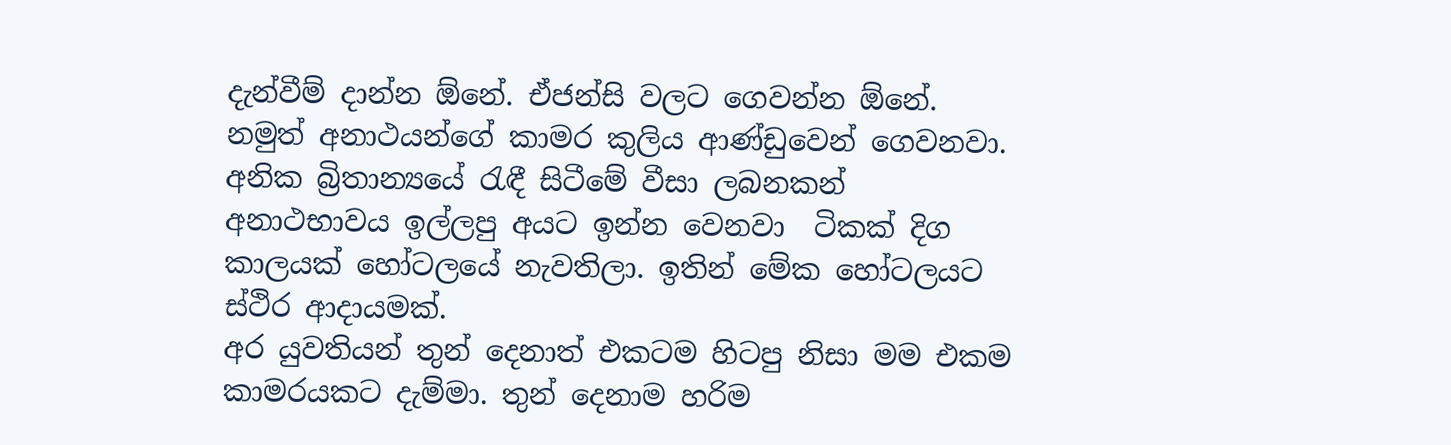දැන්වීම් දාන්න ඕනේ. ඒජන්සි වලට ගෙවන්න ඕනේ. නමුත් අනාථයන්ගේ කාමර කුලිය ආණ්ඩුවෙන් ගෙවනවා. අනික බ්‍රිතාන්‍යයේ රැඳී සිටීමේ වීසා ලබනකන් අනාථභාවය ඉල්ලපු අයට ඉන්න වෙනවා  ටිකක් දිග කාලයක් හෝටලයේ නැවතිලා. ඉතින් මේක හෝටලයට ස්ථිර ආදායමක්.
අර යුවතියන් තුන් දෙනාත් එකටම හිටපු නිසා මම එකම කාමරයකට දැම්මා. තුන් දෙනාම හරිම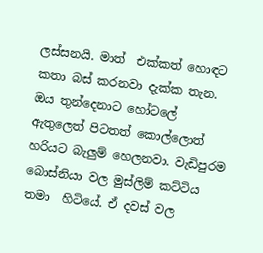ලස්සනයි. මාත්  එක්කත් හොඳට කතා බස් කරනවා දැක්ක තැන. ඔය තුන්දෙනාට හෝටලේ ඇතුලෙත් පිටතත් කොල්ලොත් හරියට බැලුම් හෙලනවා. වැඩිපුරම බොස්නියා වල මුස්ලිම් කට්ටිය තමා  හිටියේ. ඒ දවස් වල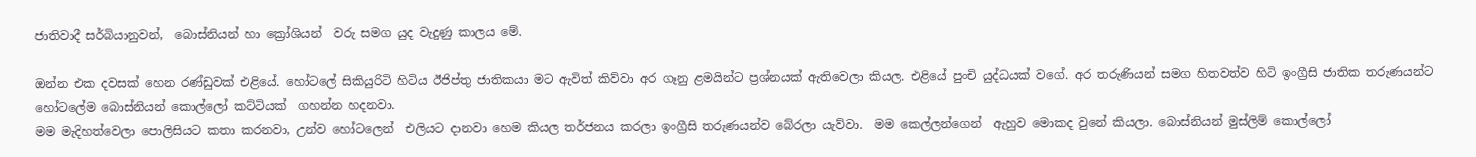ජාතිවාදී සර්බියානුවන්,  බොස්නියන් හා ක්‍රෝශියන්  වරු සමග යුද වැදුණු කාලය මේ.

ඔන්න එක දවසක් හෙන රණ්ඩුවක් එළියේ. හෝටලේ සිකියුරිටි හිටිය ඊජිප්තු ජාතිකයා මට ඇවිත් කිව්වා අර ගෑනු ළමයින්ට ප්‍රශ්නයක් ඇතිවෙලා කියල. එළියේ පුංචි යුද්ධයක් වගේ. අර තරුණියන් සමග හිතවත්ව හිටි ඉංග්‍රීසි ජාතික තරුණයන්ට හෝටලේම බොස්නියන් කොල්ලෝ කට්ටියක්  ගහන්න හදනවා.
මම මැදිහත්වෙලා පොලිසියට කතා කරනවා, උන්ව හෝටලෙන්  එලියට දානවා හෙම කියල තර්ජනය කරලා ඉංග්‍රීසි තරුණයන්ව බේරලා යැව්වා.  මම කෙල්ලන්ගෙන්  ඇහුව මොකද වුනේ කියලා. බොස්නියන් මුස්ලිම් කොල්ලෝ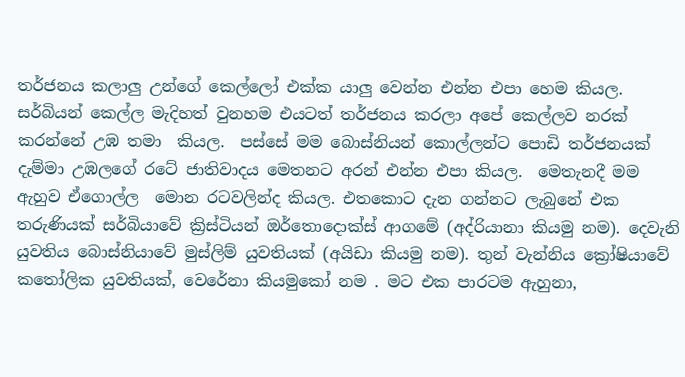තර්ජනය කලාලු උන්ගේ කෙල්ලෝ එක්ක යාලු වෙන්න එන්න එපා හෙම කියල. සර්බියන් කෙල්ල මැදිහත් වුනහම එයටත් තර්ජනය කරලා අපේ කෙල්ලව නරක්  කරන්නේ උඹ තමා  කියල.  පස්සේ මම බොස්නියන් කොල්ලන්ට පොඩි තර්ජනයක් දැම්මා උඹලගේ රටේ ජාතිවාදය මෙතනට අරන් එන්න එපා කියල.  මෙතැනදී මම ඇහුව ඒගොල්ල  මොන රටවලින්ද කියල. එතකොට දැන ගන්නට ලැබුනේ එක තරුණියක් සර්බියාවේ ක්‍රිස්ටියන් ඔර්තොදොක්ස් ආගමේ (අද්රියානා කියමු නම). දෙවැනි යුවතිය බොස්නියාවේ මුස්ලිම් යුවතියක් (අයිඩා කියමු නම). තුන් වැන්නිය ක්‍රෝෂියාවේ කතෝලික යුවතියක්, වෙරේනා කියමුකෝ නම . මට එක පාරටම ඇහුනා,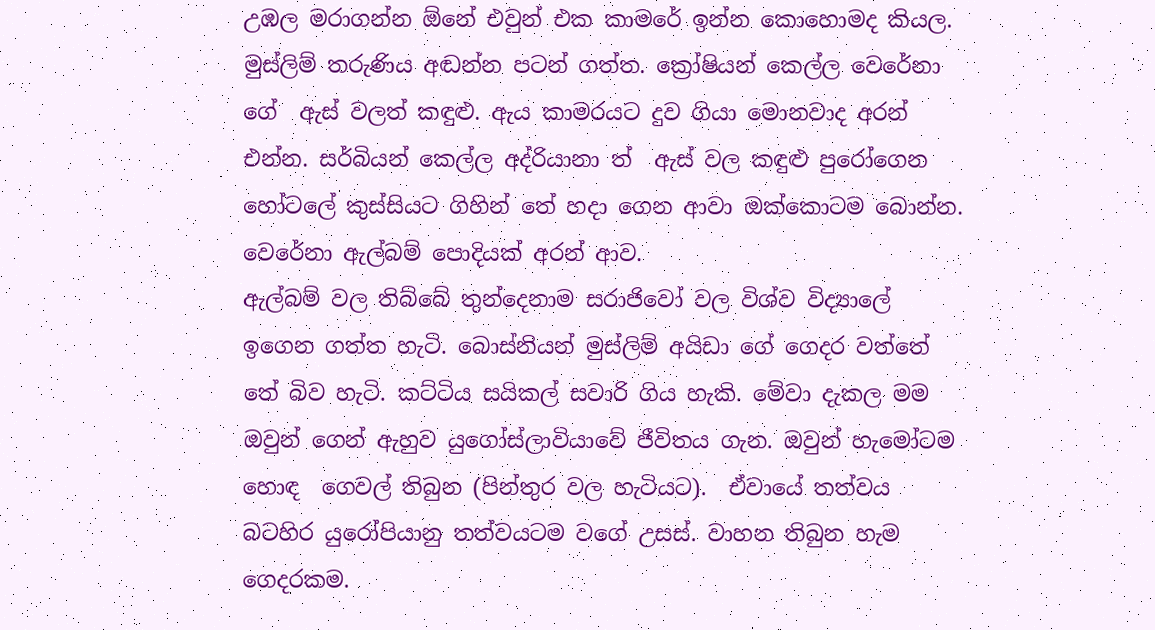උඹල මරාගන්න ඕනේ එවුන් එක කාමරේ ඉන්න කොහොමද කියල. මුස්ලිම් තරුණිය අඬන්න පටන් ගත්ත. ක්‍රෝෂියන් කෙල්ල වෙරේනා ගේ  ඇස් වලත් කඳුළු. ඇය කාමරයට දුව ගියා මොනවාද අරන් එන්න. සර්බියන් කෙල්ල අද්රියානා ත්  ඇස් වල කඳුළු පුරෝගෙන හෝටලේ කුස්සියට ගිහින් තේ හදා ගෙන ආවා ඔක්කොටම බොන්න.  වෙරේනා ඇල්බම් පොදියක් අරන් ආව.
ඇල්බම් වල තිබ්බේ තුන්දෙනාම සරාජිවෝ වල විශ්ව විද්‍යාලේ ඉගෙන ගත්ත හැටි. බොස්නියන් මුස්ලිම් අයිඩා ගේ ගෙදර වත්තේ තේ බිව හැටි. කට්ටිය සයිකල් සවාරි ගිය හැකි. මේවා දැකල මම ඔවුන් ගෙන් ඇහුව යුගෝස්ලාවියාවේ ජීවිතය ගැන. ඔවුන් හැමෝටම හොඳ  ගෙවල් තිබුන (පින්තුර වල හැටියට).  ඒවායේ තත්වය බටහිර යුරෝපියානු තත්වයටම වගේ උසස්. වාහන තිබුන හැම ගෙදරකම.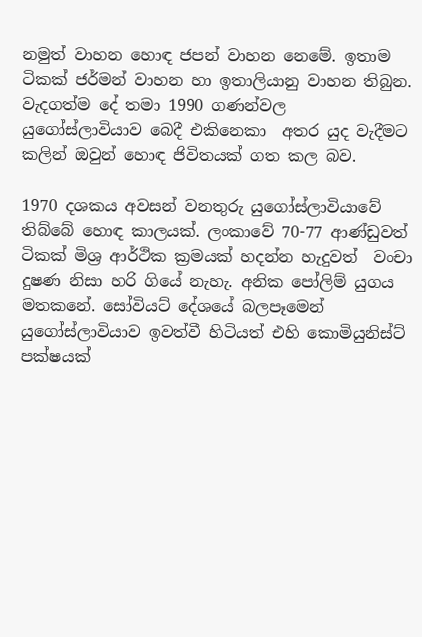නමුත් වාහන හොඳ ජපන් වාහන නෙමේ. ඉතාම ටිකක් ජර්මන් වාහන හා ඉතාලියානු වාහන තිබුන.  වැදගත්ම දේ තමා 1990 ගණන්වල
යුගෝස්ලාවියාව බෙදී එකිනෙකා  අතර යුද වැදීමට කලින් ඔවුන් හොඳ ජිවිතයක් ගත කල බව.

1970 දශකය අවසන් වනතුරු යුගෝස්ලාවියාවේ තිබ්බේ හොඳ කාලයක්. ලංකාවේ 70-77 ආණ්ඩුවත් ටිකක් මිශ්‍ර ආර්ථික ක්‍රමයක් හදන්න හැදුවත්  වංචා දුෂණ නිසා හරි ගියේ නැහැ. අනික පෝලිම් යුගය මතකනේ. සෝවියට් දේශයේ බලපෑමෙන් යුගෝස්ලාවියාව ඉවත්වී හිටියත් එහි කොමියුනිස්ට් පක්ෂයක්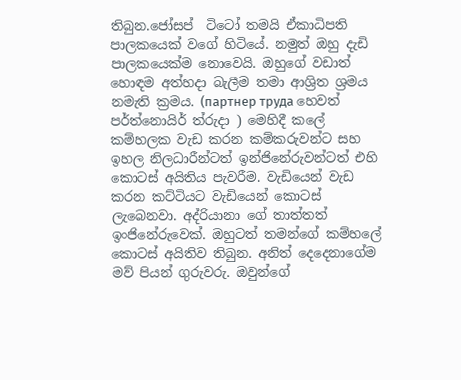තිබුන.ජෝසප්  ටිටෝ තමයි ඒකාධිපති පාලකයෙක් වගේ හිටියේ. නමුත් ඔහු දැඩි පාලකයෙක්ම නොවෙයි. ඔහුගේ වඩාත් හොඳම අත්හදා බැලීම තමා ආශ්‍රිත ශ්‍රමය නමැති ක්‍රමය. (партнер труда හෙවත් පර්ත්නොයිර් ත්රුදා ) මෙහිදී කලේ කම්හලක වැඩ කරන කම්කරුවන්ට සහ ඉහල නිලධාරීන්ටත් ඉන්ජිනේරුවන්ටත් එහි කොටස් අයිතිය පැවරීම. වැඩියෙන් වැඩ කරන කට්ටියට වැඩියෙන් කොටස් ලැබෙනවා. අද්රියානා ගේ තාත්තත් ඉංජිනේරුවෙක්. ඔහුටත් තමන්ගේ කම්හලේ කොටස් අයිතිව තිබුන. අනිත් දෙදෙනාගේම මව් පියන් ගුරුවරු. ඔවුන්ගේ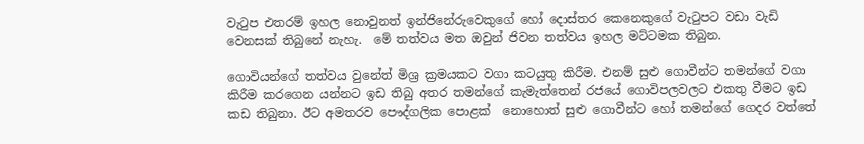වැටුප එතරම් ඉහල නොවුනත් ඉන්ජිනේරුවෙකුගේ හෝ දොස්තර කෙනෙකුගේ වැටුපට වඩා වැඩි වෙනසක් තිබුනේ නැහැ.  මේ තත්වය මත ඔවුන් ජිවන තත්වය ඉහල මට්ටමක තිබුන.

ගොවියන්ගේ තත්වය වුනේත් මිශ්‍ර ක්‍රමයකට වගා කටයුතු කිරීම. එනම් සුළු ගොවීන්ට තමන්ගේ වගා  කිරීම කරගෙන යන්නට ඉඩ තිබු අතර තමන්ගේ කැමැත්තෙන් රජයේ ගොවිපලවලට එකතු වීමට ඉඩ කඩ තිබුනා. ඊට අමතරව පෞද්ගලික පොළක්  නොහොත් සුළු ගොවීන්ට හෝ තමන්ගේ ගෙදර වත්තේ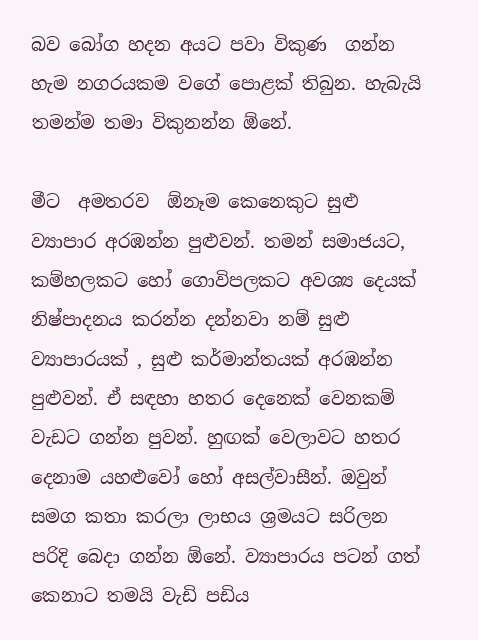බව බෝග හදන අයට පවා විකුණ  ගන්න හැම නගරයකම වගේ පොළක් තිබුන. හැබැයි තමන්ම තමා විකුනන්න ඕනේ.

මීට  අමතරව  ඕනෑම කෙනෙකුට සුළු ව්‍යාපාර අරඹන්න පුළුවන්. තමන් සමාජයට,  කම්හලකට හෝ ගොවිපලකට අවශ්‍ය දෙයක් නිෂ්පාදනය කරන්න දන්නවා නම් සුළු ව්‍යාපාරයක් , සුළු කර්මාන්තයක් අරඹන්න පුළුවන්. ඒ සඳහා හතර දෙනෙක් වෙනකම් වැඩට ගන්න පුවන්. හුඟක් වෙලාවට හතර දෙනාම යහළුවෝ හෝ අසල්වාසීන්. ඔවුන් සමග කතා කරලා ලාභය ශ්‍රමයට සරිලන පරිදි බෙදා ගන්න ඕනේ. ව්‍යාපාරය පටන් ගත්  කෙනාට තමයි වැඩි පඩිය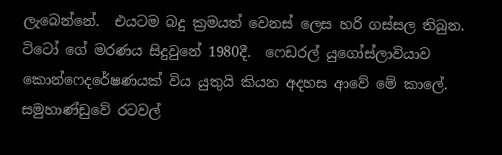ලැබෙන්නේ.  එයටම බදු ක්‍රමයත් වෙනස් ලෙස හරි ගස්සල තිබුන.
ටිටෝ ගේ මරණය සිදුවුනේ 1980දී.  ෆෙඩරල් යුගෝස්ලාවියාව කොන්ෆෙදරේෂණයක් විය යුතුයි කියන අදහස ආවේ මේ කාලේ. සමුහාණ්ඩුවේ රටවල්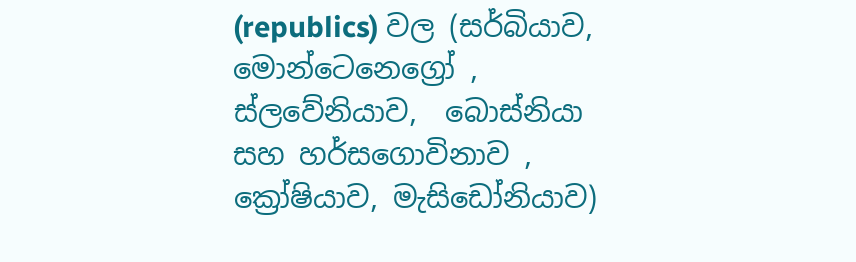(republics) වල (සර්බියාව, මොන්ටෙනෙග්‍රෝ , ස්ලවේනියාව,  බොස්නියා සහ හර්සගොවිනාව , ක්‍රෝෂියාව, මැසිඩෝනියාව)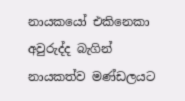නායකයෝ එකිනෙකා  අවුරුද්ද බැගින් නායකත්ව මණ්ඩලයට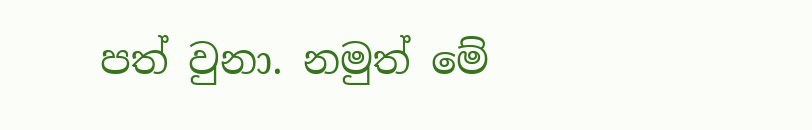පත් වුනා. නමුත් මේ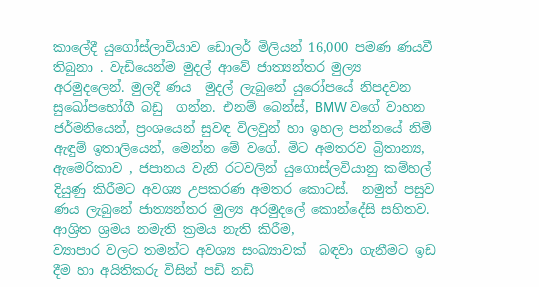කාලේදී යුගෝස්ලාවියාව ඩොලර් මිලියන් 16,000 පමණ ණයවී තිබුනා . වැඩියෙන්ම මුදල් ආවේ ජාත්‍යන්තර මුල්‍ය අරමුදලෙන්. මුලදී ණය  මුදල් ලැබුනේ යුරෝපයේ නිපදවන සුඛෝපභෝගී බඩු  ගන්න. එනම් බෙන්ස්, BMW වගේ වාහන ජර්මනියෙන්, ප්‍රංශයෙන් සුවඳ විලවුන් හා ඉහල පන්නයේ නිමි ඇඳුම් ඉතාලියෙන්, මෙන්න මේ වගේ. මිට අමතරව බ්‍රිතාන්‍ය, ඇමෙරිකාව , ජපානය වැනි රටවලින් යුගොස්ලවියානු කම්හල් දියුණු කිරීමට අවශ්‍ය උපකරණ අමතර කොටස්.  නමුත් පසුව ණය ලැබුනේ ජාත්‍යන්තර මුල්‍ය අරමුදලේ කොන්දේසි සහිතව. ආශ්‍රිත ශ්‍රමය නමැති ක්‍රමය නැති කිරීම,
ව්‍යාපාර වලට තමන්ට අවශ්‍ය සංඛ්‍යාවක්  බඳවා ගැනීමට ඉඩ දීම හා අයිතිකරු විසින් පඩි නඩි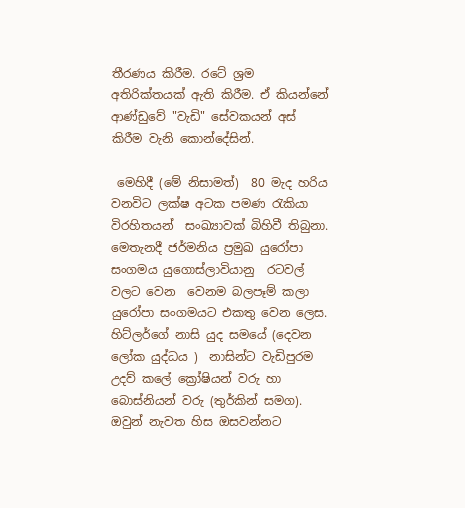තීරණය කිරීම. රටේ ශ්‍රම අතිරික්තයක් ඇති කිරීම. ඒ කියන්නේ ආණ්ඩුවේ "වැඩි" සේවකයන් අස්  කිරීම වැනි කොන්දේසින්.

 මෙහිදී (මේ නිසාමත්)  80 මැද හරිය වනවිට ලක්ෂ අටක පමණ රැකියා විරහිතයන්  සංඛ්‍යාවක් බිහිවී තිබුනා. මෙතැනදී ජර්මනිය ප්‍රමුඛ යුරෝපා සංගමය යුගොස්ලාවියානු  රටවල් වලට වෙන  වෙනම බලපෑම් කලා යුරෝපා සංගමයට එකතු වෙන ලෙස. හිට්ලර්ගේ නාසි යුද සමයේ (දෙවන ලෝක යුද්ධය )  නාසින්ට වැඩිපුරම උදව් කලේ ක්‍රෝෂියන් වරු හා බොස්නියන් වරු (තුර්කින් සමග). ඔවුන් නැවත හිස ඔසවන්නට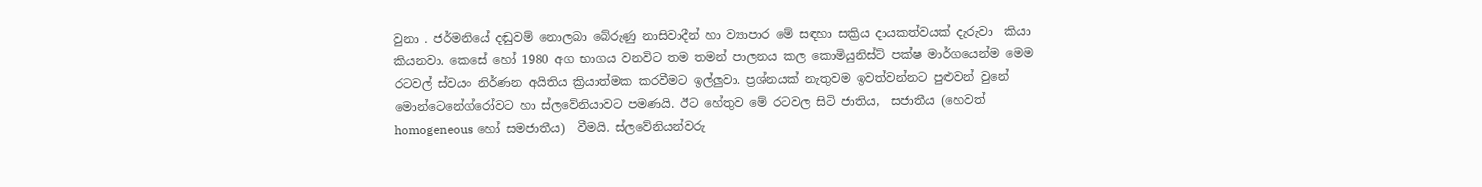වුනා . ජර්මනියේ දඬුවම් නොලබා බේරුණු නාසිවාදීන් හා ව්‍යාපාර මේ සඳහා සක්‍රිය දායකත්වයක් දැරුවා  කියා කියනවා. කෙසේ හෝ 1980 අග භාගය වනවිට තම තමන් පාලනය කල කොමියුනිස්ට් පක්ෂ මාර්ගයෙන්ම මෙම රටවල් ස්වයං නිර්ණන අයිතිය ක්‍රියාත්මක කරවීමට ඉල්ලුවා. ප්‍රශ්නයක් නැතුවම ඉවත්වන්නට පුළුවන් වුනේ මොන්ටෙනේග්රෝවට හා ස්ලවේනියාවට පමණයි. ඊට හේතුව මේ රටවල සිටි ජාතිය,  සජාතීය (හෙවත් homogeneous හෝ සමජාතීය)  වීමයි. ස්ලවේනියන්වරු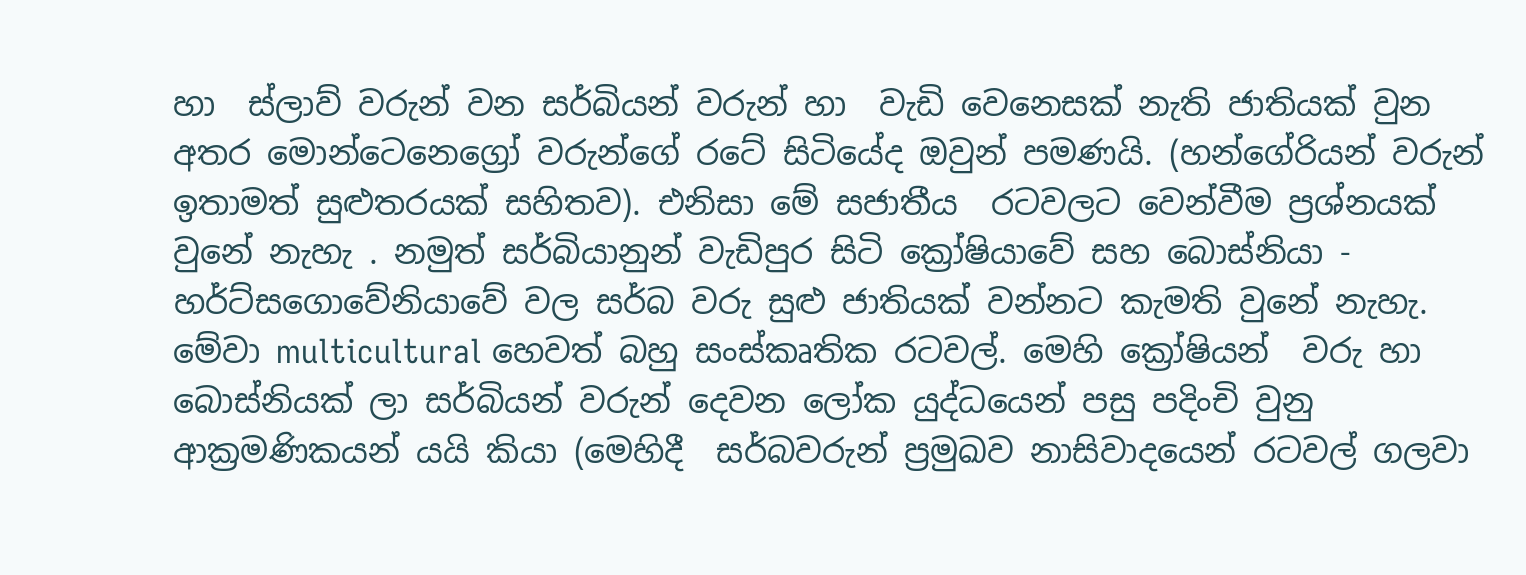හා  ස්ලාව් වරුන් වන සර්බියන් වරුන් හා  වැඩි වෙනෙසක් නැති ජාතියක් වුන අතර මොන්ටෙනෙග්‍රෝ වරුන්ගේ රටේ සිටියේද ඔවුන් පමණයි. (හන්ගේරියන් වරුන් ඉතාමත් සුළුතරයක් සහිතව). එනිසා මේ සජාතීය  රටවලට වෙන්වීම ප්‍රශ්නයක් වුනේ නැහැ . නමුත් සර්බියානුන් වැඩිපුර සිටි ක්‍රෝෂියාවේ සහ බොස්නියා - හර්ට්සගොවේනියාවේ වල සර්බ වරු සුළු ජාතියක් වන්නට කැමති වුනේ නැහැ. මේවා multicultural හෙවත් බහු සංස්කෘතික රටවල්. මෙහි ක්‍රෝෂියන්  වරු හා බොස්නියක් ලා සර්බියන් වරුන් දෙවන ලෝක යුද්ධයෙන් පසු පදිංචි වුනු ආක්‍රමණිකයන් යයි කියා (මෙහිදී  සර්බවරුන් ප්‍රමුඛව නාසිවාදයෙන් රටවල් ගලවා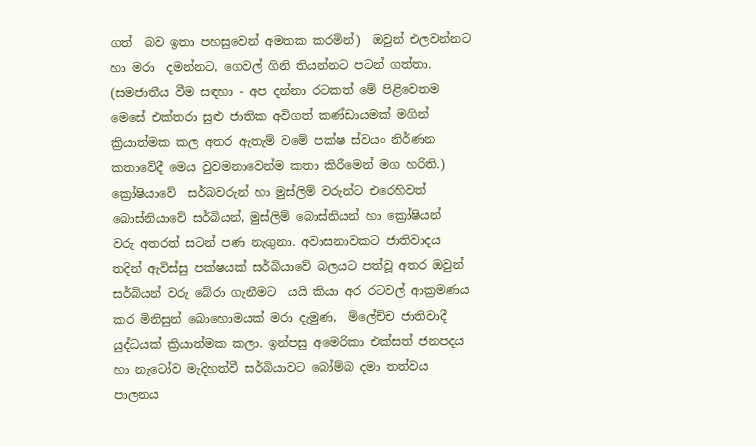ගත්  බව ඉතා පහසුවෙන් අමතක කරමින්)  ඔවුන් එලවන්නට හා මරා  දමන්නට, ගෙවල් ගිනි තියන්නට පටන් ගත්තා. (සමජාතීය වීම සඳහා - අප දන්නා රටකත් මේ පිළිවෙතම මෙසේ එක්තරා සුළු ජාතික අවිගත් කණ්ඩායමක් මගින් ක්‍රියාත්මක කල අතර ඇතැම් වමේ පක්ෂ ස්වයං නිර්ණන  කතාවේදී මෙය වුවමනාවෙන්ම කතා කිරීමෙන් මග හරිති.)
ක්‍රෝෂියාවේ  සර්බවරුන් හා මුස්ලිම් වරුන්ට එරෙහිවත් බොස්නියාවේ සර්බියන්, මුස්ලිම් බොස්නියන් හා ක්‍රෝෂියන්  වරු අතරත් සටන් පණ නැගුනා. අවාසනාවකට ජාතිවාදය තදින් ඇවිස්සු පක්ෂයක් සර්බියාවේ බලයට පත්වූ අතර ඔවුන් සර්බියන් වරු බේරා ගැනීමට  යයි කියා අර රටවල් ආක්‍රමණය කර මිනිසුන් බොහොමයක් මරා දැමුණ,  ම්ලේච්ච ජාතිවාදී යුද්ධයක් ක්‍රියාත්මක කලා. ඉන්පසු අමෙරිකා එක්සත් ජනපදය හා නැටෝව මැදිහත්වී සර්බියාවට බෝම්බ දමා තත්වය පාලනය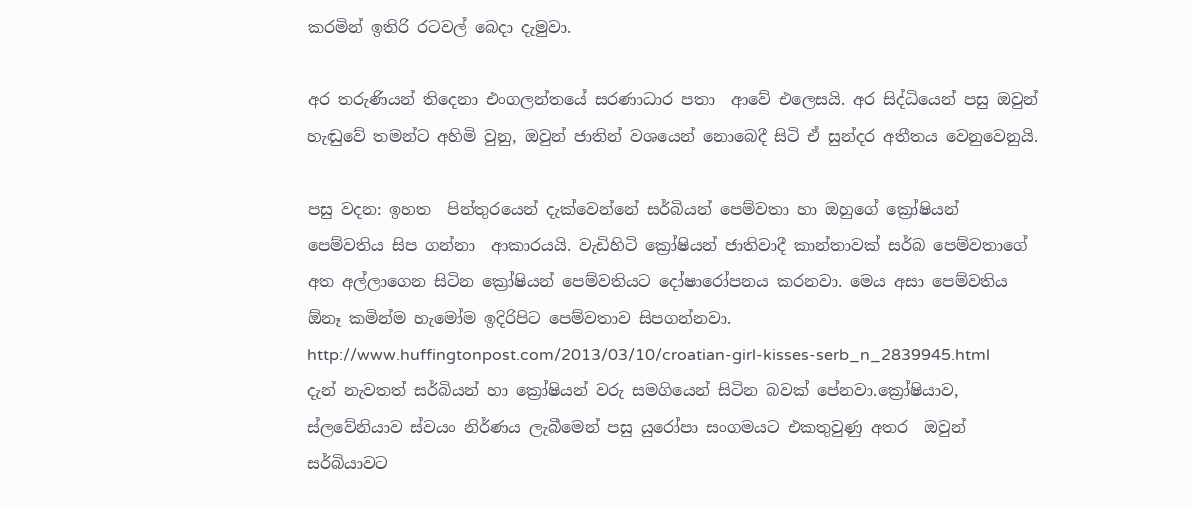කරමින් ඉතිරි රටවල් බෙදා දැමුවා.

අර තරුණියන් තිදෙනා එංගලන්තයේ සරණාධාර පතා  ආවේ එලෙසයි. අර සිද්ධියෙන් පසු ඔවුන් හැඬුවේ තමන්ට අහිමි වුනු, ඔවුන් ජාතින් වශයෙන් නොබෙදී සිටි ඒ සුන්දර අතීතය වෙනුවෙනුයි.

පසු වදන: ඉහත  පින්තුරයෙන් දැක්වෙන්නේ සර්බියන් පෙම්වතා හා ඔහුගේ ක්‍රෝෂියන් පෙම්වතිය සිප ගන්නා  ආකාරයයි. වැඩිහිටි ක්‍රෝෂියන් ජාතිවාදී කාන්තාවක් සර්බ පෙම්වතාගේ අත අල්ලාගෙන සිටින ක්‍රෝෂියන් පෙම්වතියට දෝෂාරෝපනය කරනවා. මෙය අසා පෙම්වතිය ඕනෑ කමින්ම හැමෝම ඉදිරිපිට පෙම්වතාව සිපගන්නවා.
http://www.huffingtonpost.com/2013/03/10/croatian-girl-kisses-serb_n_2839945.html
දැන් නැවතත් සර්බියන් හා ක්‍රෝෂියන් වරු සමගියෙන් සිටින බවක් පේනවා.ක්‍රෝෂියාව, ස්ලවේනියාව ස්වයං නිර්ණය ලැබීමෙන් පසු යුරෝපා සංගමයට එකතුවුණු අතර  ඔවුන් සර්බියාවට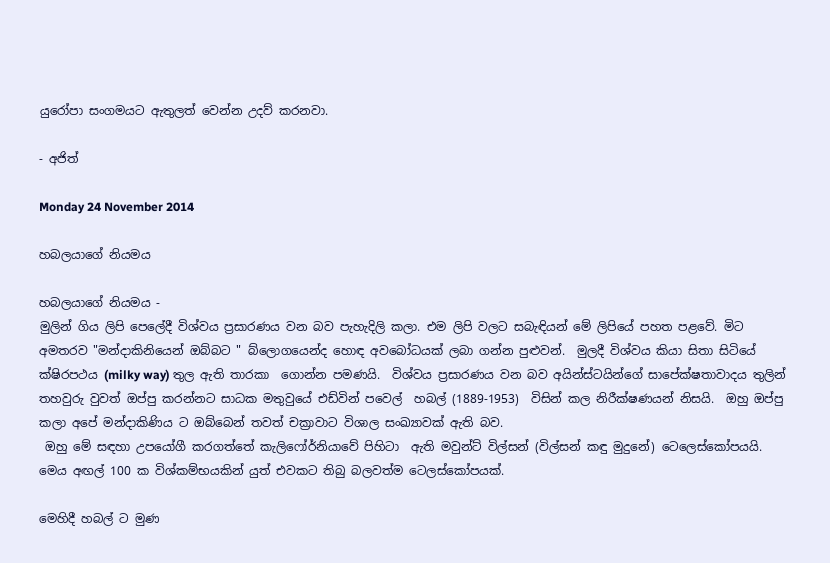යුරෝපා සංගමයට ඇතුලත් වෙන්න උදව් කරනවා.

- අජිත්

Monday 24 November 2014

හබලයාගේ නියමය

හබලයාගේ නියමය -
මුලින් ගිය ලිපි පෙලේදී විශ්වය ප්‍රසාරණය වන බව පැහැදිලි කලා. එම ලිපි වලට සබැඳියන් මේ ලිපියේ පහත පළවේ. මිට අමතරව "මන්දාකිනියෙන් ඔබ්බට " බ්ලොගයෙන්ද හොඳ අවබෝධයක් ලබා ගන්න පුළුවන්.  මුලදී විශ්වය කියා සිතා සිටියේ ක්ෂිරපථය (milky way) තුල ඇති තාරකා  ගොන්න පමණයි.  විශ්වය ප්‍රසාරණය වන බව අයින්ස්ටයින්ගේ සාපේක්ෂතාවාදය තුලින් තහවුරු වුවත් ඔප්පු කරන්නට සාධක මතුවුයේ එඩ්වින් පවෙල්  හබල් (1889-1953)  විසින් කල නිරීක්ෂණයන් නිසයි.  ඔහු ඔප්පු කලා අපේ මන්දාකිණිය ට ඔබ්බෙන් තවත් චක්‍රාවාට විශාල සංඛ්‍යාවක් ඇති බව.
 ඔහු මේ සඳහා උපයෝගී කරගත්තේ කැලිෆෝර්නියාවේ පිහිටා  ඇති මවුන්ට් විල්සන් (විල්සන් කඳු මුදුනේ) ටෙලෙස්කෝපයයි.  මෙය අඟල් 100 ක විශ්කම්භයකින් යුත් එවකට තිබු බලවත්ම ටෙලස්කෝපයක්.

මෙහිදී හබල් ට මුණ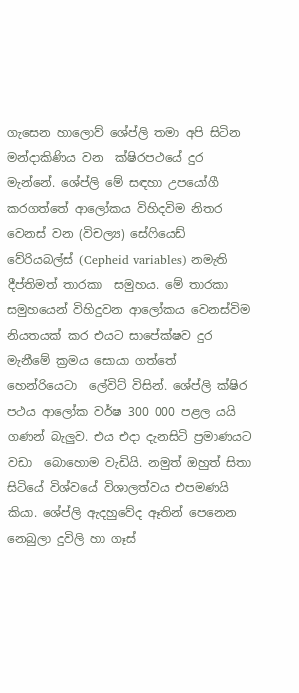ගැසෙන හාලොව් ශේප්ලි තමා අපි සිටින මන්දාකිණිය වන  ක්ෂිරපථයේ දුර මැන්නේ. ශේප්ලි මේ සඳහා උපයෝගී කරගත්තේ ආලෝකය විහිදවිම නිතර වෙනස් වන (විචල්‍ය) සේෆියෙඩ්  වේරියබල්ස් (Cepheid variables) නමැති දීප්තිමත් තාරකා  සමුහය. මේ තාරකා සමුහයෙන් විහිදුවන ආලෝකය වෙනස්විම නියතයක් කර එයට සාපේක්ෂව දුර මැනීමේ ක්‍රමය සොයා ගත්තේ හෙන්රියෙටා  ලේවිට් විසින්. ශේප්ලි ක්ෂිර පථය ආලෝක වර්ෂ 300 000 පළල යයි ගණන් බැලුව. එය එදා දැනසිටි ප්‍රමාණයට වඩා  බොහොම වැඩියි. නමුත් ඔහුත් සිතා  සිටියේ විශ්වයේ විශාලත්වය එපමණයි කියා. ශේප්ලි ඇදහුවේද ඈතින් පෙනෙන නෙබුලා දුවිලි හා ගෑස්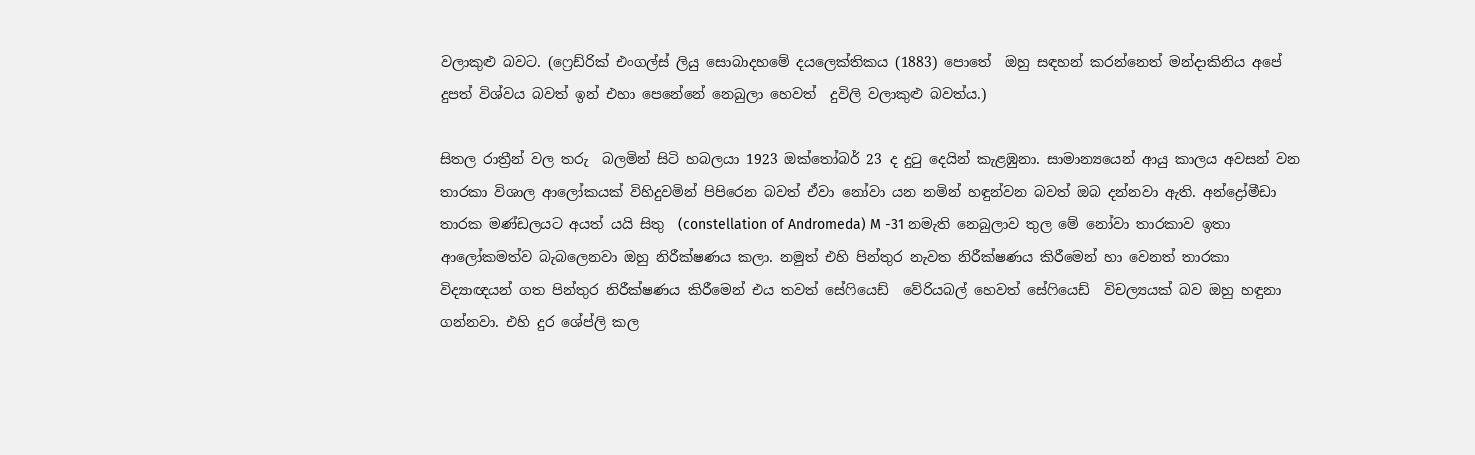වලාකුළු බවට. (ෆ්‍රෙඩ්රික් එංගල්ස් ලියු සොබාදහමේ දයලෙක්තිකය (1883) පොතේ  ඔහු සඳහන් කරන්නෙත් මන්දාකිනිය අපේ දුපත් විශ්වය බවත් ඉන් එහා පෙනේනේ නෙබුලා හෙවත්  දුවිලි වලාකුළු බවත්ය.)

සිතල රාත්‍රීන් වල තරු  බලමින් සිටි හබලයා 1923 ඔක්තෝබර් 23 ද දුටු දෙයින් කැළඹුනා. සාමාන්‍යයෙන් ආයු කාලය අවසන් වන තාරකා විශාල ආලෝකයක් විහිදුවමින් පිපිරෙන බවත් ඒවා නෝවා යන නමින් හඳුන්වන බවත් ඔබ දන්නවා ඇති. අන්ද්‍රෝමීඩා තාරක මණ්ඩලයට අයත් යයි සිතු  (constellation of Andromeda) M -31 නමැති නෙබුලාව තුල මේ නෝවා තාරකාව ඉතා ආලෝකමත්ව බැබලෙනවා ඔහු නිරීක්ෂණය කලා. නමුත් එහි පින්තුර නැවත නිරීක්ෂණය කිරීමෙන් හා වෙනත් තාරකා  විද්‍යාඥයන් ගත පින්තුර නිරීක්ෂණය කිරීමෙන් එය තවත් සේෆියෙඩ්  වේරියබල් හෙවත් සේෆියෙඩ්  විචල්‍යයක් බව ඔහු හඳුනා ගන්නවා. එහි දුර ශේප්ලි කල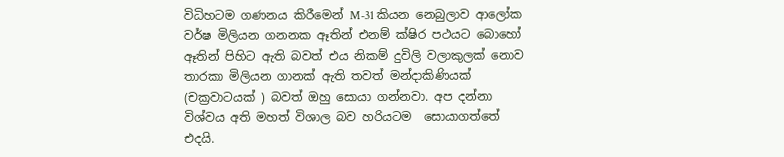විධිහටම ගණනය කිරීමෙන් M-31 කියන නෙබුලාව ආලෝක වර්ෂ මිලියන ගනනක ඈතින් එනම් ක්ෂිර පථයට බොහෝ ඈතින් පිහිට ඇති බවත් එය නිකම් දුවිලි වලාකුලක් නොව තාරකා මිලියන ගානක් ඇති තවත් මන්දාකිණියක්  (චක්‍රවාටයක් ) බවත් ඔහු සොයා ගන්නවා. අප දන්නා විශ්වය අති මහත් විශාල බව හරියටම  සොයාගත්තේ එදයි.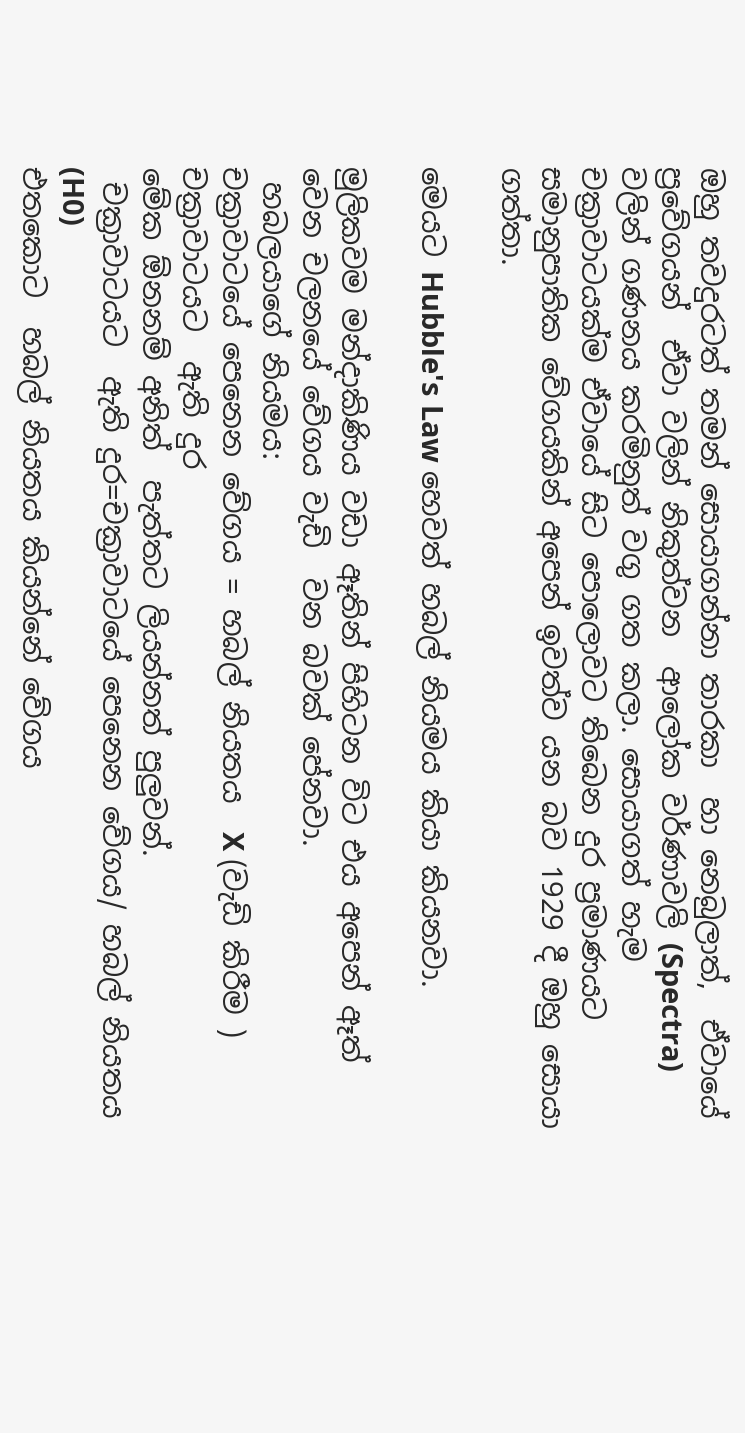ඔහු තවදුරටත් තමන් සොයාගන්නා තාරකා  හා නෙබුලාත්,  ඒවායේ ප්‍රවේගයන්  ඒවා වලින් නිකුත්වන  ආලෝක වර්ණාවලි (Spectra) වලින් ගණනය කරමිනුත් වගු ගත කලා. සොයාගත් හැම චක්‍රාවාටයක්ම ඒවායේ සිට පොලොවට තිබෙන දුර ප්‍රමාණයට සමානුපාතික වේගයකින් අපෙන් ඉවත්ව යන බව 1929 දී ඔහු සොයා ගත්තා.

මෙයට Hubble's Law හෙවත් හබල් නියමය කියා කියනවා.

මුලිකවම මන්දාකිණිය වඩා ඈතින් පිහිටන විට එය අපෙන් ඈත් වෙන චලනයේ වේගය වැඩි  වන බවක් පේනවා.
 හබලයාගේ නියමය:
චක්‍රාවාටයේ පෙනෙන වේගය = හබල් නියතය  X (වැඩි කිරීම )  චක්‍රාවාටයට  ඇති දුර
මේක ඕනනම් අනිත්  පැත්තට ලියන්නත් පුලුවන්.
 චක්‍රාවාටයට  ඇති දුර=චක්‍රාවාටයේ පෙනෙන වේගය/ හබල් නියතය (H0)
එතකොට  හබල් නියතය කියන්නේ වේගය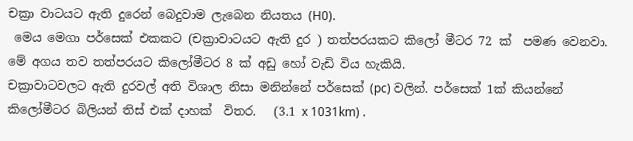චක්‍රා වාටයට ඇති දුරෙන් බෙදුවාම ලැබෙන නියතය (H0).
 මෙය මෙගා පර්සෙක් එකකට (චක්‍රාවාටයට ඇති දුර ) තත්පරයකට කිලෝ මීටර 72 ක්  පමණ වෙනවා. මේ අගය තව තත්පරයට කිලෝමීටර 8 ක් අඩු හෝ වැඩි විය හැකියි.
චක්‍රාවාටවලට ඇති දුරවල් අති විශාල නිසා මනින්නේ පර්සෙක් (pc) වලින්. පර්සෙක් 1ක් කියන්නේ කිලෝමීටර බිලියන් තිස් එක් දාහක්  විතර.   (3.1 x 1031km) .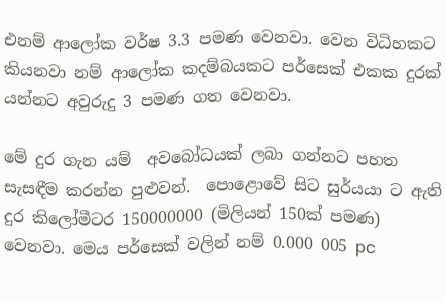එනම් ආලෝක වර්ෂ 3.3 පමණ වෙනවා. වෙන විධිහකට කියනවා නම් ආලෝක කදම්බයකට පර්සෙක් එකක දුරක් යන්නට අවුරුදු 3 පමණ ගත වෙනවා.

මේ දුර ගැන යම්  අවබෝධයක් ලබා ගන්නට පහත  සැසඳීම කරන්න පුළුවන්.  පොළොවේ සිට සුර්යයා ට ඇති දුර කිලෝමීටර 150000000 (මිලියන් 150ක් පමණ) වෙනවා. මෙය පර්සෙක් වලින් නම් 0.000 005 pc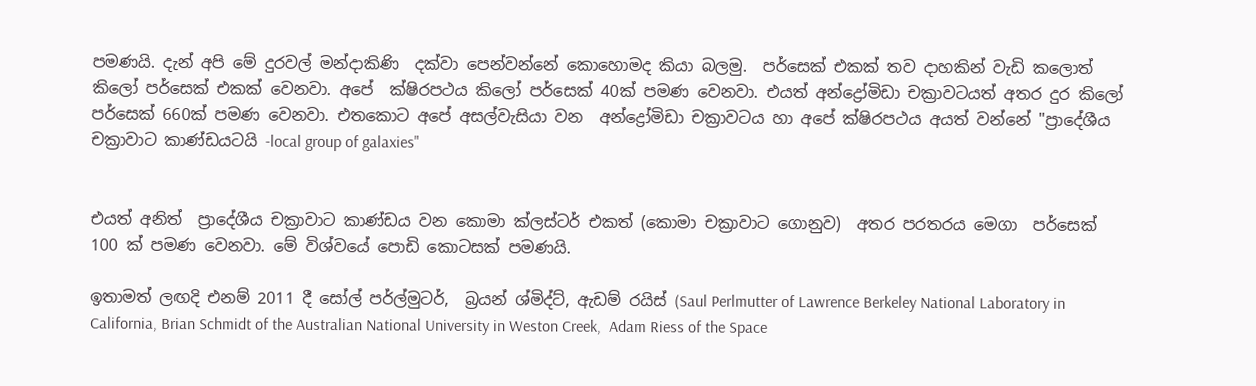පමණයි. දැන් අපි මේ දුරවල් මන්දාකිණි  දක්වා පෙන්වන්නේ කොහොමද කියා බලමු.  පර්සෙක් එකක් තව දාහකින් වැඩි කලොත් කිලෝ පර්සෙක් එකක් වෙනවා. අපේ  ක්ෂිරපථය කිලෝ පර්සෙක් 40ක් පමණ වෙනවා. එයත් අන්ද්‍රෝමිඩා චක්‍රාවටයත් අතර දුර කිලෝ පර්සෙක් 660ක් පමණ වෙනවා. එතකොට අපේ අසල්වැසියා වන  අන්ද්‍රෝමිඩා චක්‍රාවටය හා අපේ ක්ෂිරපථය අයත් වන්නේ "ප්‍රාදේශීය චක්‍රාවාට කාණ්ඩයටයි -local group of galaxies"


එයත් අනිත්  ප්‍රාදේශීය චක්‍රාවාට කාණ්ඩය වන කොමා ක්ලස්ටර් එකත් (කොමා චක්‍රාවාට ගොනුව)  අතර පරතරය මෙගා  පර්සෙක් 100 ක් පමණ වෙනවා. මේ විශ්වයේ පොඩි කොටසක් පමණයි.

ඉතාමත් ලඟදි එනම් 2011 දී සෝල් පර්ල්මුටර්,  බ්‍රයන් ශ්මිද්ට්, ඇඩම් රයිස් (Saul Perlmutter of Lawrence Berkeley National Laboratory in California, Brian Schmidt of the Australian National University in Weston Creek,  Adam Riess of the Space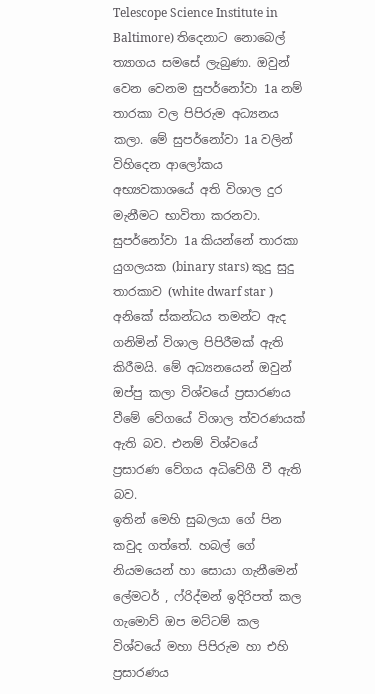Telescope Science Institute in Baltimore) තිදෙනාට නොබෙල් ත්‍යාගය සමසේ ලැබුණා. ඔවුන් වෙන වෙනම සුපර්නෝවා 1a නම් තාරකා වල පිපිරුම අධ්‍යනය කලා. මේ සුපර්නෝවා 1a වලින් විහිදෙන ආලෝකය අභ්‍යවකාශයේ අති විශාල දුර මැනීමට භාවිතා කරනවා. සුපර්නෝවා 1a කියන්නේ තාරකා යුගලයක (binary stars) කුදු සුදු තාරකාව (white dwarf star ) අනිකේ ස්කන්ධය තමන්ට ඇද ගනිමින් විශාල පිපිරීමක් ඇති කිරීමයි. මේ අධ්‍යනයෙන් ඔවුන් ඔප්පු කලා විශ්වයේ ප්‍රසාරණය වීමේ වේගයේ විශාල ත්වරණයක් ඇති බව. එනම් විශ්වයේ ප්‍රසාරණ වේගය අධිවේගී වී ඇති බව.
ඉතින් මෙහි සුබලයා ගේ පින කවුද ගත්තේ. හබල් ගේ නියමයෙන් හා සොයා ගැනීමෙන්  ලේමටර් , ෆ්රිද්මන් ඉදිරිපත් කල ගැමොව් ඔප මට්ටම් කල විශ්වයේ මහා පිපිරුම හා එහි ප්‍රසාරණය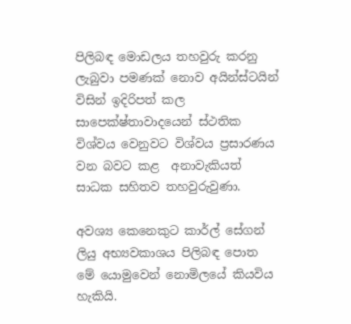පිලිබඳ මොඩලය තහවුරු කරනු ලැබුවා පමණක් නොව අයින්ස්ටයින් විසින් ඉදිරිපත් කල සාපෙක්ෂ්තාවාදයෙන් ස්ථතික විශ්වය වෙනුවට විශ්වය ප්‍රසාරණය වන බවට කළ  අනාවැකියත් සාධක සහිතව තහවුරුවුණා.

අවශ්‍ය කෙනෙකුට කාර්ල් සේගන් ලියු අභ්‍යවකාශය පිලිබඳ පොත මේ යොමුවෙන් නොමිලයේ කියවිය හැකියි.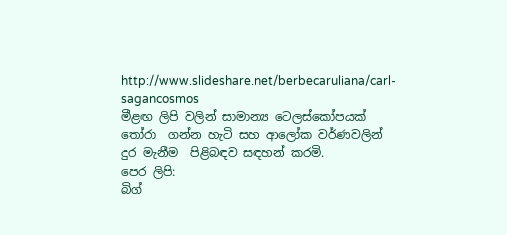http://www.slideshare.net/berbecaruliana/carl-sagancosmos
මීළඟ ලිපි වලින් සාමාන්‍ය ටෙලස්කෝපයක් තෝරා  ගන්න හැටි සහ ආලෝක වර්ණවලින් දුර මැනීම  පිළිබඳව සඳහන් කරමි.
පෙර ලිපි:
බිග්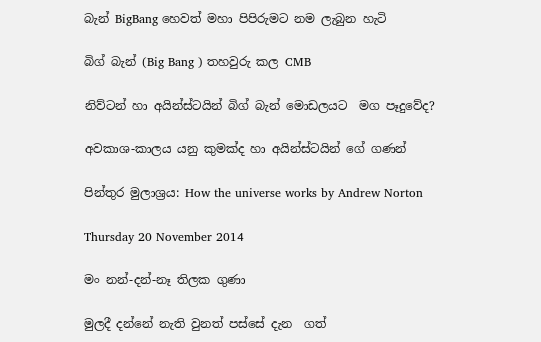බැන් BigBang හෙවත් මහා පිපිරුමට නම ලැබුන හැටි

බිග් බැන් (Big Bang ) තහවුරු කල CMB

නිව්ටන් හා අයින්ස්ටයින් බිග් බැන් මොඩලයට  මග පෑදුවේද?

අවකාශ-කාලය යනු කුමක්ද හා අයින්ස්ටයින් ගේ ගණන්

පින්තුර මුලාශ්‍රය: How the universe works by Andrew Norton

Thursday 20 November 2014

මං නන්-දන්-නෑ තිලක ගුණා

මුලදී දන්නේ නැති වුනත් පස්සේ දැන  ගත්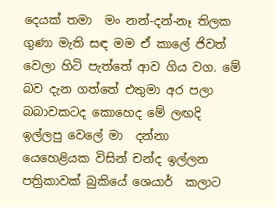දෙයක් තමා  මං නන්-දන්-නෑ තිලක ගුණා මැති සඳ මම ඒ කාලේ ජිවත් වෙලා හිටි පැත්තේ ආව ගිය වග. මේ බව දැන ගත්තේ එතුමා අර පලා බබාවකටද කොහෙද මේ ලඟදි  ඉල්ලපු වෙලේ මා  දන්නා යෙහෙළියක විසින් චන්ද ඉල්ලන පත්‍රිකාවක් බුකියේ ශෙයාර්  කලාට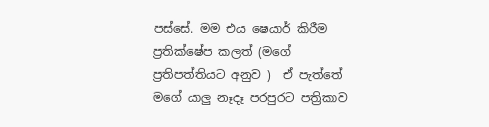පස්සේ. මම එය ෂෙයාර් කිරීම ප්‍රතික්ෂේප කලත් (මගේ ප්‍රතිපත්තියට අනුව )  ඒ පැත්තේ මගේ යාලු නෑදෑ පරපුරට පත්‍රිකාව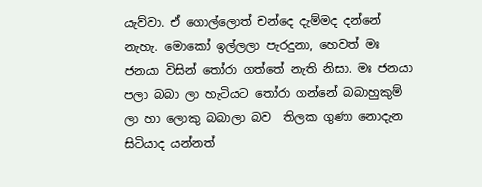යැව්වා. ඒ ගොල්ලොත් චන්දෙ දැම්මද දන්නේ නැහැ. මොකෝ ඉල්ලලා පැරදුනා, හෙවත් මඃ ජනයා විසින් තෝරා ගත්තේ නැති නිසා. මඃ ජනයා පලා බබා ලා හැටියට තෝරා ගන්නේ බබාහුකුම් ලා හා ලොකු බබාලා බව  තිලක ගුණා නොදැන සිටියාද යන්නත්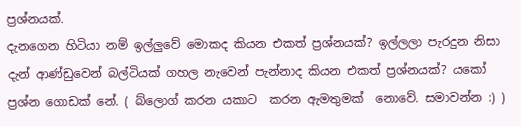ප්‍රශ්නයක්.
දැනගෙන හිටියා නම් ඉල්ලුවේ මොකද කියන එකත් ප්‍රශ්නයක්? ඉල්ලලා පැරදුන නිසා දැන් ආණ්ඩුවෙන් බල්ටියක් ගහල නැවෙන් පැන්නාද කියන එකත් ප්‍රශ්නයක්? යකෝ ප්‍රශ්න ගොඩක් නේ. ( බ්ලොග් කරන යකාට  කරන ඇමතුමක්  නොවේ. සමාවන්න :) )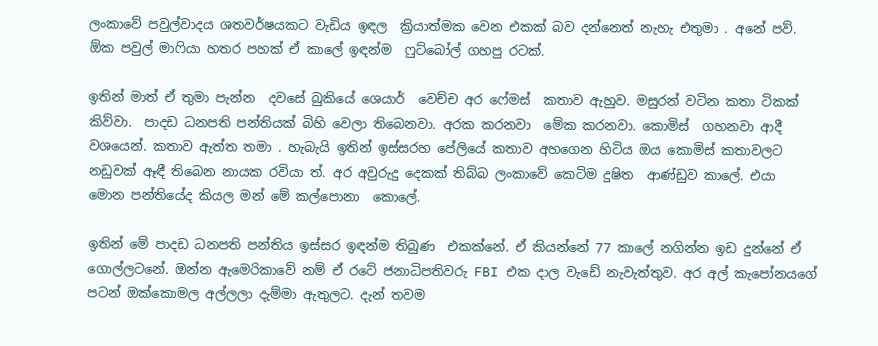ලංකාවේ පවුල්වාදය ශතවර්ෂයකට වැඩිය ඉඳල  ක්‍රියාත්මක වෙන එකක් බව දන්නෙත් නැහැ එතුමා . අනේ පව්. ඕක පවුල් මාෆියා හතර පහක් ඒ කාලේ ඉඳන්ම  ෆුට්බෝල් ගහපු රටක්.

ඉතින් මාත් ඒ තුමා පැන්න  දවසේ බුකියේ ශෙයාර්  වෙච්ච අර ෆේමස්  කතාව ඇහුව. මසුරන් වටින කතා ටිකක් කිව්වා.  පාදඩ ධනපති පන්තියක් බිහි වෙලා තිබෙනවා. අරක කරනවා  මේක කරනවා. කොමිස්  ගහනවා ආදී වශයෙන්. කතාව ඇත්ත තමා . හැබැයි ඉතින් ඉස්සරහ පේලියේ කතාව අහගෙන හිටිය ඔය කොමිස් කතාවලට නඩුවක් ඈඳී තිබෙන නායක රවියා ත්. අර අවුරුදු දෙකක් තිබ්බ ලංකාවේ කෙටිම දුෂිත  ආණ්ඩුව කාලේ. එයා  මොන පන්තියේද කියල මන් මේ කල්පොනා  කොලේ.

ඉතින් මේ පාදඩ ධනපති පන්තිය ඉස්සර ඉඳන්ම තිබුණ  එකක්නේ. ඒ කියන්නේ 77 කාලේ නගින්න ඉඩ දුන්නේ ඒ ගොල්ලටනේ. ඔන්න ඇමෙරිකාවේ නම් ඒ රටේ ජනාධිපතිවරු FBI එක දාල වැඩේ නැවැත්තුව. අර අල් කැපෝනයගේ පටන් ඔක්කොමල අල්ලලා දැම්මා ඇතුලට. දැන් තවම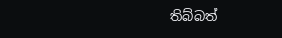තිබ්බත්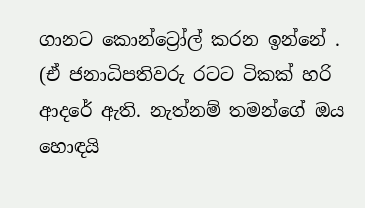ගානට කොන්ට්‍රෝල් කරන ඉන්නේ . (ඒ ජනාධිපතිවරු රටට ටිකක් හරි ආදරේ ඇති. නැත්නම් තමන්ගේ ඔය හොඳයි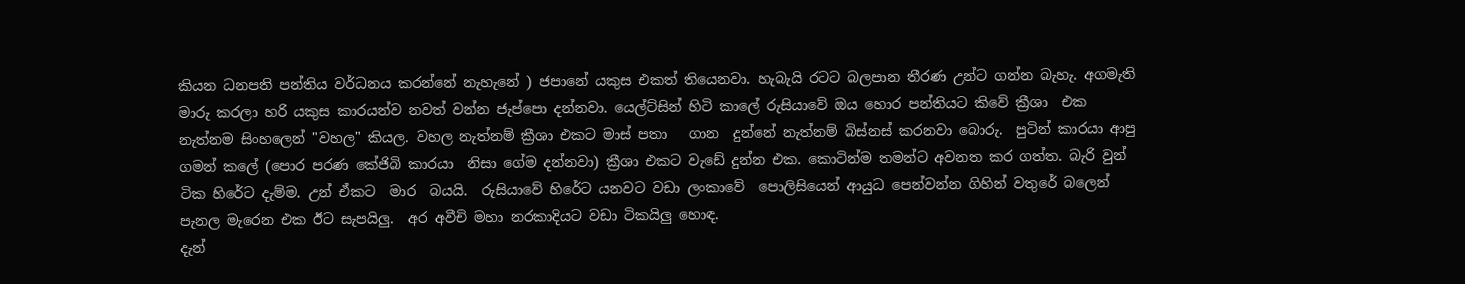කියන ධනපති පන්තිය වර්ධනය කරන්නේ නැහැනේ ) ජපානේ යකුස එකත් තියෙනවා. හැබැයි රටට බලපාන තීරණ උන්ට ගන්න බැහැ. අගමැති මාරු කරලා හරි යකුස කාරයන්ව නවත් වන්න ජැප්පො දන්නවා. යෙල්ට්සින් හිටි කාලේ රුසියාවේ ඔය හොර පන්තියට කිවේ ක්‍රීශා  එක නැත්නම සිංහලෙන් "වහල" කියල. වහල නැත්නම් ක්‍රීශා එකට මාස් පතා   ගාන  දුන්නේ නැත්නම් බිස්නස් කරනවා බොරු.  පුටින් කාරයා ආපු ගමන් කලේ (පොර පරණ කේජිබි කාරයා  නිසා ගේම දන්නවා) ක්‍රීශා එකට වැඩේ දුන්න එක. කොටින්ම තමන්ට අවනත කර ගත්ත. බැරි වුන් ටික හිරේට දැම්ම. උන් ඒකට  මාර  බයයි.  රුසියාවේ හිරේට යනවට වඩා ලංකාවේ  පොලිසියෙන් ආයුධ පෙන්වන්න ගිහින් වතුරේ බලෙන් පැනල මැරෙන එක ඊට සැපයිලු.  අර අවීචි මහා නරකාදියට වඩා ටිකයිලු හොඳ.
දැන්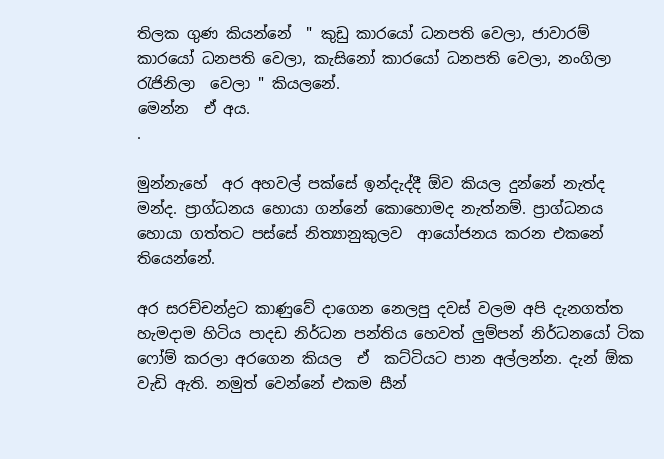තිලක ගුණ කියන්නේ  " කුඩු කාරයෝ ධනපති වෙලා, ජාවාරම් කාරයෝ ධනපති වෙලා, කැසිනෝ කාරයෝ ධනපති වෙලා, නංගිලා රැජිනිලා  වෙලා " කියලනේ.
මෙන්න  ඒ අය.
.

මුන්නැහේ  අර අහවල් පක්සේ ඉන්දැද්දී ඕව කියල දුන්නේ නැත්ද මන්ද. ප්‍රාග්ධනය හොයා ගන්නේ කොහොමද නැත්නම්. ප්‍රාග්ධනය හොයා ගත්තට පස්සේ නිත්‍යානුකුලව  ආයෝජනය කරන එකනේ තියෙන්නේ.

අර සරච්චන්ද්‍රට කාණුවේ දාගෙන නෙලපු දවස් වලම අපි දැනගත්ත හැමදාම හිටිය පාදඩ නිර්ධන පන්තිය හෙවත් ලුම්පන් නිර්ධනයෝ ටික ෆෝම් කරලා අරගෙන කියල  ඒ  කට්ටියට පාන අල්ලන්න. දැන් ඕක වැඩි ඇති. නමුත් වෙන්නේ එකම සීන්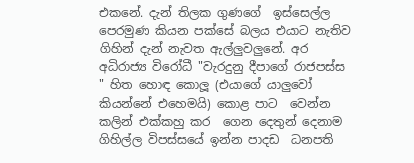එකනේ. දැන් තිලක ගුණගේ  ඉස්සෙල්ල පෙරමුණ කියන පක්සේ බලය එයාට නැතිව ගිහින් දැන් නැවත ඇල්ලුවලුනේ. අර අධිරාජ්‍ය විරෝධී "වැරදුනු දීපාගේ රාජපස්ස " හිත හොඳ කොලූ (එයාගේ යාලුවෝ කියන්නේ එහෙමයි) කොළ පාට  වෙන්න කලින් එක්කහු කර  ගෙන දෙතුන් දෙනාම  ගිහිල්ල විපස්සයේ ඉන්න පාදඩ  ධනපති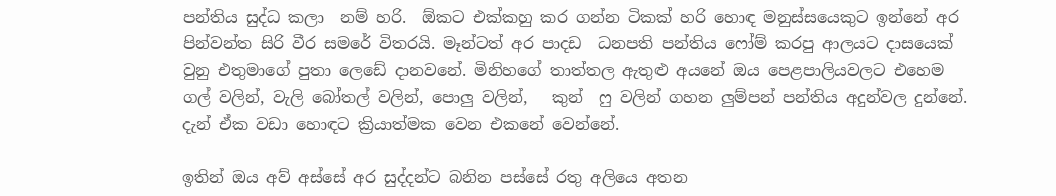පන්තිය සුද්ධ කලා  නම් හරි.  ඕකට එක්කහු කර ගන්න ටිකක් හරි හොඳ මනුස්සයෙකුට ඉන්නේ අර පින්වන්ත සිරි වීර සමරේ විතරයි. මෑන්ටත් අර පාදඩ  ධනපති පන්තිය ෆෝම් කරපු ආලයට දාසයෙක් වුනු එතුමාගේ පුතා ලෙඩේ දානවනේ. මිනිහගේ තාත්තල ඇතුළු අයනේ ඔය පෙළපාලියවලට එහෙම  ගල් වලින්, වැලි බෝතල් වලින්, පොලු වලින්,   කුන්  ෆු වලින් ගහන ලුම්පන් පන්තිය අදුන්වල දුන්නේ.  දැන් ඒක වඩා හොඳට ක්‍රියාත්මක වෙන එකනේ වෙන්නේ.

ඉතින් ඔය අව් අස්සේ අර සුද්දන්ට බනින පස්සේ රතු අලියෙ අතන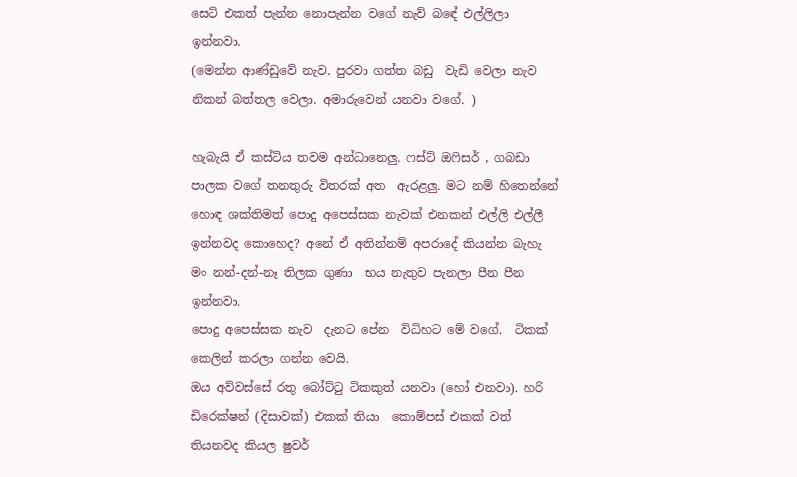සෙට් එකත් පැන්න නොපැන්න වගේ නැව් බඳේ එල්ලිලා ඉන්නවා.
(මෙන්න ආණ්ඩුවේ නැව. පුරවා ගත්ත බඩු  වැඩි වෙලා නැව  නිකන් බත්තල වෙලා. අමාරුවෙන් යනවා වගේ. )

හැබැයි ඒ කස්ටිය තවම අන්ධානෙලු. ෆස්ට් ඔෆිසර් , ගබඩා පාලක වගේ තනතුරු විතරක් අත  ඇරළලු. මට නම් හිතෙන්නේ හොඳ ශක්තිමත් පොදු අපෙස්සක නැවක් එනකන් එල්ලි එල්ලී ඉන්නවද කොහෙද? අනේ ඒ අතින්නම් අපරාදේ කියන්න බැහැ  මං නන්-දන්-නෑ තිලක ගුණා  භය නැතුව පැනලා පීන පීන ඉන්නවා.
පොදු අපෙස්සක නැව  දැනට පේන  විධිහට මේ වගේ.  ටිකක් කෙලින් කරලා ගන්න වෙයි.
ඔය අව්වස්සේ රතු බෝට්ටු ටිකකුත් යනවා (හෝ එනවා). හරි ඩිරෙක්ෂන් (දිසාවක්) එකක් තියා  කොම්පස් එකක් වත් තියනවද කියල ෂුවර්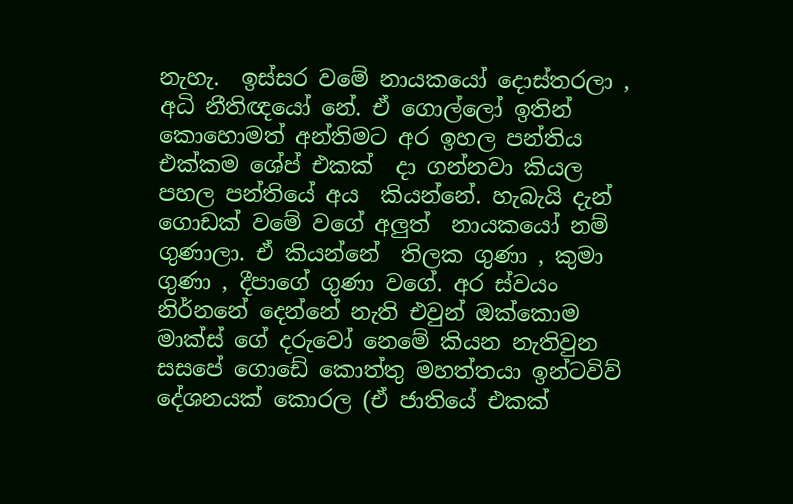නැහැ.  ඉස්සර වමේ නායකයෝ දොස්තරලා , අධි නීතිඥයෝ නේ. ඒ ගොල්ලෝ ඉතින් කොහොමත් අන්තිමට අර ඉහල පන්තිය එක්කම ශේප් එකක්  දා ගන්නවා කියල පහල පන්තියේ අය  කියන්නේ. හැබැයි දැන් ගොඩක් වමේ වගේ අලුත්  නායකයෝ නම් ගුණාලා. ඒ කියන්නේ  තිලක ගුණා , කුමා  ගුණා , දීපාගේ ගුණා වගේ. අර ස්වයං නිර්නනේ දෙන්නේ නැති එවුන් ඔක්කොම  මාක්ස් ගේ දරුවෝ නෙමේ කියන නැතිවුන  සසපේ ගොඩේ කොත්තු මහත්තයා ඉන්ටවිව් දේශනයක් කොරල (ඒ ජාතියේ එකක්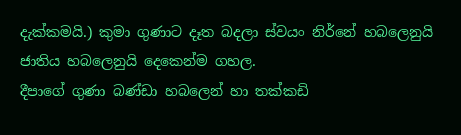දැක්කමයි.) කුමා ගුණාට දෑත බදලා ස්වයං නිර්නේ හබලෙනුයි ජාතිය හබලෙනුයි දෙකෙන්ම ගහල.
දීපාගේ ගුණා බණ්ඩා හබලෙන් හා තක්කඩි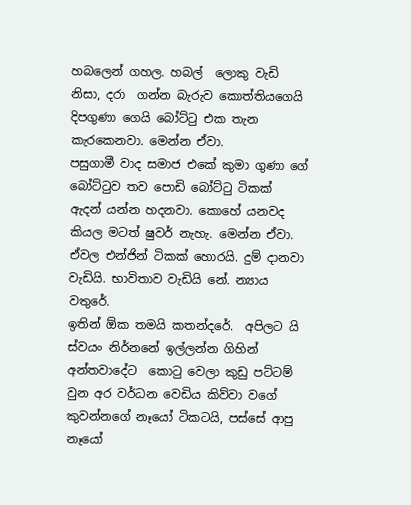හබලෙන් ගහල. හබල්  ලොකු වැඩි නිසා, දරා  ගන්න බැරුව කොත්තියගෙයි  දිපගුණා ගෙයි බෝට්ටු එක තැන කැරකෙනවා. මෙන්න ඒවා.
පසුගාමී වාද සමාජ එකේ කුමා ගුණා ගේ බෝට්ටුව තව පොඩි බෝට්ටු ටිකක්  ඇදන් යන්න හදනවා. කොහේ යනවද කියල මටත් ෂුවර් නැහැ. මෙන්න ඒවා. ඒවල එන්ජින් ටිකක් හොරයි. දුම් දානවා වැඩියි. භාවිතාව වැඩියි නේ. න්‍යාය වතුරේ.
ඉතින් ඕක තමයි කතන්දරේ.  අපිලට යි ස්වයං නිර්නනේ ඉල්ලන්න ගිහින් අන්තවාදේට  කොටු වෙලා කුඩු පට්ටම් වුන අර වර්ධන වෙඩිය කිව්වා වගේ කුවන්නගේ නෑයෝ ටිකටයි, පස්සේ ආපු  නෑයෝ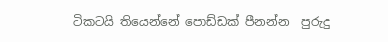ටිකටයි තියෙන්නේ පොඩ්ඩක් පීනන්න  පුරුදු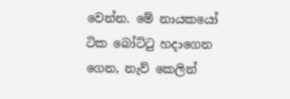වෙන්න. මේ නායකයෝ ටික බෝට්ටු හදාගෙන  ගෙන, නැව් කෙලින්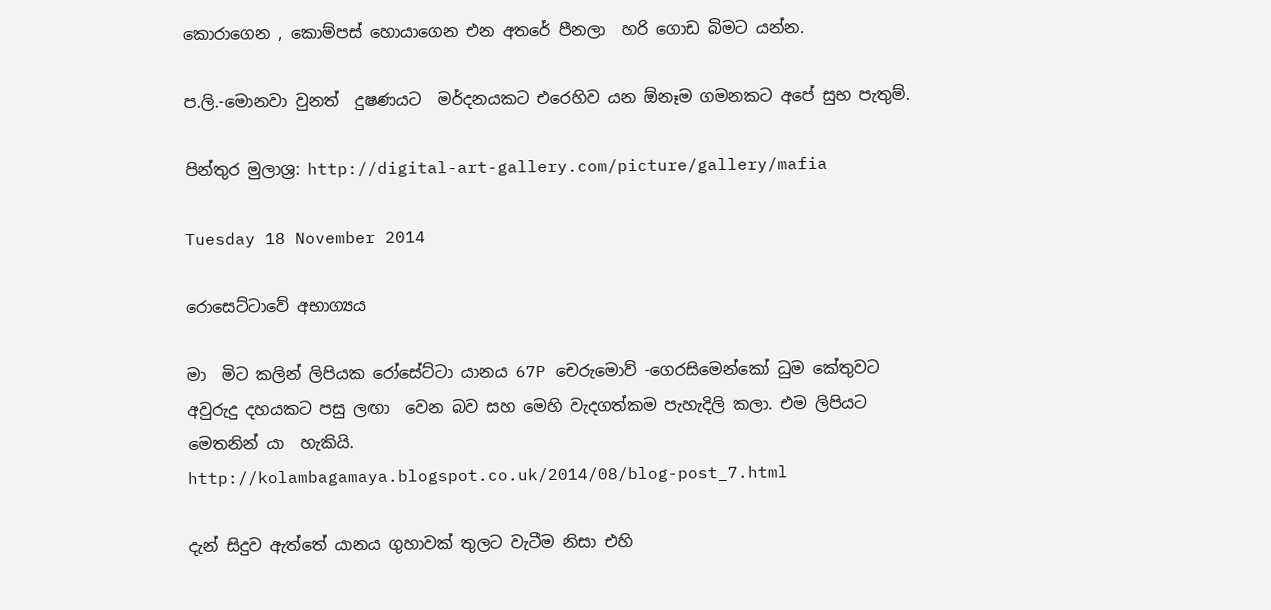කොරාගෙන , කොම්පස් හොයාගෙන එන අතරේ පීනලා  හරි ගොඩ බිමට යන්න.

ප.ලි.-මොනවා වුනත්  දුෂණයට  මර්දනයකට එරෙහිව යන ඕනෑම ගමනකට අපේ සුභ පැතුම්.

පින්තුර මුලාශ්‍ර: http://digital-art-gallery.com/picture/gallery/mafia

Tuesday 18 November 2014

රොසෙට්ටාවේ අභාග්‍යය

මා  මිට කලින් ලිපියක රෝසේට්ටා යානය 67P චෙරුමොව් -ගෙරසිමෙන්කෝ ධුම කේතුවට අවුරුදු දහයකට පසු ලඟා  වෙන බව සහ මෙහි වැදගත්කම පැහැදිලි කලා. එම ලිපියට මෙතනින් යා  හැකියි.
http://kolambagamaya.blogspot.co.uk/2014/08/blog-post_7.html

දැන් සිදුව ඇත්තේ යානය ගුහාවක් තුලට වැටීම නිසා එහි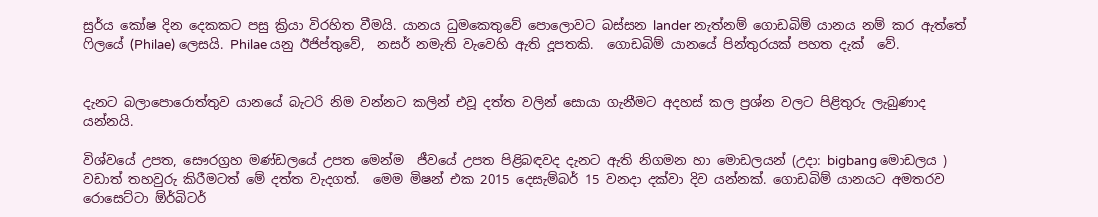සුර්ය කෝෂ දින දෙකකට පසු ක්‍රියා විරහිත වීමයි. යානය ධුමකෙතුවේ පොලොවට බස්සන lander නැත්නම් ගොඩබිම් යානය නම් කර ඇත්තේ ෆිලයේ (Philae) ලෙසයි. Philae යනු ඊජිප්තුවේ,  නසර් නමැති වැවෙහි ඇති දූපතකි.  ගොඩබිම් යානයේ පින්තුරයක් පහත දැක්  වේ.


දැනට බලාපොරොත්තුව යානයේ බැටරි නිම වන්නට කලින් එවූ දත්ත වලින් සොයා ගැනීමට අදහස් කල ප්‍රශ්න වලට පිළිතුරු ලැබුණාද යන්නයි.

විශ්වයේ උපත, සෞරග්‍රහ මණ්ඩලයේ උපත මෙන්ම  ජීවයේ උපත පිළිබඳවද දැනට ඇති නිගමන හා මොඩලයන් (උදා: bigbang මොඩලය ) වඩාත් තහවුරු කිරීමටත් මේ දත්ත වැදගත්.  මෙම මිෂන් එක 2015 දෙසැම්බර් 15 වනදා දක්වා දිව යන්නක්. ගොඩබිම් යානයට අමතරව රොසෙට්ටා ඕර්බිටර්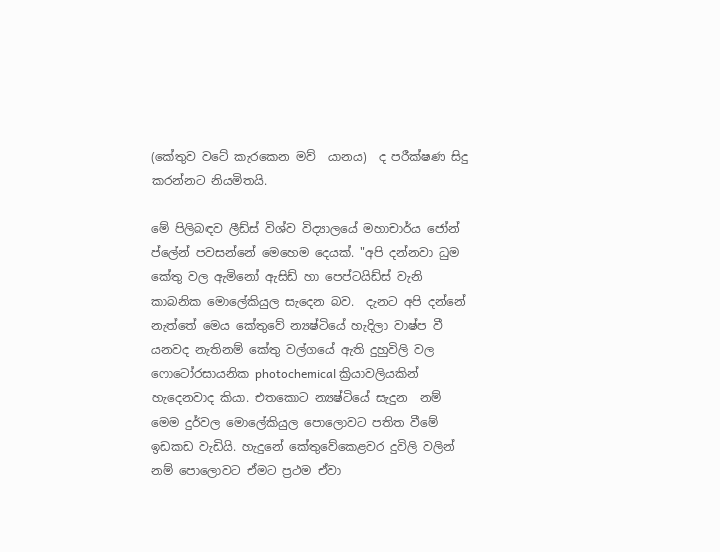(කේතුව වටේ කැරකෙන මව්  යානය)  ද පරීක්ෂණ සිදු කරන්නට නියමිතයි.

මේ පිලිබඳව ලීඩ්ස් විශ්ව විද්‍යාලයේ මහාචාර්ය ජෝන් ප්ලේන් පවසන්නේ මෙහෙම දෙයක්. "අපි දන්නවා ධුම කේතු වල ඇමිනෝ ඇසිඩ් හා පෙප්ටයිඩ්ස් වැනි කාබනික මොලේකියුල සැදෙන බව.  දැනට අපි දන්නේ නැත්තේ මෙය කේතුවේ න්‍යෂ්ටියේ හැදිලා වාෂ්ප වී යනවද නැතිනම් කේතු වල්ගයේ ඇති දුහුවිලි වල ෆොටෝරසායනික photochemical ක්‍රියාවලියකින් හැදෙනවාද කියා. එතකොට න්‍යෂ්ටියේ සැදුන  නම් මෙම දුර්වල මොලේකියුල පොලොවට පතිත වීමේ ඉඩකඩ වැඩියි. හැදුනේ කේතුවේකෙළවර දුවිලි වලින් නම් පොලොවට ඒමට ප්‍රථම ඒවා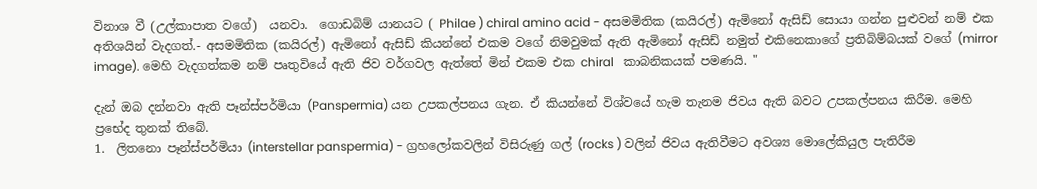විනාශ වී (උල්කාපාත වගේ)  යනවා.  ගොඩබිම් යානයට ( Philae ) chiral amino acid - අසමමිතික (කයිරල්) ඇමිනෝ ඇසිඩ් සොයා ගන්න පුළුවන් නම් එක අතිශයින් වැදගත්.- අසමමිතික (කයිරල්) ඇමිනෝ ඇසිඩ් කියන්නේ එකම වගේ නිමවුමක් ඇති ඇමිනෝ ඇසිඩ් නමුත් එකිනෙකාගේ ප්‍රතිබිම්බයක් වගේ (mirror image). මෙහි වැදගත්කම නම් පෘතුවියේ ඇති ජිව වර්ගවල ඇත්තේ මින් එකම එක chiral   කාබනිකයක් පමණයි. "

දැන් ඔබ දන්නවා ඇති පෑන්ස්පර්මියා (Panspermia) යන උපකල්පනය ගැන. ඒ කියන්නේ විශ්වයේ හැම තැනම ජිවය ඇති බවට උපකල්පනය කිරීම. මෙහි ප්‍රභේද තුනක් තිබේ.
1.  ලිතනො පෑන්ස්පර්මියා (interstellar panspermia) - ග්‍රහලෝකවලින් විසිරුණු ගල් (rocks ) වලින් ජිවය ඇතිවීමට අවශ්‍ය මොලේකියුල පැතිරීම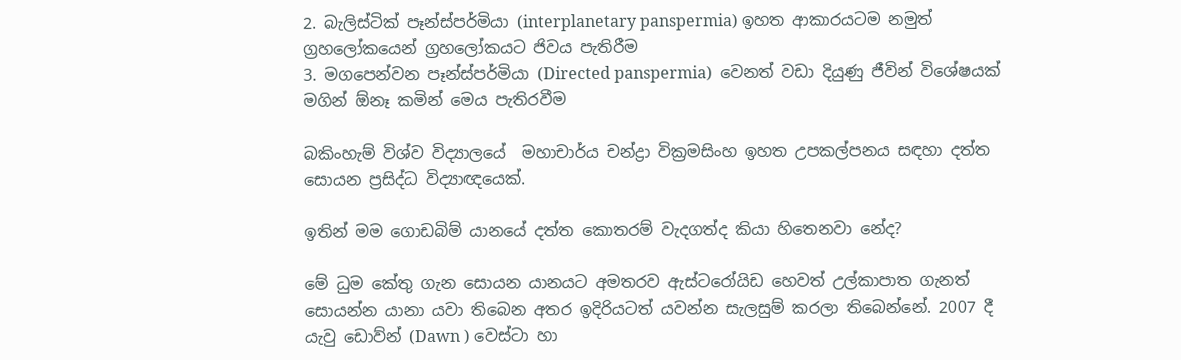2. බැලිස්ටික් පෑන්ස්පර්මියා (interplanetary panspermia) ඉහත ආකාරයටම නමුත් ග්‍රහලෝකයෙන් ග්‍රහලෝකයට ජිවය පැතිරීම
3. මගපෙන්වන පෑන්ස්පර්මියා (Directed panspermia)  වෙනත් වඩා දියුණු ජීවින් විශේෂයක් මගින් ඕනෑ කමින් මෙය පැතිරවීම

බකිංහැම් විශ්ව විද්‍යාලයේ  මහාචාර්ය චන්ද්‍රා වික්‍රමසිංහ ඉහත උපකල්පනය සඳහා දත්ත සොයන ප්‍රසිද්ධ විද්‍යාඥයෙක්.

ඉතින් මම ගොඩබිම් යානයේ දත්ත කොතරම් වැදගත්ද කියා හිතෙනවා නේද?

මේ ධුම කේතු ගැන සොයන යානයට අමතරව ඇස්ටරෝයිඩ හෙවත් උල්කාපාත ගැනත් සොයන්න යානා යවා තිබෙන අතර ඉදිරියටත් යවන්න සැලසුම් කරලා තිබෙන්නේ. 2007 දී යැවු ඩොව්න් (Dawn ) වෙස්ටා හා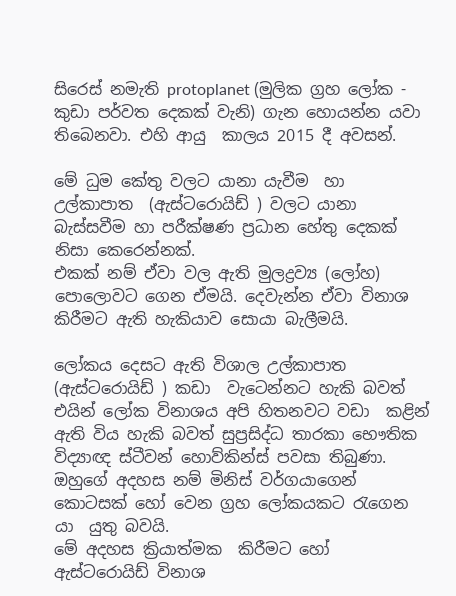සිරෙස් නමැති protoplanet (මුලික ග්‍රහ ලෝක - කුඩා පර්වත දෙකක් වැනි) ගැන හොයන්න යවා  තිබෙනවා. එහි ආයු  කාලය 2015 දී අවසන්.

මේ ධුම කේතු වලට යානා යැවීම  හා  උල්කාපාත  (ඇස්ටරොයිඩ් ) වලට යානා බැස්සවීම හා පරීක්ෂණ ප්‍රධාන හේතු දෙකක් නිසා කෙරෙන්නක්.
එකක් නම් ඒවා වල ඇති මුලද්‍රව්‍ය (ලෝහ) පොලොවට ගෙන ඒමයි. දෙවැන්න ඒවා විනාශ කිරීමට ඇති හැකියාව සොයා බැලීමයි.

ලෝකය දෙසට ඇති විශාල උල්කාපාත  (ඇස්ටරොයිඩ් ) කඩා  වැටෙන්නට හැකි බවත් එයින් ලෝක විනාශය අපි හිතනවට වඩා  කළින් ඇති විය හැකි බවත් සුප්‍රසිද්ධ තාරකා භෞතික විද්‍යාඥ ස්ටීවන් හොව්කින්ස් පවසා තිබුණා. ඔහුගේ අදහස නම් මිනිස් වර්ගයාගෙන්  කොටසක් හෝ වෙන ග්‍රහ ලෝකයකට රැගෙන යා  යුතු බවයි.
මේ අදහස ක්‍රියාත්මක  කිරීමට හෝ ඇස්ටරොයිඩ් විනාශ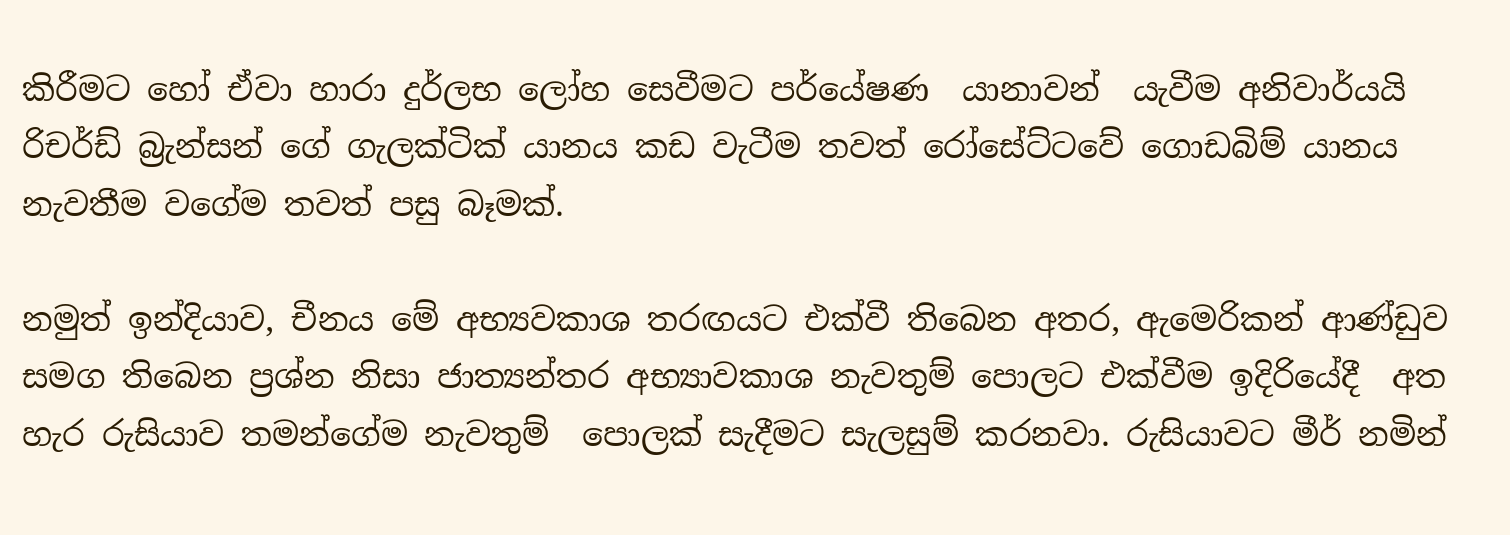කිරීමට හෝ ඒවා හාරා දුර්ලභ ලෝහ සෙවීමට පර්යේෂණ  යානාවන්  යැවීම අනිවාර්යයි
රිචර්ඩ් බ්‍රැන්සන් ගේ ගැලක්ටික් යානය කඩ වැටීම තවත් රෝසේට්ටවේ ගොඩබිම් යානය නැවතීම වගේම තවත් පසු බෑමක්.

නමුත් ඉන්දියාව, චීනය මේ අභ්‍යවකාශ තරඟයට එක්වී තිබෙන අතර, ඇමෙරිකන් ආණ්ඩුව සමග තිබෙන ප්‍රශ්න නිසා ජාත්‍යන්තර අභ්‍යාවකාශ නැවතුම් පොලට එක්වීම ඉදිරියේදී  අත හැර රුසියාව තමන්ගේම නැවතුම්  පොලක් සැදීමට සැලසුම් කරනවා. රුසියාවට මීර් නමින්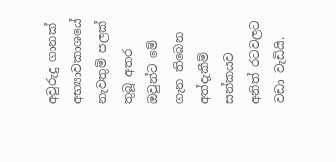අවුරුදු ගානක් අභ්‍යාවකාශයේ නැවතුම් පලක් තුබූ අතර ඔවුන්ට මේ ගැන තිබෙන අත්දැකීම් සන්කයව අනිත් රටවලට වඩා වැඩියි.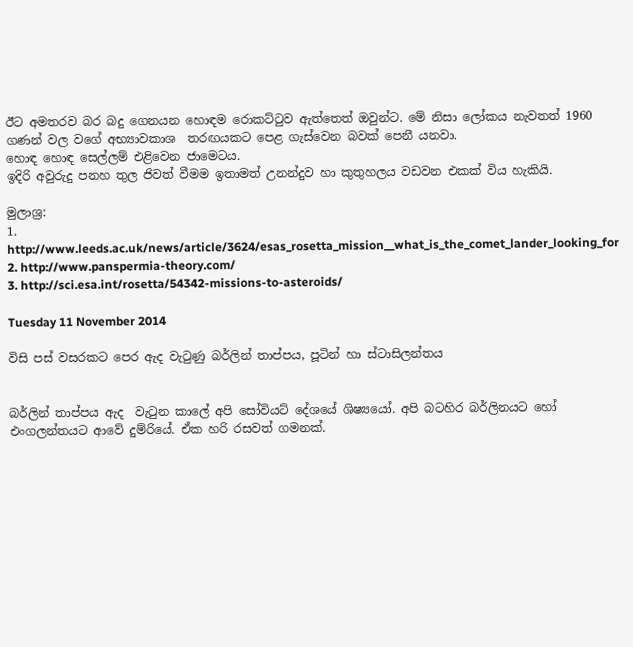ඊට අමතරව බර බදු ගෙනයන හොඳම රොකට්ටුව ඇත්තෙත් ඔවුන්ට. මේ නිසා ලෝකය නැවතත් 1960 ගණන් වල වගේ අභ්‍යාවකාශ  තරඟයකට පෙළ ගැස්වෙන බවක් පෙනී යනවා.
හොඳ හොඳ සෙල්ලම් එළිවෙන ජාමෙටය.
ඉදිරි අවුරුදු පනහ තුල ජිවත් වීමම ඉතාමත් උනන්දුව හා කුතුහලය වඩවන එකක් විය හැකියි.

මුලාශ්‍ර:
1. http://www.leeds.ac.uk/news/article/3624/esas_rosetta_mission__what_is_the_comet_lander_looking_for
2. http://www.panspermia-theory.com/
3. http://sci.esa.int/rosetta/54342-missions-to-asteroids/

Tuesday 11 November 2014

විසි පස් වසරකට පෙර ඇද වැටුණු බර්ලින් තාප්පය, පූටින් හා ස්ටාසිලන්තය


බර්ලින් තාප්පය ඇද  වැටුන කාලේ අපි සෝවියට් දේශයේ ශිෂ්‍යයෝ. අපි බටහිර බර්ලිනයට හෝ එංගලන්තයට ආවේ දුම්රියේ. ඒක හරි රසවත් ගමනක්.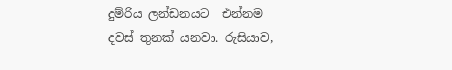දුම්රිය ලන්ඩනයට  එන්නම දවස් තුනක් යනවා. රුසියාව,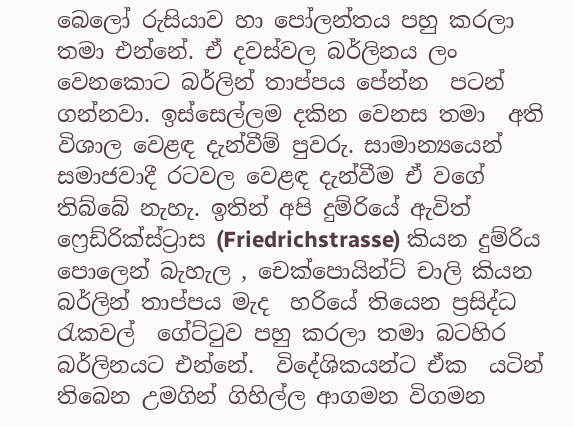බෙලෝ රුසියාව හා පෝලන්තය පහු කරලා තමා එන්නේ. ඒ දවස්වල බර්ලිනය ලං වෙනකොට බර්ලින් තාප්පය පේන්න  පටන් ගන්නවා. ඉස්සෙල්ලම දකින වෙනස තමා  අති  විශාල වෙළඳ දැන්වීම් පුවරු. සාමාන්‍යයෙන් සමාජවාදී රටවල වෙළඳ දැන්වීම ඒ වගේ තිබ්බේ නැහැ. ඉතින් අපි දුම්රියේ ඇවිත් ෆ්‍රෙඩ්රික්ස්ට්‍රාස (Friedrichstrasse) කියන දුම්රිය පොලෙන් බැහැල , චෙක්පොයින්ට් චාලි කියන බර්ලින් තාප්පය මැද  හරියේ තියෙන ප්‍රසිද්ධ රැකවල්  ගේට්ටුව පහු කරලා තමා බටහිර බර්ලිනයට එන්නේ.  විදේශිකයන්ට ඒක  යටින් තිබෙන උමගින් ගිහිල්ල ආගමන විගමන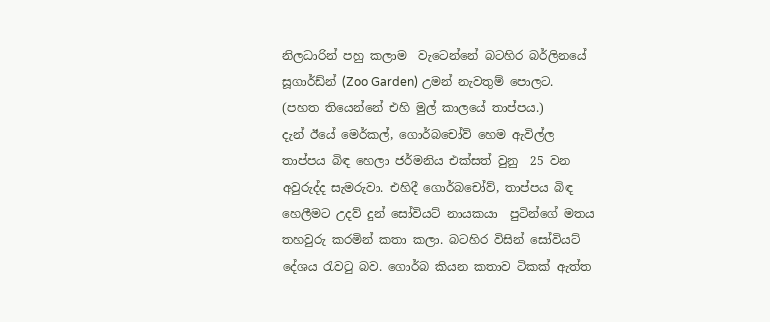නිලධාරින් පහු කලාම  වැටෙන්නේ බටහිර බර්ලිනයේ   සූගාර්ඩ්න් (Zoo Garden) උමන් නැවතුම් පොලට.  (පහත තියෙන්නේ එහි මුල් කාලයේ තාප්පය.)
දැන් ඊයේ මෙර්කල්, ගොර්බචෝව් හෙම ඇවිල්ල තාප්පය බිඳ හෙලා ජර්මනිය එක්සත් වුනු  25 වන අවුරුද්ද සැමරුවා. එහිදී ගොර්බචෝව්, තාප්පය බිඳ හෙලීමට උදව් දුන් සෝවියට් නායකයා  පුටින්ගේ මතය තහවුරු කරමින් කතා කලා. බටහිර විසින් සෝවියට් දේශය රැවටු බව. ගොර්බ කියන කතාව ටිකක් ඇත්ත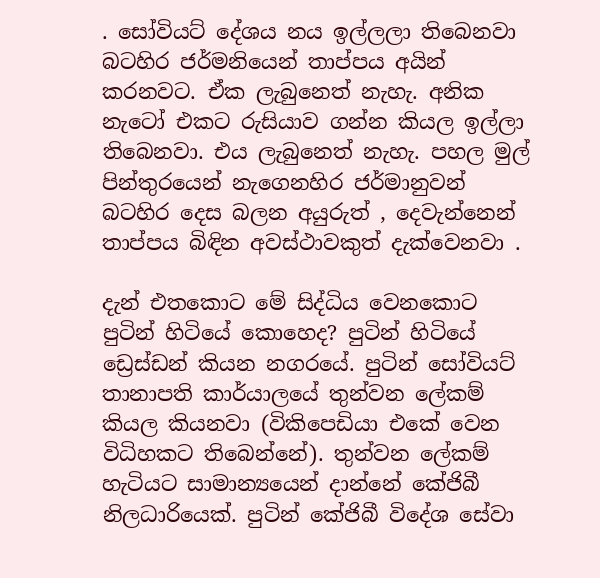. සෝවියට් දේශය නය ඉල්ලලා තිබෙනවා බටහිර ජර්මනියෙන් තාප්පය අයින් කරනවට. ඒක ලැබුනෙත් නැහැ. අනික නැටෝ එකට රුසියාව ගන්න කියල ඉල්ලා තිබෙනවා. එය ලැබුනෙත් නැහැ. පහල මුල් පින්තුරයෙන් නැගෙනහිර ජර්මානුවන් බටහිර දෙස බලන අයුරුත් , දෙවැන්නෙන් තාප්පය බිඳින අවස්ථාවකුත් දැක්වෙනවා .

දැන් එතකොට මේ සිද්ධිය වෙනකොට පුටින් හිටියේ කොහෙද? පුටින් හිටියේ ඩ්‍රෙස්ඩන් කියන නගරයේ. පුටින් සෝවියට් තානාපති කාර්යාලයේ තුන්වන ලේකම් කියල කියනවා (විකිපෙඩියා එකේ වෙන විධිහකට තිබෙන්නේ). තුන්වන ලේකම් හැටියට සාමාන්‍යයෙන් දාන්නේ කේජිබී නිලධාරියෙක්. පුටින් කේජිබී විදේශ සේවා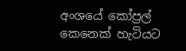අංශයේ කෝප්‍රල් කෙනෙක් හැටියට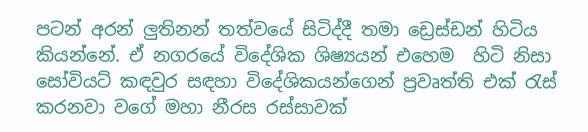පටන් අරන් ලුතිනන් තත්වයේ සිටිද්දී තමා ඩ්‍රෙස්ඩන් හිටිය කියන්නේ. ඒ නගරයේ විදේශික ශිෂ්‍යයන් එහෙම  හිටි නිසා සෝවියට් කඳවුර සඳහා විදේශිකයන්ගෙන් ප්‍රවෘත්ති එක් රැස් කරනවා වගේ මහා නීරස රස්සාවක්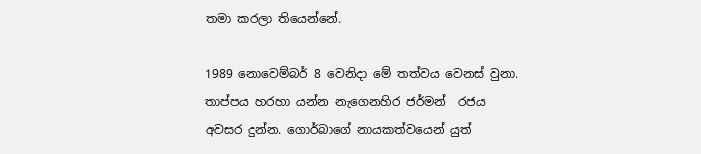තමා කරලා තියෙන්නේ.

1989 නොවෙම්බර් 8 වෙනිදා මේ තත්වය වෙනස් වුනා. තාප්පය හරහා යන්න නැගෙනහිර ජර්මන්  රජය අවසර දුන්න. ගොර්බාගේ නායකත්වයෙන් යුත්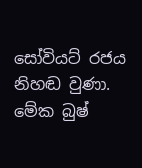සෝවියට් රජය නිහඬ වුණා. මේක බුෂ්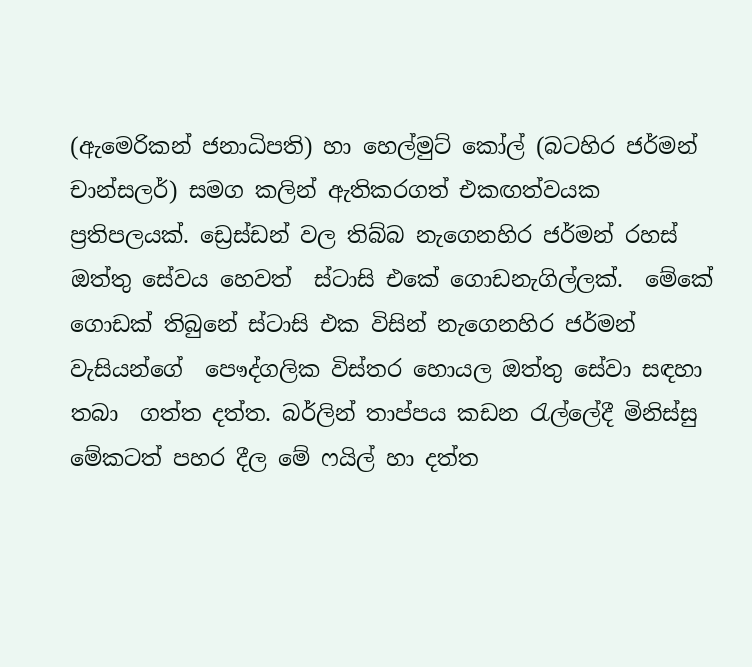(ඇමෙරිකන් ජනාධිපති) හා හෙල්මුට් කෝල් (බටහිර ජර්මන් චාන්සලර්) සමග කලින් ඇතිකරගත් එකඟත්වයක ප්‍රතිපලයක්. ඩ්‍රෙස්ඩන් වල තිබ්බ නැගෙනහිර ජර්මන් රහස් ඔත්තු සේවය හෙවත්  ස්ටාසි එකේ ගොඩනැගිල්ලක්.  මේකේ ගොඩක් තිබුනේ ස්ටාසි එක විසින් නැගෙනහිර ජර්මන් වැසියන්ගේ  පෞද්ගලික විස්තර හොයල ඔත්තු සේවා සඳහා තබා  ගත්ත දත්ත. බර්ලින් තාප්පය කඩන රැල්ලේදී මිනිස්සු මේකටත් පහර දීල මේ ෆයිල් හා දත්ත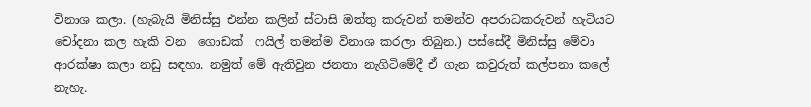විනාශ කලා. (හැබැයි මිනිස්සු එන්න කලින් ස්ටාසි ඔත්තු කරුවන් තමන්ව අපරාධකරුවන් හැටියට චෝදනා කල හැකි වන  ගොඩක්  ෆයිල් තමන්ම විනාශ කරලා තිබුන.) පස්සේදී මිනිස්සු මේවා ආරක්ෂා කලා නඩු සඳහා. නමුත් මේ ඇතිවුන ජනතා නැගිටිමේදී ඒ ගැන කවුරුත් කල්පනා කලේ නැහැ.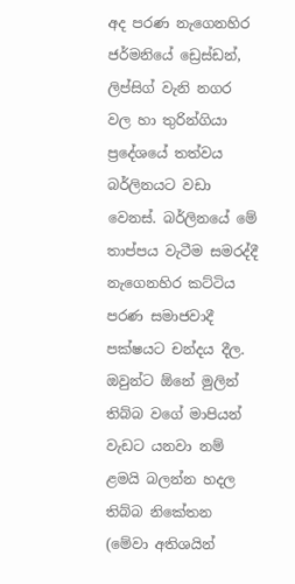අද පරණ නැගෙනහිර ජර්මනියේ ඩ්‍රෙස්ඩන්, ලිප්සිග් වැනි නගර වල හා තුරින්ගියා ප්‍රදේශයේ තත්වය බර්ලිනයට වඩා වෙනස්. බර්ලිනයේ මේ තාප්පය වැටීම සමරද්දී නැගෙනහිර කට්ටිය පරණ සමාජවාදී පක්ෂයට චන්දය දීල. ඔවුන්ට ඕනේ මුලින් තිබ්බ වගේ මාපියන් වැඩට යනවා නම් ළමයි බලන්න හදල තිබ්බ නිකේතන (මේවා අතිශයින්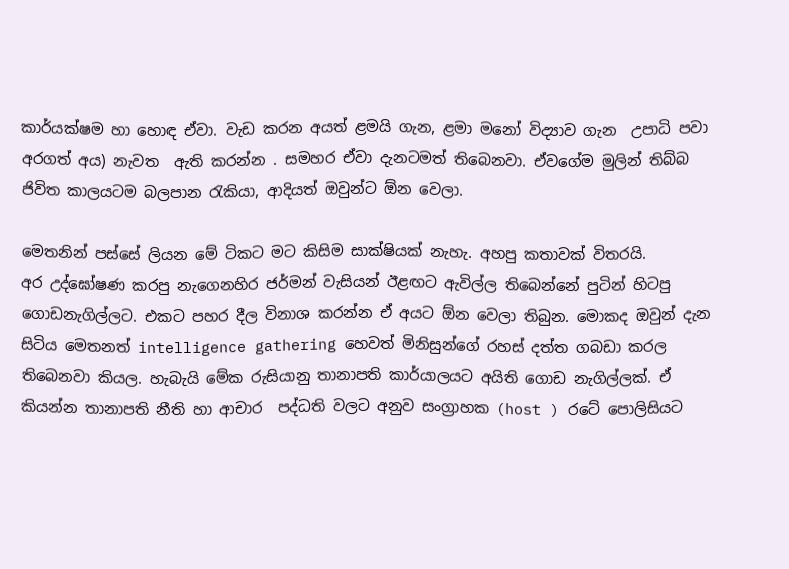කාර්යක්ෂම හා හොඳ ඒවා. වැඩ කරන අයත් ළමයි ගැන, ළමා මනෝ විද්‍යාව ගැන  උපාධි පවා අරගත් අය) නැවත  ඇති කරන්න . සමහර ඒවා දැනටමත් තිබෙනවා. ඒවගේම මුලින් තිබ්බ ජිවිත කාලයටම බලපාන රැකියා, ආදියත් ඔවුන්ට ඕන වෙලා.

මෙතනින් පස්සේ ලියන මේ ටිකට මට කිසිම සාක්ෂියක් නැහැ. අහපු කතාවක් විතරයි.
අර උද්ඝෝෂණ කරපු නැගෙනහිර ජර්මන් වැසියන් ඊළඟට ඇවිල්ල තිබෙන්නේ පුටින් හිටපු ගොඩනැගිල්ලට. එකට පහර දීල විනාශ කරන්න ඒ අයට ඕන වෙලා තිබුන. මොකද ඔවුන් දැන සිටිය මෙතනත් intelligence gathering හෙවත් මිනිසුන්ගේ රහස් දත්ත ගබඩා කරල  තිබෙනවා කියල. හැබැයි මේක රුසියානු තානාපති කාර්යාලයට අයිති ගොඩ නැගිල්ලක්. ඒ කියන්න තානාපති නීති හා ආචාර  පද්ධති වලට අනුව සංග්‍රාහක (host ) රටේ පොලිසියට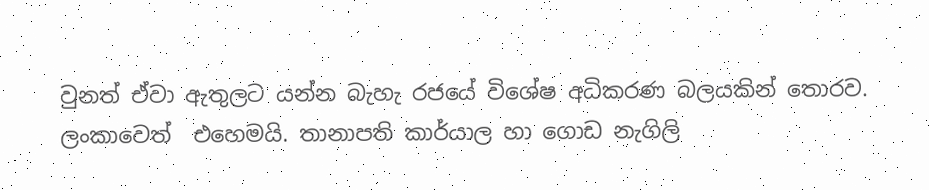වුනත් ඒවා ඇතුලට යන්න බැහැ රජයේ විශේෂ අධිකරණ බලයකින් තොරව. ලංකාවෙත්  එහෙමයි. තානාපති කාර්යාල හා ගොඩ නැගිලි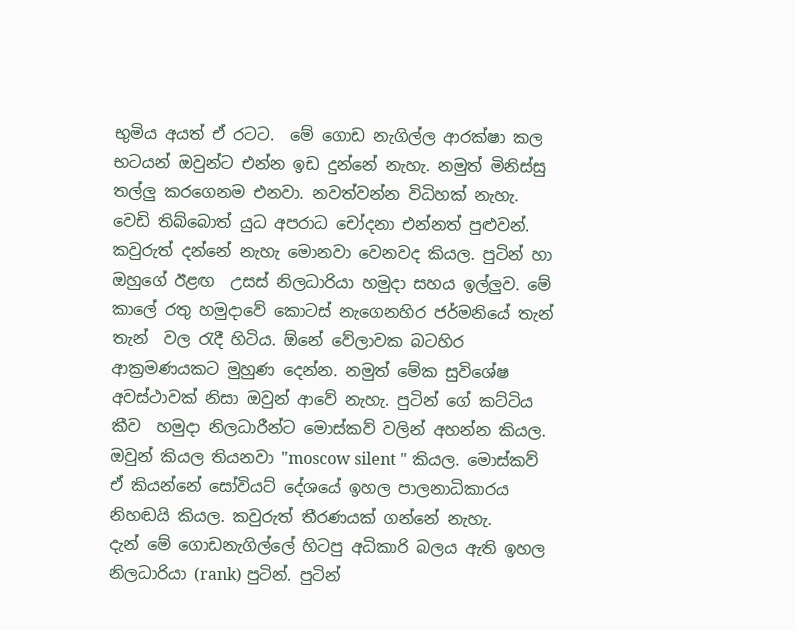භුමිය අයත් ඒ රටට.  මේ ගොඩ නැගිල්ල ආරක්ෂා කල භටයන් ඔවුන්ට එන්න ඉඩ දුන්නේ නැහැ. නමුත් මිනිස්සු තල්ලු කරගෙනම එනවා. නවත්වන්න විධිහක් නැහැ. වෙඩි තිබ්බොත් යුධ අපරාධ චෝදනා එන්නත් පුළුවන්. කවුරුත් දන්නේ නැහැ මොනවා වෙනවද කියල. පුටින් හා ඔහුගේ ඊළඟ  උසස් නිලධාරියා හමුදා සහය ඉල්ලුව. මේ කාලේ රතු හමුදාවේ කොටස් නැගෙනහිර ජර්මනියේ තැන් තැන්  වල රැදී හිටිය. ඕනේ වේලාවක බටහිර ආක්‍රමණයකට මුහුණ දෙන්න. නමුත් මේක සුවිශේෂ අවස්ථාවක් නිසා ඔවුන් ආවේ නැහැ. පුටින් ගේ කට්ටිය කීව  හමුදා නිලධාරීන්ට මොස්කව් වලින් අහන්න කියල. ඔවුන් කියල තියනවා "moscow silent " කියල. මොස්කව් ඒ කියන්නේ සෝවියට් දේශයේ ඉහල පාලනාධිකාරය නිහඬයි කියල. කවුරුත් තීරණයක් ගන්නේ නැහැ.
දැන් මේ ගොඩනැගිල්ලේ හිටපු අධිකාරි බලය ඇති ඉහල නිලධාරියා (rank) පුටින්. පුටින්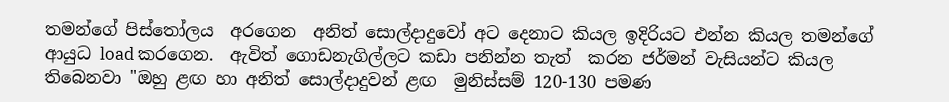තමන්ගේ පිස්තෝලය  අරගෙන  අනිත් සොල්දාදුවෝ අට දෙනාට කියල ඉදිරියට එන්න කියල තමන්ගේ ආයුධ load කරගෙන.  ඇවිත් ගොඩනැගිල්ලට කඩා පනින්න තැත්  කරන ජර්මන් වැසියන්ට කියල තිබෙනවා "ඔහු ළඟ හා අනිත් සොල්දාදුවන් ළඟ  මුනිස්සම් 120-130 පමණ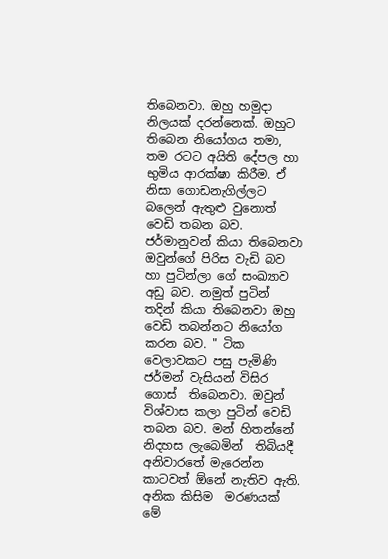තිබෙනවා. ඔහු හමුදා නිලයක් දරන්නෙක්. ඔහුට තිබෙන නියෝගය තමා, තම රටට අයිති දේපල හා භුමිය ආරක්ෂා කිරීම. ඒ නිසා ගොඩනැගිල්ලට  බලෙන් ඇතුළු වුනොත් වෙඩි තබන බව. ජර්මානුවන් කියා තිබෙනවා ඔවුන්ගේ පිරිස වැඩි බව හා පුටින්ලා ගේ සංඛ්‍යාව අඩු බව. නමුත් පුටින් තදින් කියා තිබෙනවා ඔහු වෙඩි තබන්නට නියෝග කරන බව. " ටික වෙලාවකට පසු පැමිණි ජර්මන් වැසියන් විසිර ගොස්  තිබෙනවා. ඔවුන් විශ්වාස කලා පුටින් වෙඩි තබන බව. මන් හිතන්නේ නිදහස ලැබෙමින්  තිබියදී අනිවාරතේ මැරෙන්න කාටවත් ඕනේ නැතිව ඇති. අනික කිසිම  මරණයක් මේ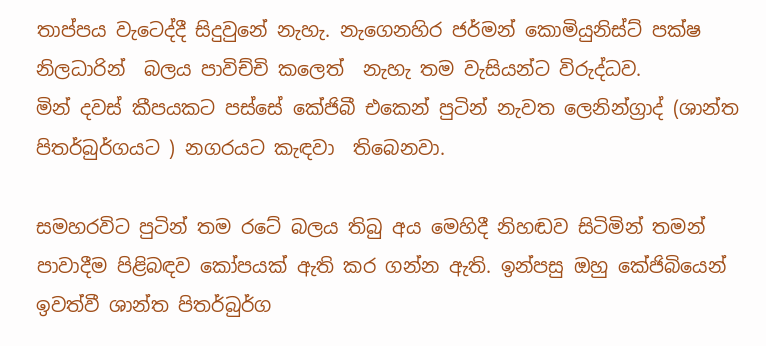තාප්පය වැටෙද්දී සිදුවුනේ නැහැ. නැගෙනහිර ජර්මන් කොමියුනිස්ට් පක්ෂ නිලධාරින්  බලය පාවිච්චි කලෙත්  නැහැ තම වැසියන්ට විරුද්ධව.
මින් දවස් කීපයකට පස්සේ කේජිබී එකෙන් පුටින් නැවත ලෙනින්ග්‍රාද් (ශාන්ත පිතර්බුර්ගයට ) නගරයට කැඳවා  තිබෙනවා.

සමහරවිට පුටින් තම රටේ බලය තිබු අය මෙහිදී නිහඬව සිටිමින් තමන් පාවාදීම පිළිබඳව කෝපයක් ඇති කර ගන්න ඇති. ඉන්පසු ඔහු කේජිබියෙන් ඉවත්වී ශාන්ත පිතර්බුර්ග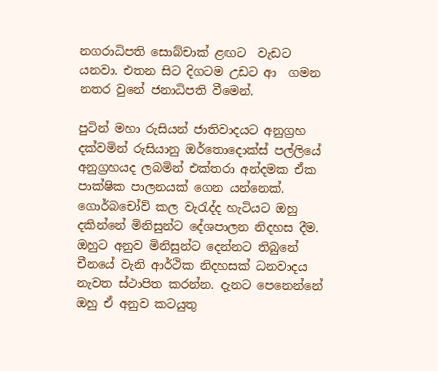නගරාධිපති සොබ්චාක් ළඟට  වැඩට යනවා. එතන සිට දිගටම උඩට ආ  ගමන නතර වුනේ ජනාධිපති වීමෙන්.

පුටින් මහා රුසියන් ජාතිවාදයට අනුග්‍රහ දක්වමින් රුසියානු ඔර්තොදොක්ස් පල්ලියේ  අනුග්‍රහයද ලබමින් එක්තරා අන්දමක ඒක  පාක්ෂික පාලනයක් ගෙන යන්නෙක්.  ගොර්බචෝව් කල වැරැද්ද හැටියට ඔහු දකින්නේ මිනිසුන්ට දේශපාලන නිදහස දීම. ඔහුට අනුව මිනිසුන්ට දෙන්නට තිබුනේ   චීනයේ වැනි ආර්ථික නිදහසක් ධනවාදය නැවත ස්ථාපිත කරන්න. දැනට පෙනෙන්නේ ඔහු ඒ අනුව කටයුතු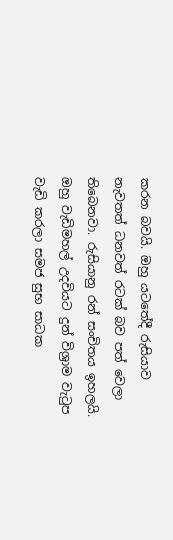කරන බවයි. ඔහු යටතේදී රුසියාව නැවතත් ධනවත් රටක් බව පත් වෙලා තිබෙනවා. රුසියානු රන් සංචිතය ඉහලයි. ඔහු වැඩිමහල් උදවියට දුන් විශ්‍රාම වැටුප වැඩි කරලා සමජ සුභ සාධක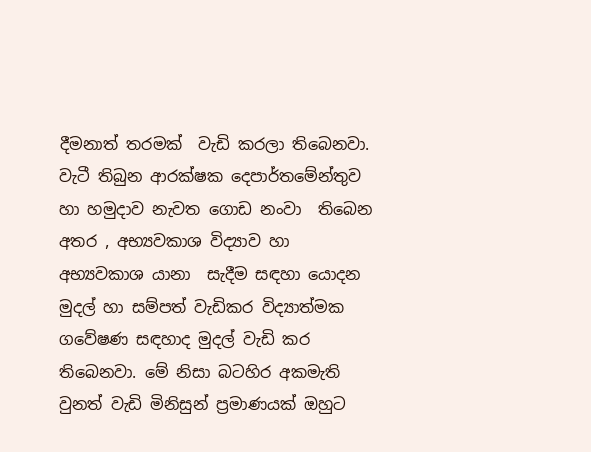දීමනාත් තරමක්‌  වැඩි කරලා තිබෙනවා. වැටී තිබුන ආරක්ෂක දෙපාර්තමේන්තුව හා හමුදාව නැවත ගොඩ නංවා  තිබෙන අතර , අභ්‍යවකාශ විද්‍යාව හා අභ්‍යවකාශ යානා  සැදීම සඳහා යොදන  මුදල් හා සම්පත් වැඩිකර විද්‍යාත්මක ගවේෂණ සඳහාද මුදල් වැඩි කර තිබෙනවා. මේ නිසා බටහිර අකමැති වුනත් වැඩි මිනිසුන් ප්‍රමාණයක් ඔහුට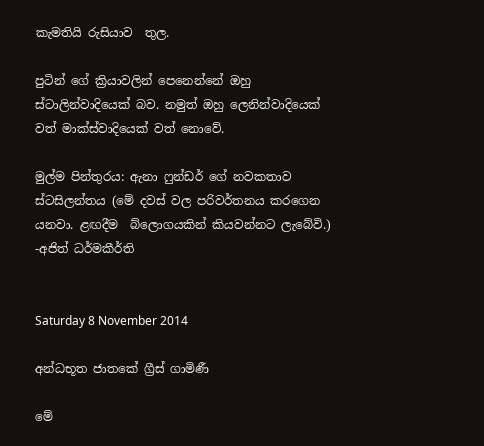කැමතියි රුසියාව  තුල.

පුටින් ගේ ක්‍රියාවලින් පෙනෙන්නේ ඔහු ස්ටාලින්වාදියෙක් බව. නමුත් ඔහු ලෙනින්වාදියෙක්  වත් මාක්ස්වාදියෙක් වත් නොවේ.

මුල්ම පින්තුරය: ඇනා ෆුන්ඩර් ගේ නවකතාව ස්ටසිලන්තය (මේ දවස් වල පරිවර්තනය කරගෙන යනවා. ළඟදීම  බ්ලොගයකින් කියවන්නට ලැබේවි.)
-අජිත් ධර්මකීර්ති


Saturday 8 November 2014

අන්ධභූත ජාතකේ ග්‍රීස් ගාමිණී

මේ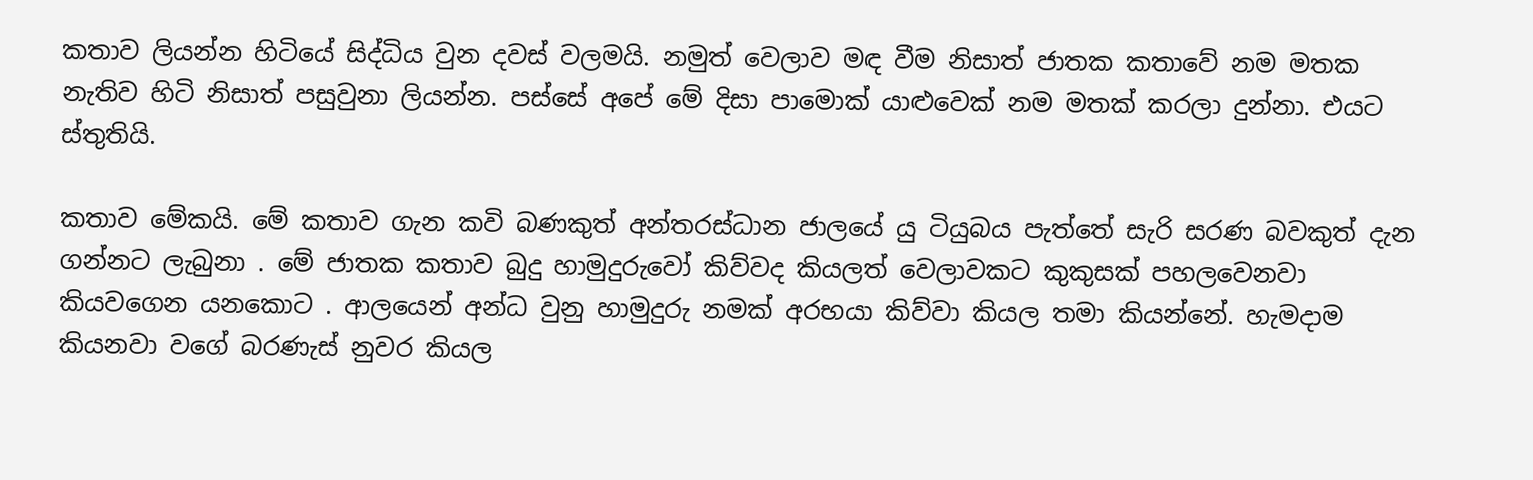කතාව ලියන්න හිටියේ සිද්ධිය වුන දවස් වලමයි. නමුත් වෙලාව මඳ වීම නිසාත් ජාතක කතාවේ නම මතක නැතිව හිටි නිසාත් පසුවුනා ලියන්න. පස්සේ අපේ මේ දිසා පාමොක් යාළුවෙක් නම මතක් කරලා දුන්නා. එයට ස්තුතියි.

කතාව මේකයි. මේ කතාව ගැන කවි බණකුත් අන්තරස්ධාන ජාලයේ යු ටියුබය පැත්තේ සැරි සරණ බවකුත් දැන ගන්නට ලැබුනා . මේ ජාතක කතාව බුදු හාමුදුරුවෝ කිව්වද කියලත් වෙලාවකට කුකුසක් පහලවෙනවා කියවගෙන යනකොට . ආලයෙන් අන්ධ වුනු හාමුදුරු නමක් අරභයා කිව්වා කියල තමා කියන්නේ. හැමදාම කියනවා වගේ බරණැස් නුවර කියල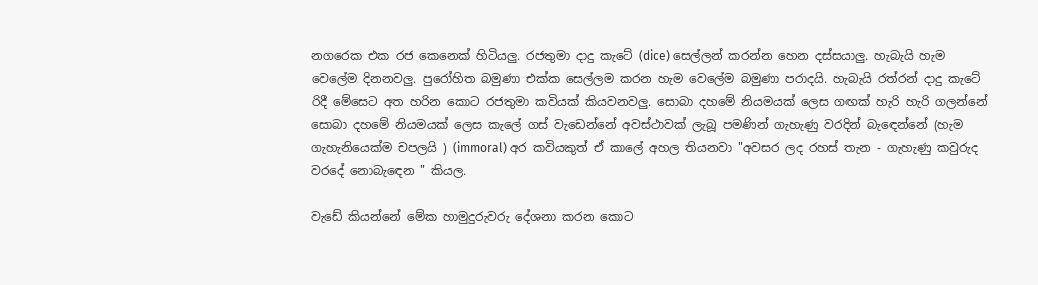නගරෙක එක රජ කෙනෙක් හිටියලු. රජතුමා දාදු කැටේ (dice) සෙල්ලන් කරන්න හෙන දස්සයාලු. හැබැයි හැම වෙලේම දිනනවලු. පුරෝහිත බමුණා එක්ක සෙල්ලම කරන හැම වෙලේම බමුණා පරාදයි. හැබැයි රත්රන් දාදු කැටේ රිදී මේසෙට අත හරින කොට රජතුමා කවියක් කියවනවලු. සොබා දහමේ නියමයක් ලෙස ගඟක් හැරි හැරි ගලන්නේ සොබා දහමේ නියමයක් ලෙස කැලේ ගස් වැඩෙන්නේ අවස්ථාවක් ලැබූ පමණින් ගැහැණු වරදින් බැඳෙන්නේ (හැම ගැහැනියෙක්ම චපලයි ) (immoral) අර කවියකුත් ඒ කාලේ අහල තියනවා "අවසර ලද රහස් තැන - ගැහැණු කවුරුද වරදේ නොබැඳෙන " කියල.

වැඩේ කියන්නේ මේක හාමුදුරුවරු දේශනා කරන කොට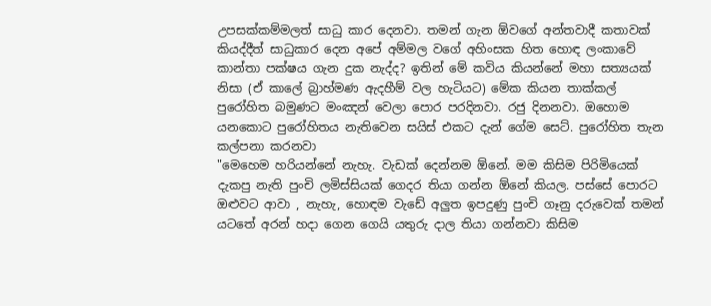උපසක්කම්මලත් සාධු කාර දෙනවා. තමන් ගැන ඕවගේ අන්තවාදී කතාවක් කියද්දීත් සාධුකාර දෙන අපේ අම්මල වගේ අහිංසක හිත හොඳ ලංකාවේ කාන්තා පක්ෂය ගැන දුක නැද්ද? ඉතින් මේ කවිය කියන්නේ මහා සත්‍යයක් නිසා (ඒ කාලේ බ්‍රාහ්මණ ඇදහීම් වල හැටියට) මේක කියන තාක්කල් පුරෝහිත බමුණට මංඤන් වෙලා පොර පරදිනවා. රජු දිනනවා. ඔහොම යනකොට පුරෝහිතය නැතිවෙන සයිස් එකට දැන් ගේම සෙට්. පුරෝහිත තැන කල්පනා කරනවා
"මෙහෙම හරියන්නේ නැහැ. වැඩක් දෙන්නම ඕනේ. මම කිසිම පිරිමියෙක් දැකපු නැති පුංචි ලමිස්සියක් ගෙදර තියා ගන්න ඕනේ කියල. පස්සේ පොරට ඔළුවට ආවා , නැහැ, හොඳම වැඩේ අලුත ඉපදුණු පුංචි ගෑනු දරුවෙක් තමන් යටතේ අරන් හදා ගෙන ගෙයි යතුරු දාල තියා ගන්නවා කිසිම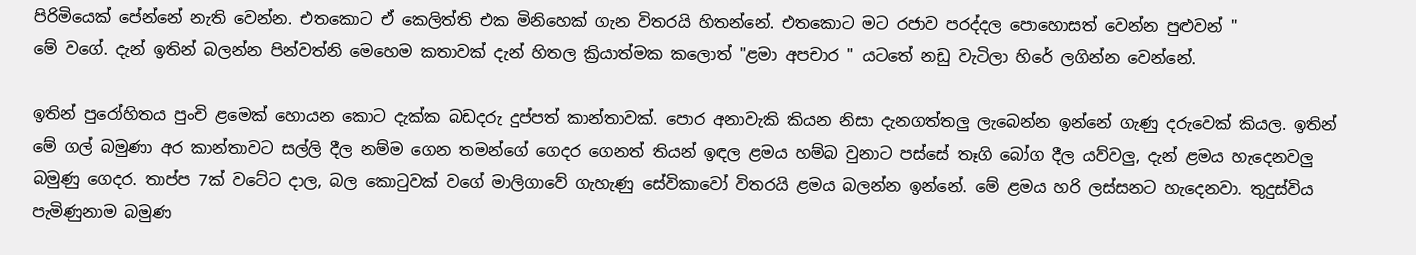පිරිමියෙක් පේන්නේ නැති වෙන්න. එතකොට ඒ කෙලිත්ති එක මිනිහෙක් ගැන විතරයි හිතන්නේ. එතකොට මට රජාව පරද්දල පොහොසත් වෙන්න පුළුවන් "
මේ වගේ. දැන් ඉතින් බලන්න පින්වත්නි මෙහෙම කතාවක් දැන් හිතල ක්‍රියාත්මක කලොත් "ළමා අපචාර " යටතේ නඩු වැටිලා හිරේ ලගින්න වෙන්නේ.

ඉතින් පුරෝහිතය පුංචි ළමෙක් හොයන කොට දැක්ක බඩදරු දුප්පත් කාන්තාවක්. පොර අනාවැකි කියන නිසා දැනගත්තලු ලැබෙන්න ඉන්නේ ගැණු දරුවෙක් කියල. ඉතින් මේ ගල් බමුණා අර කාන්තාවට සල්ලි දීල නම්ම ගෙන තමන්ගේ ගෙදර ගෙනත් තියන් ඉඳල ළමය හම්බ වුනාට පස්සේ තෑගි බෝග දීල යව්වලු, දැන් ළමය හැදෙනවලු බමුණු ගෙදර. තාප්ප 7ක් වටේට දාල, බල කොටුවක් වගේ මාලිගාවේ ගැහැණු සේවිකාවෝ විතරයි ළමය බලන්න ඉන්නේ. මේ ළමය හරි ලස්සනට හැදෙනවා. තුදුස්විය පැමිණුනාම බමුණ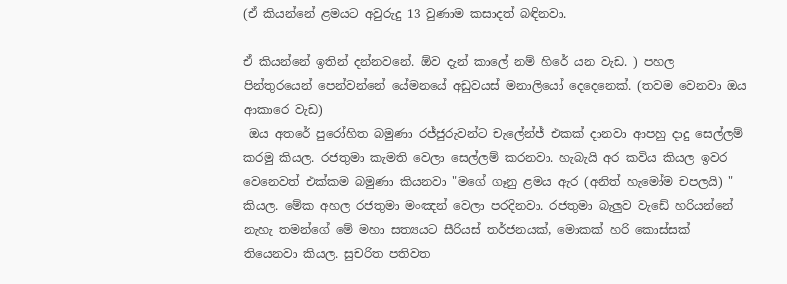(ඒ කියන්නේ ළමයට අවුරුදු 13 වුණාම කසාදත් බඳිනවා.

ඒ කියන්නේ ඉතින් දන්නවනේ. ඕව දැන් කාලේ නම් හිරේ යන වැඩ. ) පහල පින්තුරයෙන් පෙන්වන්නේ යේමනයේ අඩුවයස් මනාලියෝ දෙදෙනෙක්. (තවම වෙනවා ඔය ආකාරෙ වැඩ)
 ඔය අතරේ පුරෝහිත බමුණා රජ්ජුරුවන්ට චැලේන්ජ් එකක් දානවා ආපහු දාදු සෙල්ලම් කරමු කියල. රජතුමා කැමති වෙලා සෙල්ලම් කරනවා. හැබැයි අර කවිය කියල ඉවර වෙනෙවත් එක්කම බමුණා කියනවා "මගේ ගෑනු ළමය ඇර (අනිත් හැමෝම චපලයි) " කියල. මේක අහල රජතුමා මංඤන් වෙලා පරදිනවා. රජතුමා බැලුව වැඩේ හරියන්නේ නැහැ තමන්ගේ මේ මහා සත්‍යයට සීරියස් තර්ජනයක්, මොකක් හරි කොස්සක් තියෙනවා කියල. සුචරිත පතිවත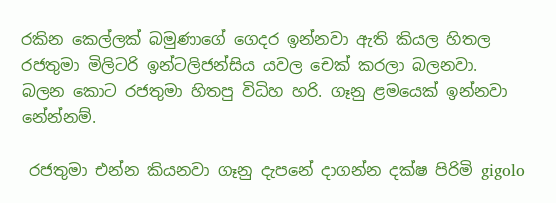රකින කෙල්ලක් බමුණාගේ ගෙදර ඉන්නවා ඇති කියල හිතල රජතුමා මිලිටරි ඉන්ටලිජන්සිය යවල චෙක් කරලා බලනවා. බලන කොට රජතුමා හිතපු විධිහ හරි. ගෑනු ළමයෙක් ඉන්නවා නේන්නම්.

 රජතුමා එන්න කියනවා ගෑනු දැපනේ දාගන්න දක්ෂ පිරිමි gigolo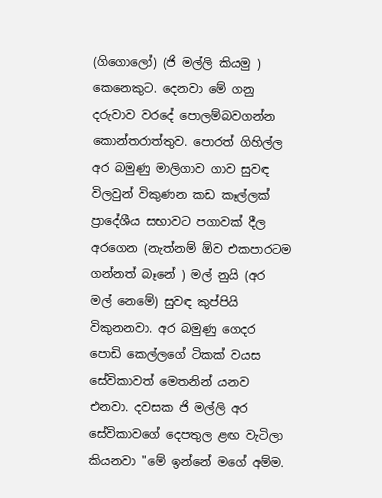(ගිගොලෝ) (ජි මල්ලි කියමු ) කෙනෙකුට. දෙනවා මේ ගනු දරුවාව වරදේ පොලම්බවගන්න කොන්තරාත්තුව. පොරත් ගිහිල්ල අර බමුණු මාලිගාව ගාව සුවඳ විලවුන් විකුණන කඩ කෑල්ලක් ප්‍රාදේශීය සභාවට පගාවක් දීල අරගෙන (නැත්නම් ඕව එකපාරටම ගන්නත් බෑනේ ) මල් නුයි (අර මල් නෙමේ) සුවඳ කුප්පියි විකුනනවා. අර බමුණු ගෙදර පොඩි කෙල්ලගේ ටිකක් වයස සේවිකාවත් මෙතනින් යනව එනවා. දවසක ජි මල්ලි අර සේවිකාවගේ දෙපතුල ළඟ වැටිලා කියනවා "මේ ඉන්නේ මගේ අම්ම.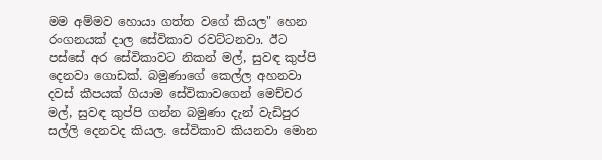මම අම්මව හොයා ගත්ත වගේ කියල" හෙන රංගනයක් දාල සේවිකාව රවට්ටනවා. ඊට පස්සේ අර සේවිකාවට නිකන් මල්, සුවඳ කුප්පි දෙනවා ගොඩක්. බමුණාගේ කෙල්ල අහනවා දවස් කීපයක් ගියාම සේවිකාවගෙන් මෙච්චර මල්, සුවඳ කුප්පි ගන්න බමුණා දැන් වැඩිපුර සල්ලි දෙනවද කියල. සේවිකාව කියනවා මොන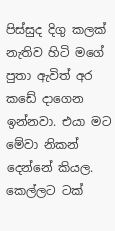පිස්සුද දිගු කලක් නැතිව හිටි මගේ පුතා ඇවිත් අර කඩේ දාගෙන ඉන්නවා. එයා මට මේවා නිකන් දෙන්නේ කියල. කෙල්ලට ටක්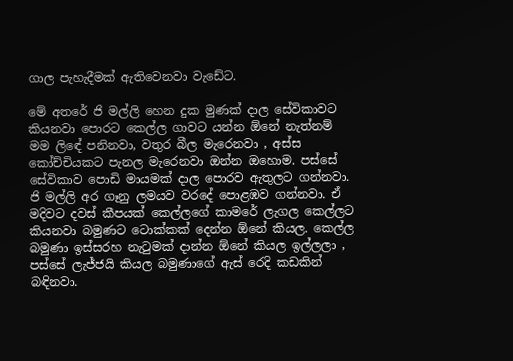ගාල පැහැදීමක් ඇතිවෙනවා වැඩේට.

මේ අතරේ ජි මල්ලි හෙන දුක මුණක් දාල සේවිකාවට කියනවා පොරට කෙල්ල ගාවට යන්න ඕනේ නැත්නම් මම ලිඳේ පනිනවා, වතුර බීල මැරෙනවා , අස්ස කෝච්චියකට පැනල මැරෙනවා ඔන්න ඔහොම. පස්සේ සේවිකාව පොඩි මායමක් දාල පොරව ඇතුලට ගන්නවා. ජි මල්ලි අර ගෑනු ලමයව වරදේ පොළඹව ගන්නවා. ඒ මදිවට දවස් කීපයක් කෙල්ලගේ කාමරේ ලැගල කෙල්ලට කියනවා බමුණට ටොක්කක් දෙන්න ඕනේ කියල. කෙල්ල බමුණා ඉස්සරහ නැටුමක් දාන්න ඕනේ කියල ඉල්ලලා , පස්සේ ලැජ්ජයි කියල බමුණාගේ ඇස් රෙදි කඩකින් බඳිනවා.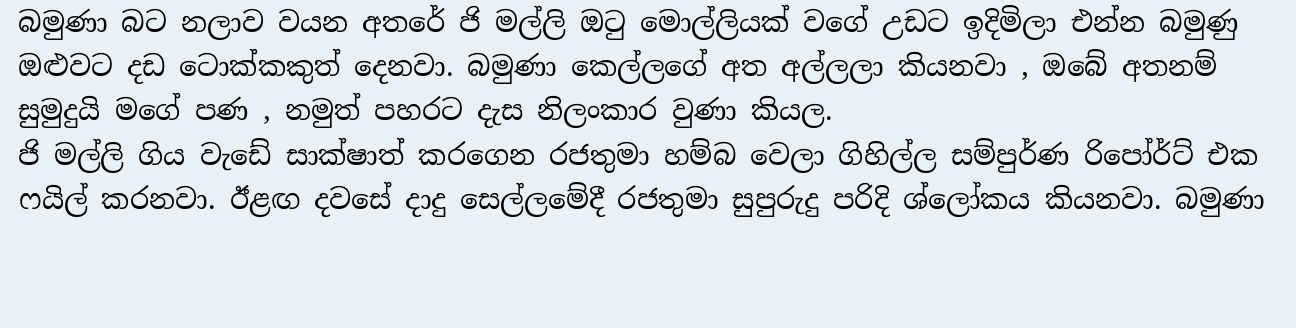බමුණා බට නලාව වයන අතරේ ජි මල්ලි ඔටු මොල්ලියක් වගේ උඩට ඉදිමිලා එන්න බමුණු ඔළුවට දඩ ටොක්කකුත් දෙනවා. බමුණා කෙල්ලගේ අත අල්ලලා කියනවා , ඔබේ අතනම් සුමුදුයි මගේ පණ , නමුත් පහරට දැස නිලංකාර වුණා කියල.
ජි මල්ලි ගිය වැඩේ සාක්ෂාත් කරගෙන රජතුමා හම්බ වෙලා ගිහිල්ල සම්පුර්ණ රිපෝර්ට් එක ෆයිල් කරනවා. ඊළඟ දවසේ දාදු සෙල්ලමේදී රජතුමා සුපුරුදු පරිදි ශ්ලෝකය කියනවා. බමුණා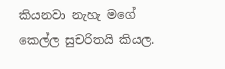කියනවා නැහැ මගේ කෙල්ල සුචරිතයි කියල.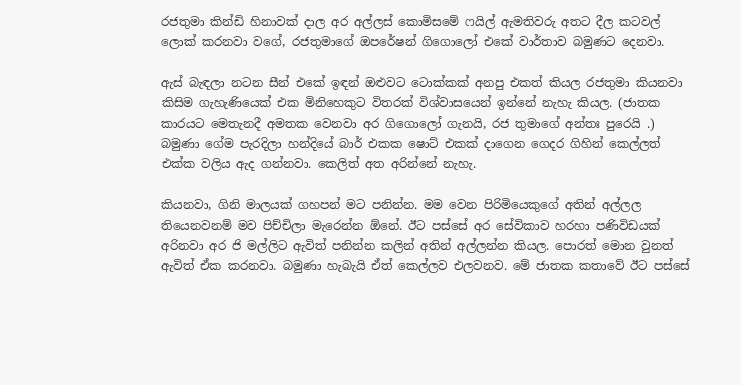රජතුමා කින්ඩි හිනාවක් දාල අර අල්ලස් කොමිසමේ ෆයිල් ඇමතිවරු අතට දීල කටවල් ලොක් කරනවා වගේ, රජතුමාගේ ඔපරේෂන් ගිගොලෝ එකේ වාර්තාව බමුණට දෙනවා.

ඇස් බැඳලා නටන සීන් එකේ ඉඳන් ඔළුවට ටොක්කක් අනපු එකත් කියල රජතුමා කියනවා කිසිම ගැහැණියෙක් එක මිනිහෙකුට විතරක් විශ්වාසයෙන් ඉන්නේ නැහැ කියල. (ජාතක කාරයට මෙතැනදී අමතක වෙනවා අර ගිගොලෝ ගැනයි, රජ තුමාගේ අන්තඃ පුරෙයි .) බමුණා ගේම පැරදිලා හන්දියේ බාර් එකක ෂොට් එකක් දාගෙන ගෙදර ගිහින් කෙල්ලත් එක්ක වලිය ඇද ගන්නවා. කෙලිත් අත අරින්නේ නැහැ.

කියනවා, ගිනි මාලයක් ගහපන් මට පනින්න. මම වෙන පිරිමියෙකුගේ අතින් අල්ලල තියෙනවනම් මව පිච්චිලා මැරෙන්න ඕනේ. ඊට පස්සේ අර සේවිකාව හරහා පණිවිඩයක් අරිනවා අර ජි මල්ලිට ඇවිත් පනින්න කලින් අතින් අල්ලන්න කියල. පොරත් මොන වුනත් ඇවිත් ඒක කරනවා. බමුණා හැබැයි ඒත් කෙල්ලව එලවනව. මේ ජාතක කතාවේ ඊට පස්සේ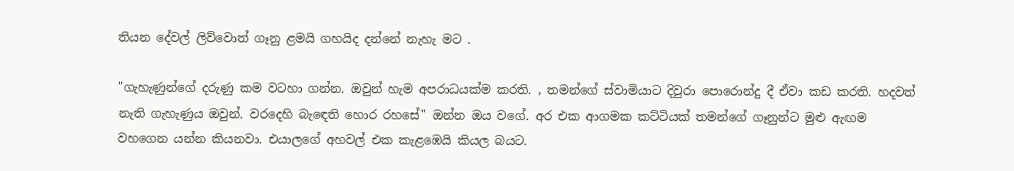තියන දේවල් ලිව්වොත් ගෑනු ළමයි ගහයිද දන්නේ නැහැ මට .

"ගැහැණුන්ගේ දරුණු කම වටහා ගන්න. ඔවුන් හැම අපරාධයක්ම කරති. , තමන්ගේ ස්වාමියාට දිවුරා පොරොන්දු දී ඒවා කඩ කරති. හදවත් නැති ගැහැණුය ඔවුන්. වරදෙහි බැඳෙති හොර රහසේ" ඔන්න ඔය වගේ. අර එක ආගමක කට්ටියක් තමන්ගේ ගෑනුන්ට මුළු ඇඟම වහගෙන යන්න කියනවා. එයාලගේ අහවල් එක කැළඹෙයි කියල බයට.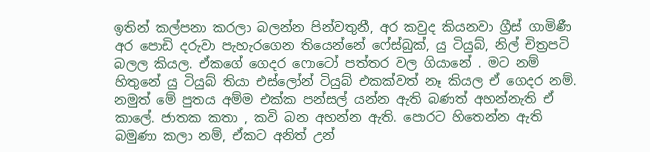ඉතින් කල්පනා කරලා බලන්න පින්වතුනී, අර කවුද කියනවා ග්‍රීස් ගාමිණී අර පොඩි දරුවා පැහැරගෙන තියෙන්නේ ෆේස්බුක්, යු ටියුබ්, නිල් චිත්‍රපටි බලල කියල. ඒකගේ ගෙදර ෆොටෝ පත්තර වල ගියානේ . මට නම් හිතුනේ යු ටියුබ් තියා එස්ලෝන් ටියුබ් එකක්වත් නෑ කියල ඒ ගෙදර නම්. නමුත් මේ පුතය අම්ම එක්ක පන්සල් යන්න ඇති බණත් අහන්නැති ඒ කාලේ. ජාතක කතා , කවි බන අහන්න ඇති. පොරට හිතෙන්න ඇති බමුණා කලා නම්, ඒකට අනිත් උන්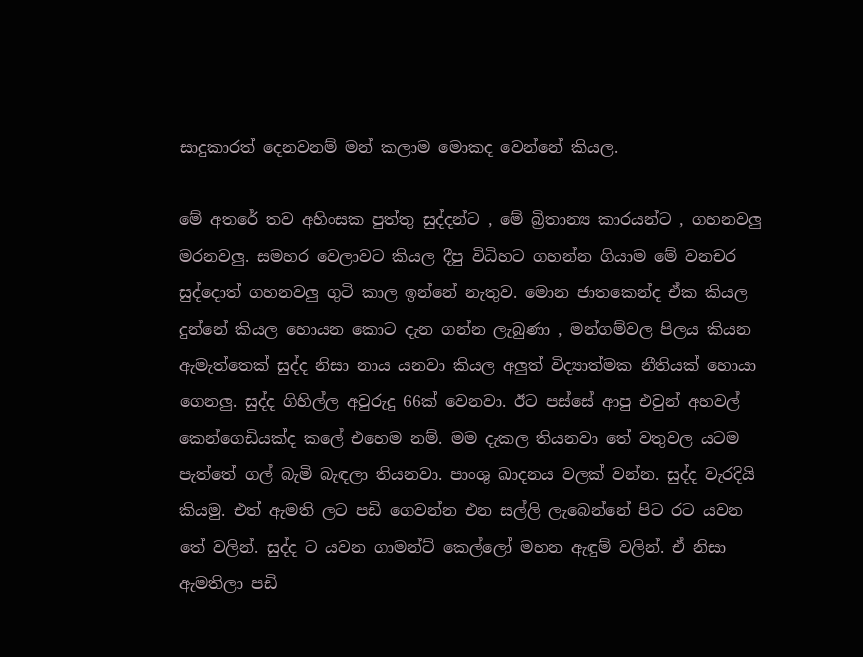සාදුකාරත් දෙනවනම් මන් කලාම මොකද වෙන්නේ කියල.

මේ අතරේ තව අහිංසක පුත්තු සුද්දන්ට , මේ බ්‍රිතාන්‍ය කාරයන්ට , ගහනවලු මරනවලු. සමහර වෙලාවට කියල දීපු විධිහට ගහන්න ගියාම මේ වනචර සුද්දොත් ගහනවලු ගුටි කාල ඉන්නේ නැතුව. මොන ජාතකෙන්ද ඒක කියල දුන්නේ කියල හොයන කොට දැන ගන්න ලැබුණා , මන්ගම්වල පිලය කියන ඇමැත්තෙක් සුද්ද නිසා නාය යනවා කියල අලුත් විද්‍යාත්මක නීතියක් හොයා ගෙනලු. සුද්ද ගිහිල්ල අවුරුදු 66ක් වෙනවා. ඊට පස්සේ ආපු එවුන් අහවල් කෙන්ගෙඩියක්ද කලේ එහෙම නම්. මම දැකල තියනවා තේ වතුවල යටම පැත්තේ ගල් බැමි බැඳලා තියනවා. පාංශු ඛාදනය වලක් වන්න. සුද්ද වැරදියි කියමු. එත් ඇමති ලට පඩි ගෙවන්න එන සල්ලි ලැබෙන්නේ පිට රට යවන තේ වලින්. සුද්ද ට යවන ගාමන්ට් කෙල්ලෝ මහන ඇඳුම් වලින්. ඒ නිසා ඇමතිලා පඩි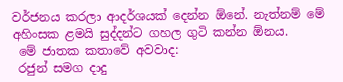වර්ජනය කරලා ආදර්ශයක් දෙන්න ඕනේ. නැත්නම් මේ අහිංසක ළමයි සුද්දන්ට ගහල ගුටි කන්න ඕනය.
 මේ ජාතක කතාවේ අවවාද:
 රජුන් සමග දාදු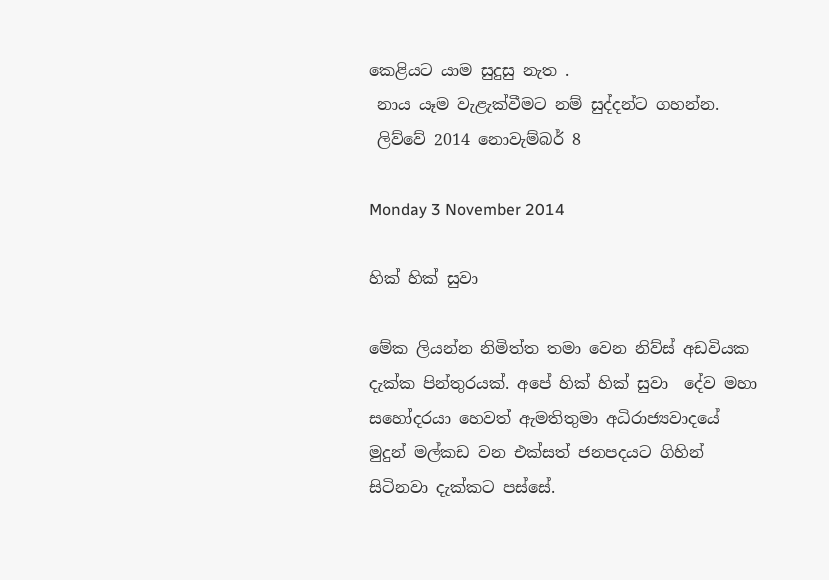කෙළියට යාම සුදුසු නැත .
 නාය යෑම වැළැක්වීමට නම් සුද්දන්ට ගහන්න.
 ලිව්වේ 2014 නොවැම්බර් 8

Monday 3 November 2014

හික් හික් සුවා

මේක ලියන්න නිමිත්ත තමා වෙන නිව්ස් අඩවියක දැක්ක පින්තුරයක්. අපේ හික් හික් සුවා  දේව මහා සහෝදරයා හෙවත් ඇමතිතුමා අධිරාජ්‍යවාදයේ මුදුන් මල්කඩ වන එක්සත් ජනපදයට ගිහින් සිටිනවා දැක්කට පස්සේ.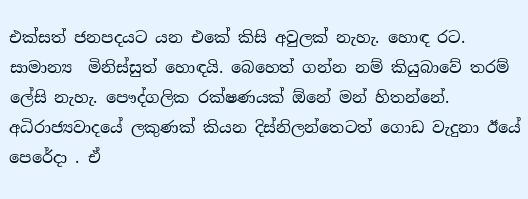එක්සත් ජනපදයට යන එකේ කිසි අවුලක් නැහැ. හොඳ රට. සාමාන්‍ය  මිනිස්සුත් හොඳයි. බෙහෙත් ගන්න නම් කියුබාවේ තරම් ලේසි නැහැ. පෞද්ගලික රක්ෂණයක් ඕනේ මන් හිතන්නේ. අධිරාජ්‍යවාදයේ ලකුණක් කියන දිස්නිලන්තෙටත් ගොඩ වැදුනා ඊයේ පෙරේදා . ඒ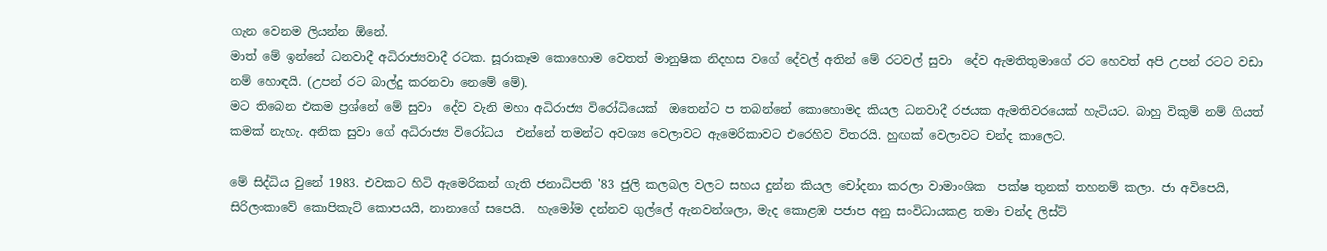ගැන වෙනම ලියන්න ඕනේ.
මාත් මේ ඉන්නේ ධනවාදී අධිරාජ්‍යවාදී රටක. සූරාකෑම කොහොම වෙතත් මානුෂික නිදහස වගේ දේවල් අතින් මේ රටවල් සුවා  දේව ඇමතිතුමාගේ රට හෙවත් අපි උපන් රටට වඩා නම් හොඳයි. (උපන් රට බාල්දු කරනවා නෙමේ මේ).
මට තිබෙන එකම ප්‍රශ්නේ මේ සුවා  දේව වැනි මහා අධිරාජ්‍ය විරෝධියෙක්  ඔතෙන්ට ප තබන්නේ කොහොමද කියල ධනවාදී රජයක ඇමතිවරයෙක් හැටියට. බාහු විකුම් නම් ගියත් කමක් නැහැ. අනික සුවා ගේ අධිරාජ්‍ය විරෝධය  එන්නේ තමන්ට අවශ්‍ය වෙලාවට ඇමෙරිකාවට එරෙහිව විතරයි. හුඟක් වෙලාවට චන්ද කාලෙට.

මේ සිද්ධිය වුනේ 1983. එවකට හිටි ඇමෙරිකන් ගැති ජනාධිපති '83 ජුලි කලබල වලට සහය දුන්න කියල චෝදනා කරලා වාමාංශික  පක්ෂ තුනක් තහනම් කලා. ජා අවිපෙයි, සිරිලංකාවේ කොපිකැට් කොපයයි, නානාගේ සපෙයි.  හැමෝම දන්නව ගුල්ලේ ඇනවන්ශලා, මැද කොළඹ පජාප අනු සංවිධායකළ තමා චන්ද ලිස්ට්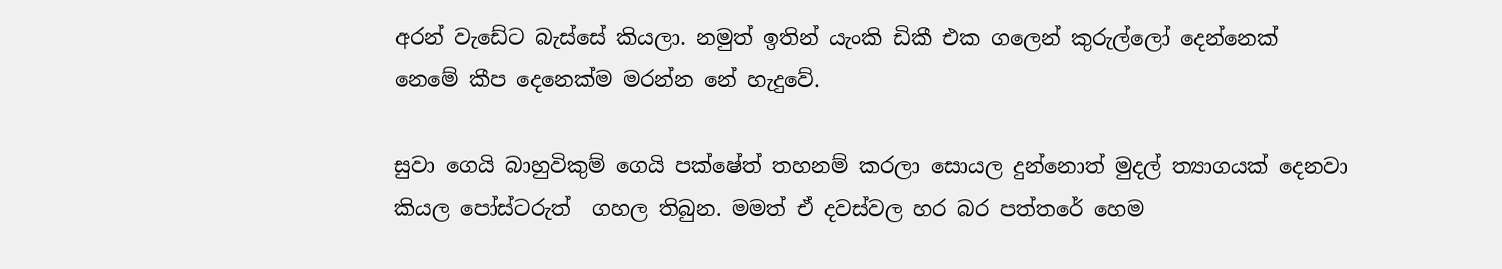අරන් වැඩේට බැස්සේ කියලා. නමුත් ඉතින් යැංකි ඩිකී එක ගලෙන් කුරුල්ලෝ දෙන්නෙක් නෙමේ කීප දෙනෙක්ම මරන්න නේ හැදුවේ.

සුවා ගෙයි බාහුවිකුම් ගෙයි පක්ෂේත් තහනම් කරලා සොයල දුන්නොත් මුදල් ත්‍යාගයක් දෙනවා කියල පෝස්ටරුත්  ගහල තිබුන. මමත් ඒ දවස්වල හර බර පත්තරේ හෙම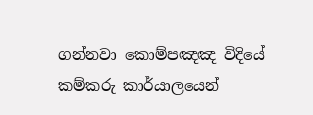ගන්නවා කොම්පඤඤ විදියේ කම්කරු කාර්යාලයෙන්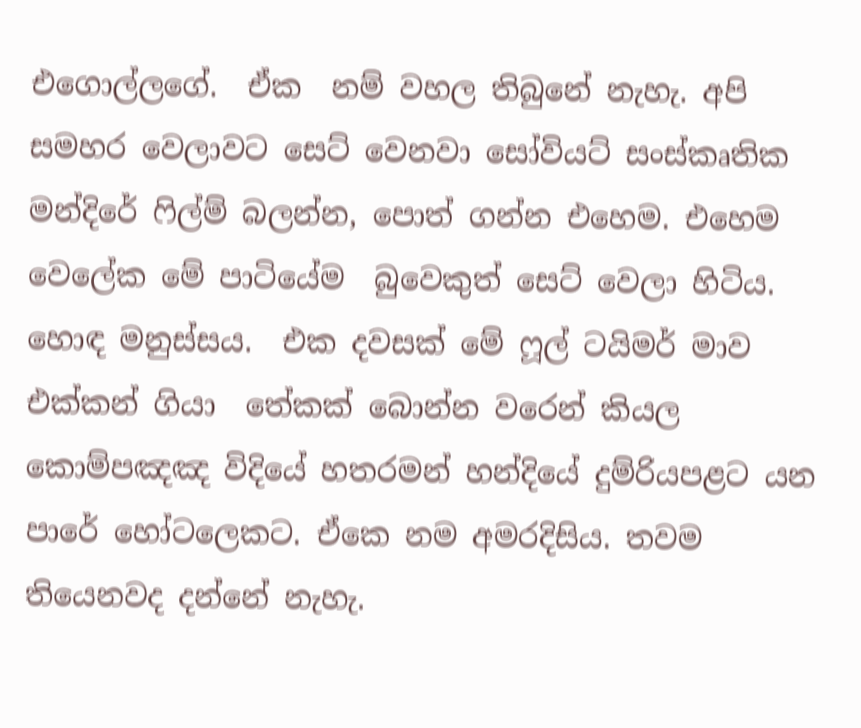එගොල්ලගේ.  ඒක  නම් වහල තිබුනේ නැහැ. අපි සමහර වෙලාවට සෙට් වෙනවා සෝවියට් සංස්කෘතික මන්දිරේ ෆිල්ම් බලන්න, පොත් ගන්න එහෙම. එහෙම වෙලේක මේ පාටියේම  බුවෙකුත් සෙට් වෙලා හිටිය. හොඳ මනුස්සය.  එක දවසක් මේ ෆූල් ටයිමර් මාව එක්කන් ගියා  තේකක් බොන්න වරෙන් කියල කොම්පඤඤ විදියේ හතරමන් හන්දියේ දුම්රියපළට යන පාරේ හෝටලෙකට. ඒකෙ නම අමරදිසිය. තවම තියෙනවද දන්නේ නැහැ.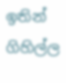ඉතින් ගිහිල්ල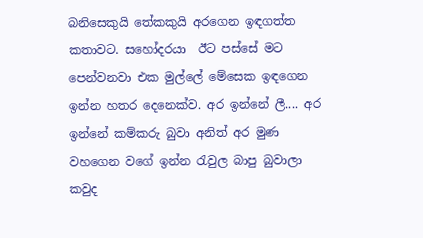බනිසෙකුයි තේකකුයි අරගෙන ඉඳගත්ත කතාවට. සහෝදරයා  ඊට පස්සේ මට පෙන්වනවා එක මුල්ලේ මේසෙක ඉඳගෙන ඉන්න හතර දෙනෙක්ව. අර ඉන්නේ ලී.... අර ඉන්නේ කම්කරු බුවා අනිත් අර මුණ වහගෙන වගේ ඉන්න රැවුල බාපු බුවාලා කවුද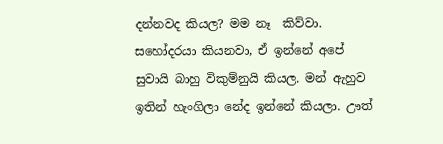දන්නවද කියල? මම නෑ  කිව්වා.   සහෝදරයා කියනවා, ඒ ඉන්නේ අපේ සුවායි බාහු විකුම්නුයි කියල. මන් ඇහුව ඉතින් හැංගිලා නේද ඉන්නේ කියලා. ඌත්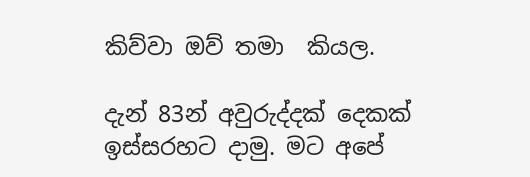කිව්වා ඔව් තමා  කියල.

දැන් 83න් අවුරුද්දක් දෙකක් ඉස්සරහට දාමු. මට අපේ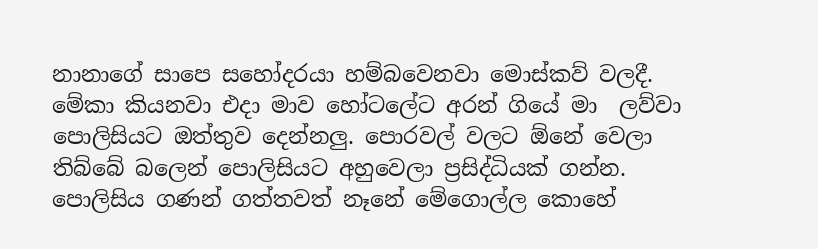නානාගේ සාපෙ සහෝදරයා හම්බවෙනවා මොස්කව් වලදී. මේකා කියනවා එදා මාව හෝටලේට අරන් ගියේ මා  ලව්වා පොලිසියට ඔත්තුව දෙන්නලු. පොරවල් වලට ඕනේ වෙලා තිබ්බේ බලෙන් පොලිසියට අහුවෙලා ප්‍රසිද්ධියක් ගන්න. පොලිසිය ගණන් ගත්තවත් නෑනේ මේගොල්ල කොහේ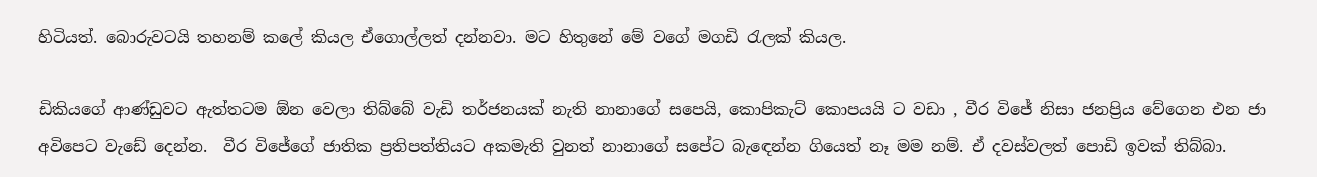හිටියත්. බොරුවටයි තහනම් කලේ කියල ඒගොල්ලත් දන්නවා. මට හිතුනේ මේ වගේ මගඩි රැලක් කියල.

ඩිකියගේ ආණ්ඩුවට ඇත්තටම ඕන වෙලා තිබ්බේ වැඩි තර්ජනයක් නැති නානාගේ සපෙයි, කොපිකැට් කොපයයි ට වඩා , වීර විජේ නිසා ජනප්‍රිය වේගෙන එන ජා අවිපෙට වැඩේ දෙන්න.  වීර විජේගේ ජාතික ප්‍රතිපත්තියට අකමැති වුනත් නානාගේ සපේට බැඳෙන්න ගියෙත් නෑ මම නම්. ඒ දවස්වලත් පොඩි ඉවක් තිබ්බා.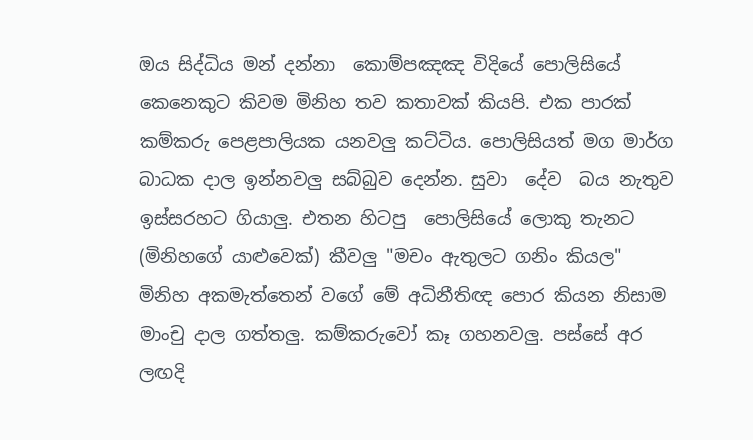ඔය සිද්ධිය මන් දන්නා  කොම්පඤඤ විදියේ පොලිසියේ කෙනෙකුට කිවම මිනිහ තව කතාවක් කියපි. එක පාරක් කම්කරු පෙළපාලියක යනවලු කට්ටිය. පොලිසියත් මග මාර්ග බාධක දාල ඉන්නවලු සබ්බුව දෙන්න. සුවා  දේව  බය නැතුව ඉස්සරහට ගියාලු. එතන හිටපු  පොලිසියේ ලොකු තැනට (මිනිහගේ යාළුවෙක්) කීවලු "මචං ඇතුලට ගනිං කියල" මිනිහ අකමැත්තෙන් වගේ මේ අධිනීතිඥ පොර කියන නිසාම මාංචු දාල ගත්තලු. කම්කරුවෝ කෑ ගහනවලු. පස්සේ අර ලඟදි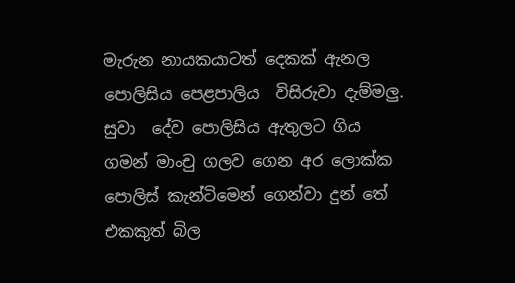මැරුන නායකයාටත් දෙකක් ඇනල පොලිසිය පෙළපාලිය  විසිරුවා දැම්මලු. සුවා  දේව පොලිසිය ඇතුලට ගිය ගමන් මාංචු ගලව ගෙන අර ලොක්ක පොලිස් කැන්ටිමෙන් ගෙන්වා දුන් තේ එකකුත් බිල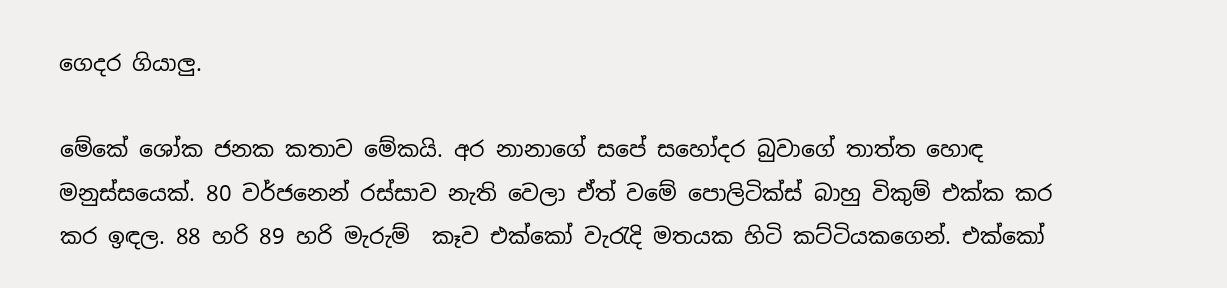ගෙදර ගියාලු.

මේකේ ශෝක ජනක කතාව මේකයි. අර නානාගේ සපේ සහෝදර බුවාගේ තාත්ත හොඳ මනුස්සයෙක්. 80 වර්ජනෙන් රස්සාව නැති වෙලා ඒත් වමේ පොලිටික්ස් බාහු විකුම් එක්ක කර කර ඉඳල. 88 හරි 89 හරි මැරුම්  කෑව එක්කෝ වැරැදි මතයක හිටි කට්ටියකගෙන්. එක්කෝ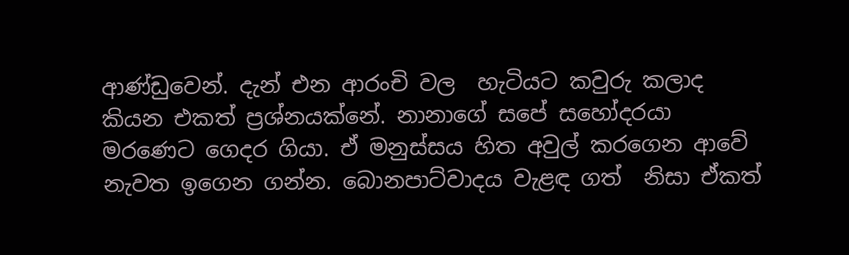ආණ්ඩුවෙන්. දැන් එන ආරංචි වල  හැටියට කවුරු කලාද කියන එකත් ප්‍රශ්නයක්නේ. නානාගේ සපේ සහෝදරයා මරණෙට ගෙදර ගියා. ඒ මනුස්සය හිත අවුල් කරගෙන ආවේ නැවත ඉගෙන ගන්න. බොනපාට්වාදය වැළඳ ගත්  නිසා ඒකත්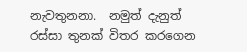නැවතුනනා.  නමුත් දැනුත් රස්සා තුනක් විතර කරගෙන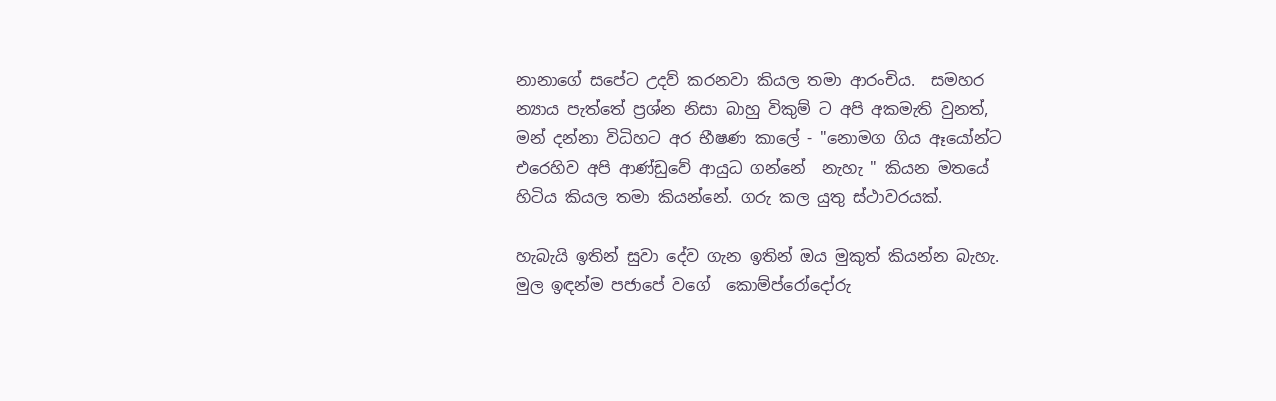නානාගේ සපේට උදව් කරනවා කියල තමා ආරංචිය.  සමහර න්‍යාය පැත්තේ ප්‍රශ්න නිසා බාහු විකුම් ට අපි අකමැති වුනත්,  මන් දන්නා විධිහට අර භීෂණ කාලේ - "නොමග ගිය ඈයෝන්ට එරෙහිව අපි ආණ්ඩුවේ ආයුධ ගන්නේ  නැහැ " කියන මතයේ හිටිය කියල තමා කියන්නේ. ගරු කල යුතු ස්ථාවරයක්.

හැබැයි ඉතින් සුවා දේව ගැන ඉතින් ඔය මුකුත් කියන්න බැහැ. මුල ඉඳන්ම පජාපේ වගේ  කොම්ප්රෝදෝරු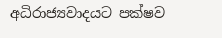අධිරාජ්‍යවාදයට පක්ෂව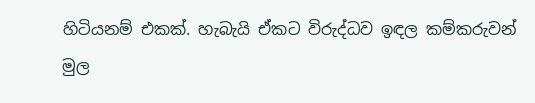හිටියනම් එකක්. හැබැයි ඒකට විරුද්ධව ඉඳල කම්කරුවන් මුල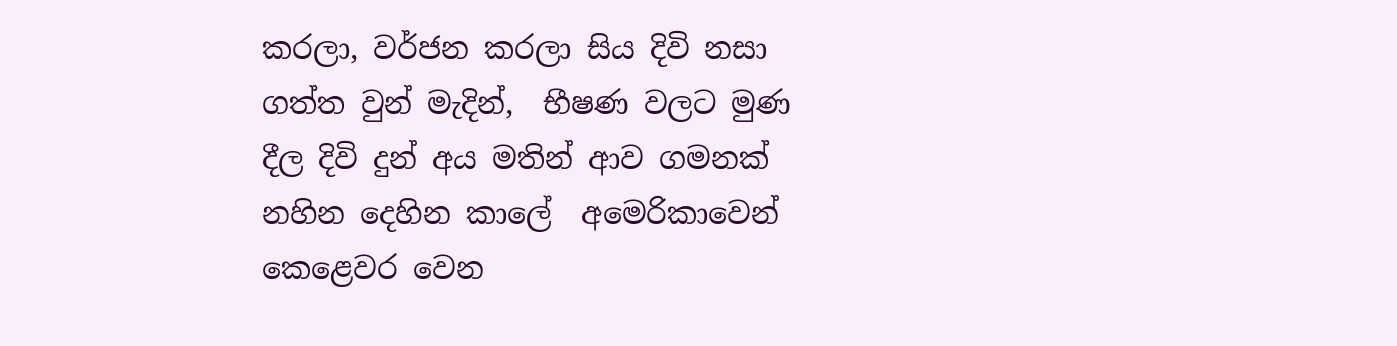කරලා, වර්ජන කරලා සිය දිවි නසා ගත්ත වුන් මැදින්,  භීෂණ වලට මුණ දීල දිවි දුන් අය මතින් ආව ගමනක් නහින දෙහින කාලේ  අමෙරිකාවෙන් කෙළෙවර වෙන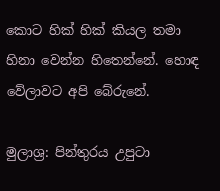කොට හික් හික් කියල තමා හිනා වෙන්න හිතෙන්නේ. හොඳ වේලාවට අපි බේරුනේ.

මුලාශ්‍ර: පින්තුරය උපුටා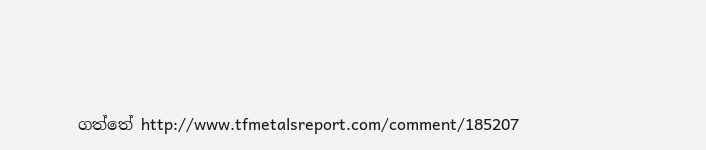ගත්තේ http://www.tfmetalsreport.com/comment/185207